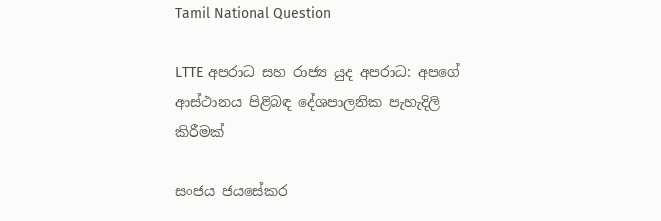Tamil National Question

LTTE අපරාධ සහ රාජ්‍ය යුද අපරාධ: අපගේ ආස්ථානය පිළිබඳ දේශපාලනික පැහැදිලි කිරීමක්

සංජය ජයසේකර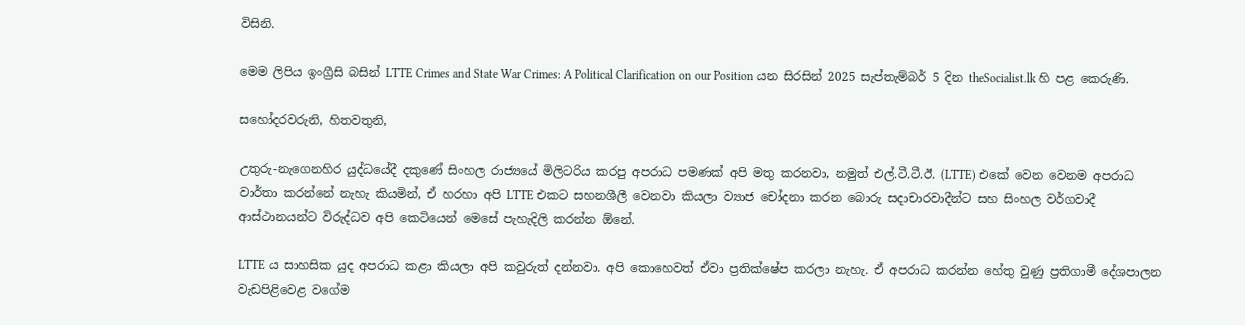විසිනි.

මෙම ලිපිය ඉංග්‍රීසි බසින් LTTE Crimes and State War Crimes: A Political Clarification on our Position යන සිරසින් 2025 සැප්තැම්බර් 5 දින theSocialist.lk හි පළ කෙරුණි.

සහෝදරවරුනි, හිතවතුනි,

උතුරු-නැගෙනහිර යුද්ධයේදී දකුණේ සිංහල රාජ්‍යයේ මිලිටරිය කරපු අපරාධ පමණක් අපි මතු කරනවා, නමුත් එල්.ටී.ටී.ඊ. (LTTE) එකේ වෙන වෙනම අපරාධ වාර්තා කරන්නේ නැහැ කියමින්, ඒ හරහා අපි LTTE එකට සහනශීලී වෙනවා කියලා ව්‍යාජ චෝදනා කරන බොරු සදාචාරවාදීන්ට සහ සිංහල වර්ගවාදී ආස්ථානයන්ට විරුද්ධව අපි කෙටියෙන් මෙසේ පැහැදිලි කරන්න ඕනේ.

LTTE ය සාහසික යුද අපරාධ කළා කියලා අපි කවුරුත් දන්නවා. අපි කොහෙවත් ඒවා ප්‍රතික්ෂේප කරලා නැහැ. ඒ අපරාධ කරන්න හේතු වුණු ප්‍රතිගාමී දේශපාලන වැඩපිළිවෙළ වගේම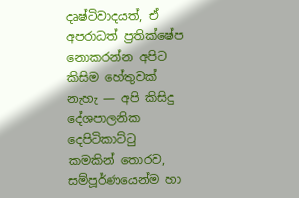දෘෂ්ටිවාදයත්, ඒ අපරාධත් ප්‍රතික්ෂේප නොකරන්න අපිට කිසිම හේතුවක් නැහැ — අපි කිසිදු දේශපාලනික දෙපිටිකාට්ටු කමකින් තොරව, සම්පූර්ණයෙන්ම හා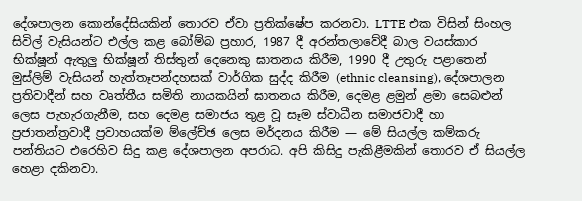දේශපාලන කොන්දේසියකින් තොරව ඒවා ප්‍රතික්ෂේප කරනවා. LTTE එක විසින් සිංහල සිවිල් වැසියන්ට එල්ල කළ බෝම්බ ප්‍රහාර, 1987 දී අරන්තලාවේදී බාල වයස්කාර භික්ෂූන් ඇතුලු භික්ෂූන් තිස්තුන් දෙනෙකු ඝාතනය කිරීම, 1990 දී උතුරු පළාතෙන් මුස්ලිම් වැසියන් හැත්තෑපන්දහසක් වාර්ගික සුද්ද කිරීම (ethnic cleansing), දේශපාලන ප්‍රතිවාදීන් සහ වෘත්තීය සමිති නායකයින් ඝාතනය කිරීම, දෙමළ ළමුන් ළමා සෙබළුන් ලෙස පැහැරගැනීම, සහ දෙමළ සමාජය තුළ වූ සෑම ස්වාධීන සමාජවාදී හා ප්‍රජාතන්ත්‍රවාදී ප්‍රවාහයක්ම ම්ලේච්ඡ ලෙස මර්දනය කිරීම — මේ සියල්ල කම්කරු පන්තියට එරෙහිව සිදු කළ දේශපාලන අපරාධ. අපි කිසිදු පැකිළීමකින් තොරව ඒ සියල්ල හෙළා දකිනවා.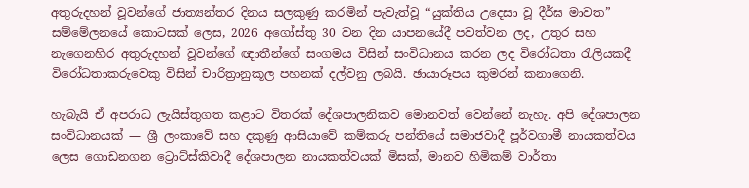අතුරුදහන් වූවන්ගේ ජාත්‍යන්තර දිනය සලකුණු කරමින් පැවැත්වූ “යුක්තිය උදෙසා වූ දීර්ඝ මාවත” සම්මේලනයේ කොටසක් ලෙස, 2026 අගෝස්තු 30 වන දින යාපනයේදී පවත්වන ලද, උතුර සහ නැගෙනහිර අතුරුදහන් වූවන්ගේ ඥාතීන්ගේ සංගමය විසින් සංවිධානය කරන ලද විරෝධතා රැලියකදී විරෝධතාකරුවෙකු විසින් චාරිත්‍රානුකූල පහනක් දල්වනු ලබයි. ඡායාරූපය කුමරන් කනාගෙනි.

හැබැයි ඒ අපරාධ ලැයිස්තුගත කළාට විතරක් දේශපාලනිකව මොනවත් වෙන්නේ නැහැ. අපි දේශපාලන සංවිධානයක් — ශ්‍රී ලංකාවේ සහ දකුණු ආසියාවේ කම්කරු පන්තියේ සමාජවාදී පූර්වගාමී නායකත්වය ලෙස ගොඩනගන ට්‍රොට්ස්කිවාදී දේශපාලන නායකත්වයක් මිසක්, මානව හිමිකම් වාර්තා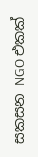සකසන NGO එකක්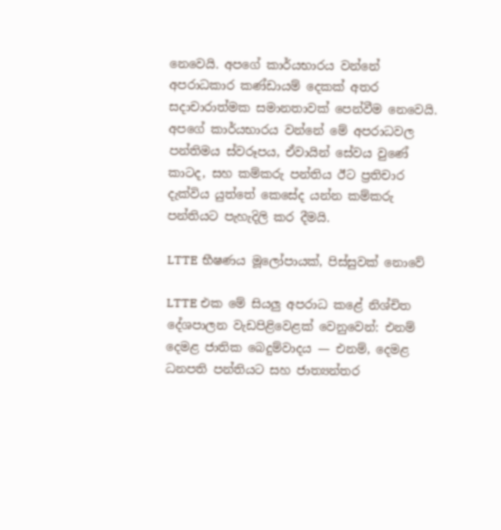නෙවෙයි. අපගේ කාර්යභාරය වන්නේ අපරාධකාර කණ්ඩායම් දෙකක් අතර සදාචාරාත්මක සමානතාවක් පෙන්වීම නෙවෙයි. අපගේ කාර්යභාරය වන්නේ මේ අපරාධවල පන්තිමය ස්වරූපය, ඒවායින් සේවය වුණේ කාටද, සහ කම්කරු පන්තිය ඊට ප්‍රතිචාර දැක්විය යුත්තේ කෙසේද යන්න කම්කරු පන්තියට පැහැදිලි කර දීමයි.

LTTE භීෂණය මූලෝපායක්, පිස්සුවක් නොවේ

LTTE එක මේ සියලු අපරාධ කළේ නිශ්චිත දේශපාලන වැඩපිළිවෙළක් වෙනුවෙන්: එනම් දෙමළ ජාතික බෙදුම්වාදය — එනම්, දෙමළ ධනපති පන්තියට සහ ජාත්‍යන්තර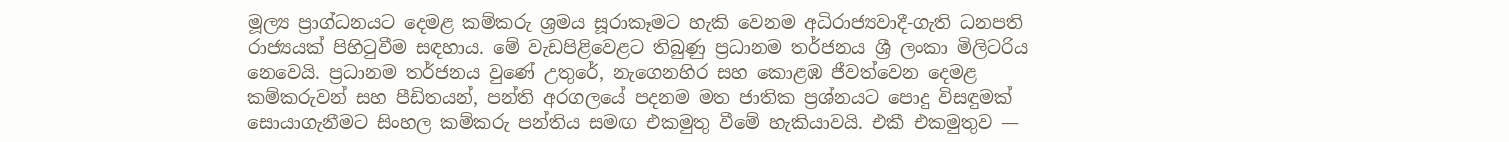මූල්‍ය ප්‍රාග්ධනයට දෙමළ කම්කරු ශ්‍රමය සූරාකෑමට හැකි වෙනම අධිරාජ්‍යවාදී-ගැති ධනපති රාජ්‍යයක් පිහිටුවීම සඳහාය. මේ වැඩපිළිවෙළට තිබුණු ප්‍රධානම තර්ජනය ශ්‍රී ලංකා මිලිටරිය නෙවෙයි. ප්‍රධානම තර්ජනය වුණේ උතුරේ, නැගෙනහිර සහ කොළඹ ජීවත්වෙන දෙමළ කම්කරුවන් සහ පීඩිතයන්, පන්ති අරගලයේ පදනම මත ජාතික ප්‍රශ්නයට පොදු විසඳුමක් සොයාගැනීමට සිංහල කම්කරු පන්තිය සමඟ එකමුතු වීමේ හැකියාවයි. එකී එකමුතුව —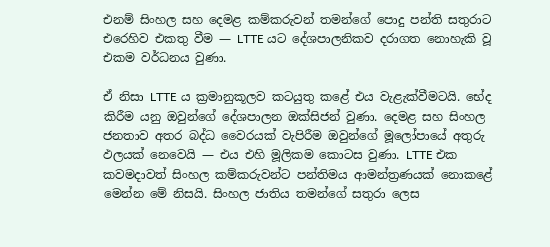එනම් සිංහල සහ දෙමළ කම්කරුවන් තමන්ගේ පොදු පන්ති සතුරාට එරෙහිව එකතු වීම — LTTE යට දේශපාලනිකව දරාගත නොහැකි වූ එකම වර්ධනය වුණා.

ඒ නිසා LTTE ය ක්‍රමානුකූලව කටයුතු කළේ එය වැළැක්වීමටයි. භේද කිරීම යනු ඔවුන්ගේ දේශපාලන ඔක්සිජන් වුණා. දෙමළ සහ සිංහල ජනතාව අතර බද්ධ වෛරයක් වැපිරීම ඔවුන්ගේ මූලෝපායේ අතුරු ඵලයක් නෙවෙයි — එය එහි මූලිකම කොටස වුණා. LTTE එක කවමදාවත් සිංහල කම්කරුවන්ට පන්තිමය ආමන්ත්‍රණයක් නොකළේ මෙන්න මේ නිසයි. සිංහල ජාතිය තමන්ගේ සතුරා ලෙස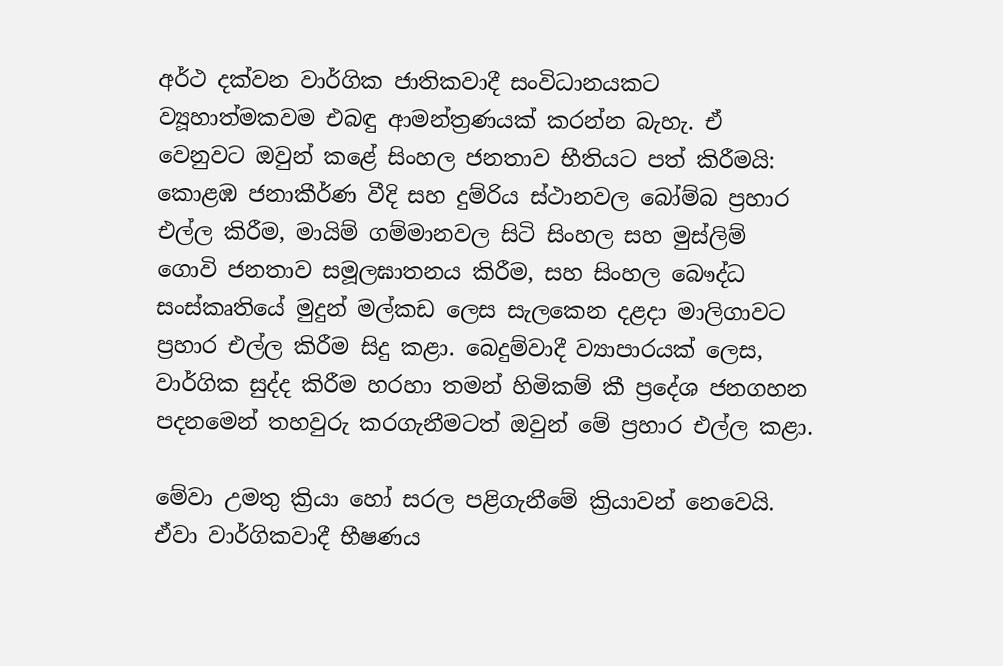අර්ථ දක්වන වාර්ගික ජාතිකවාදී සංවිධානයකට ව්‍යූහාත්මකවම එබඳු ආමන්ත්‍රණයක් කරන්න බැහැ. ඒ වෙනුවට ඔවුන් කළේ සිංහල ජනතාව භීතියට පත් කිරීමයි: කොළඹ ජනාකීර්ණ වීදි සහ දුම්රිය ස්ථානවල බෝම්බ ප්‍රහාර එල්ල කිරීම, මායිම් ගම්මානවල සිටි සිංහල සහ මුස්ලිම් ගොවි ජනතාව සමූලඝාතනය කිරීම, සහ සිංහල බෞද්ධ සංස්කෘතියේ මුදුන් මල්කඩ ලෙස සැලකෙන දළදා මාලිගාවට ප්‍රහාර එල්ල කිරීම සිදු කළා. බෙදුම්වාදී ව්‍යාපාරයක් ලෙස, වාර්ගික සුද්ද කිරීම හරහා තමන් හිමිකම් කී ප්‍රදේශ ජනගහන පදනමෙන් තහවුරු කරගැනීමටත් ඔවුන් මේ ප්‍රහාර එල්ල කළා.

මේවා උමතු ක්‍රියා හෝ සරල පළිගැනීමේ ක්‍රියාවන් නෙවෙයි. ඒවා වාර්ගිකවාදී භීෂණය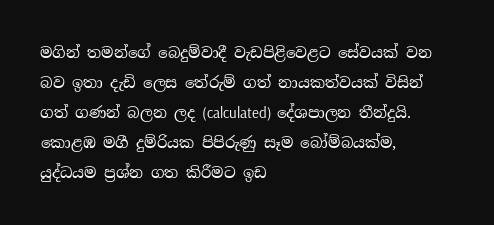මගින් තමන්ගේ බෙදුම්වාදී වැඩපිළිවෙළට සේවයක් වන බව ඉතා දැඩි ලෙස තේරුම් ගත් නායකත්වයක් විසින් ගත් ගණන් බලන ලද (calculated) දේශපාලන තීන්දුයි. කොළඹ මගී දුම්රියක පිපිරුණු සෑම බෝම්බයක්ම, යුද්ධයම ප්‍රශ්න ගත කිරීමට ඉඩ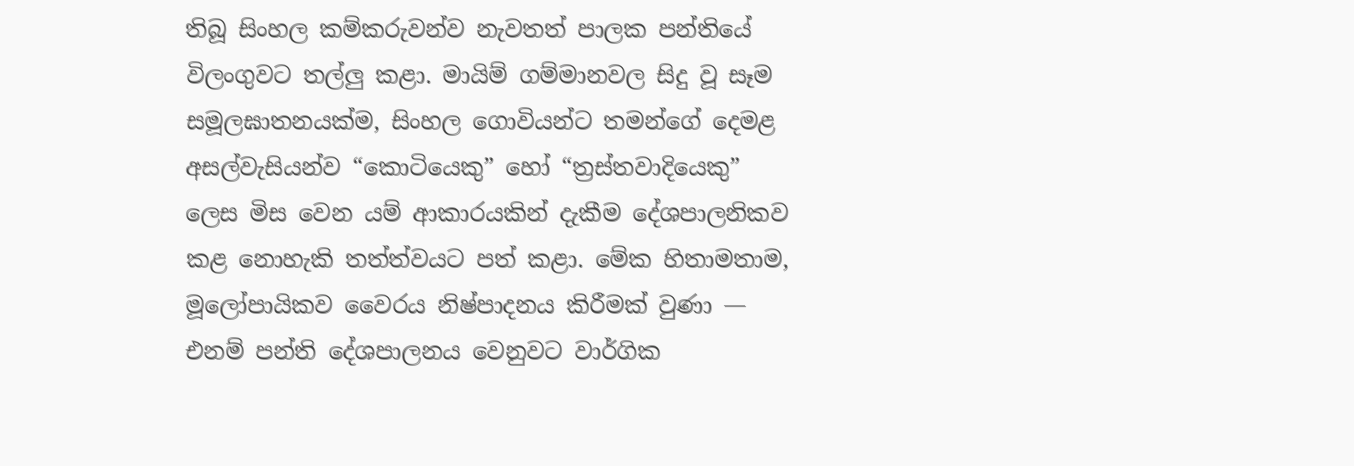තිබූ සිංහල කම්කරුවන්ව නැවතත් පාලක පන්තියේ විලංගුවට තල්ලු කළා. මායිම් ගම්මානවල සිදු වූ සෑම සමූලඝාතනයක්ම, සිංහල ගොවියන්ට තමන්ගේ දෙමළ අසල්වැසියන්ව “කොටියෙකු” හෝ “ත්‍රස්තවාදියෙකු” ලෙස මිස වෙන යම් ආකාරයකින් දැකීම දේශපාලනිකව කළ නොහැකි තත්ත්වයට පත් කළා. මේක හිතාමතාම, මූලෝපායිකව වෛරය නිෂ්පාදනය කිරීමක් වුණා — එනම් පන්ති දේශපාලනය වෙනුවට වාර්ගික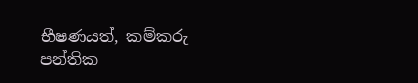භීෂණයත්, කම්කරු පන්තික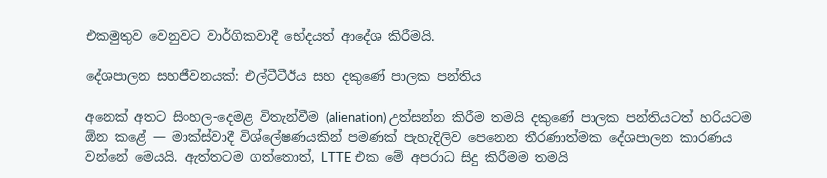එකමුතුව වෙනුවට වාර්ගිකවාදී භේදයත් ආදේශ කිරීමයි.

දේශපාලන සහජීවනයක්: එල්ටීටීඊය සහ දකුණේ පාලක පන්තිය

අනෙක් අතට සිංහල-දෙමළ විතැන්වීම (alienation) උත්සන්න කිරීම තමයි දකුණේ පාලක පන්තියටත් හරියටම ඕන කළේ — මාක්ස්වාදී විශ්ලේෂණයකින් පමණක් පැහැදිලිව පෙනෙන තීරණාත්මක දේශපාලන කාරණය වන්නේ මෙයයි. ඇත්තටම ගත්තොත්, LTTE එක මේ අපරාධ සිදු කිරීමම තමයි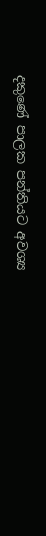දකුණේ පාලක පන්තියට අවශ්‍ය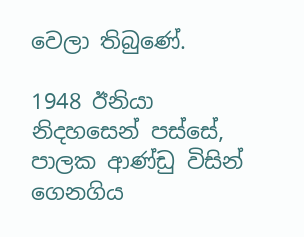වෙලා තිබුණේ.

1948 ඊනියා නිදහසෙන් පස්සේ, පාලක ආණ්ඩු විසින් ගෙනගිය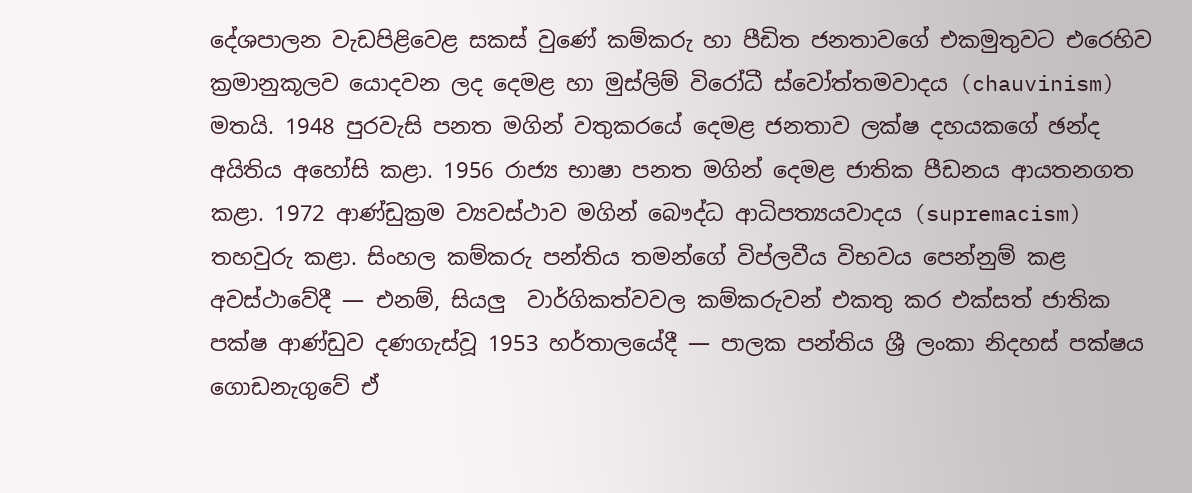දේශපාලන වැඩපිළිවෙළ සකස් වුණේ කම්කරු හා පීඩිත ජනතාවගේ එකමුතුවට එරෙහිව ක්‍රමානුකූලව යොදවන ලද දෙමළ හා මුස්ලිම් විරෝධී ස්වෝත්තමවාදය (chauvinism) මතයි. 1948 පුරවැසි පනත මගින් වතුකරයේ දෙමළ ජනතාව ලක්ෂ දහයකගේ ඡන්ද අයිතිය අහෝසි කළා. 1956 රාජ්‍ය භාෂා පනත මගින් දෙමළ ජාතික පීඩනය ආයතනගත කළා. 1972 ආණ්ඩුක්‍රම ව්‍යවස්ථාව මගින් බෞද්ධ ආධිපත්‍යයවාදය (supremacism) තහවුරු කළා. සිංහල කම්කරු පන්තිය තමන්ගේ විප්ලවීය විභවය පෙන්නුම් කළ අවස්ථාවේදී — එනම්, සියලු  වාර්ගිකත්වවල කම්කරුවන් එකතු කර එක්සත් ජාතික පක්ෂ ආණ්ඩුව දණගැස්වූ 1953 හර්තාලයේදී — පාලක පන්තිය ශ්‍රී ලංකා නිදහස් පක්ෂය ගොඩනැගුවේ ඒ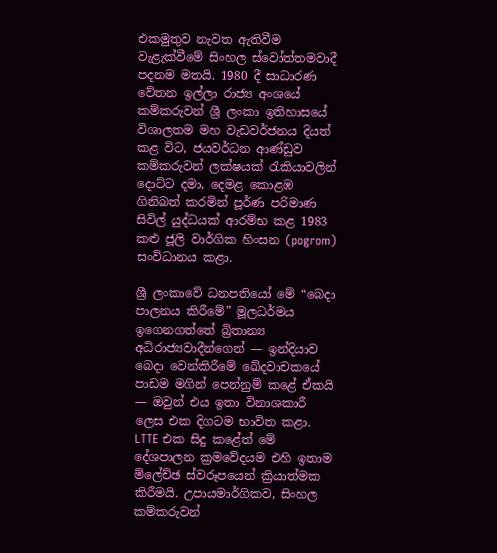එකමුතුව නැවත ඇතිවීම වැළැක්වීමේ සිංහල ස්වෝත්තමවාදී පදනම මතයි. 1980 දී සාධාරණ වේතන ඉල්ලා රාජ්‍ය අංශයේ කම්කරුවන් ශ්‍රී ලංකා ඉතිහාසයේ විශාලතම මහ වැඩවර්ජනය දියත් කළ විට, ජයවර්ධන ආණ්ඩුව කම්කරුවන් ලක්ෂයක් රැකියාවලින් දොට්ට දමා, දෙමළ කොළඹ ගිනිබත් කරමින් පූර්ණ පරිමාණ සිවිල් යුද්ධයක් ආරම්භ කළ 1983 කළු ජූලි වාර්ගික හිංසන (pogrom) සංවිධානය කළා.

ශ්‍රී ලංකාවේ ධනපතියෝ මේ “බෙදා පාලනය කිරීමේ” මූලධර්මය ඉගෙනගත්තේ බ්‍රිතාන්‍ය අධිරාජ්‍යවාදීන්ගෙන් — ඉන්දියාව බෙදා වෙන්කිරීමේ ඛේදවාචකයේ පාඩම මගින් පෙන්නුම් කළේ ඒකයි — ඔවුන් එය ඉතා විනාශකාරී ලෙස එක දිගටම භාවිත කළා. LTTE එක සිදු කළේත් මේ දේශපාලන ක්‍රමවේදයම එහි ඉතාම ම්ලේච්ඡ ස්වරූපයෙන් ක්‍රියාත්මක කිරීමයි. උපායමාර්ගිකව, සිංහල කම්කරුවන්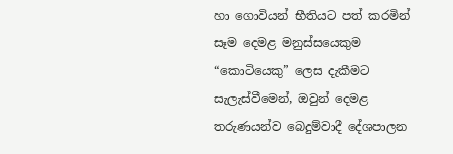හා ගොවියන් භීතියට පත් කරමින් සෑම දෙමළ මනුස්සයෙකුම “කොටියෙකු” ලෙස දැකීමට සැලැස්වීමෙන්, ඔවුන් දෙමළ තරුණයන්ව බෙදුම්වාදී දේශපාලන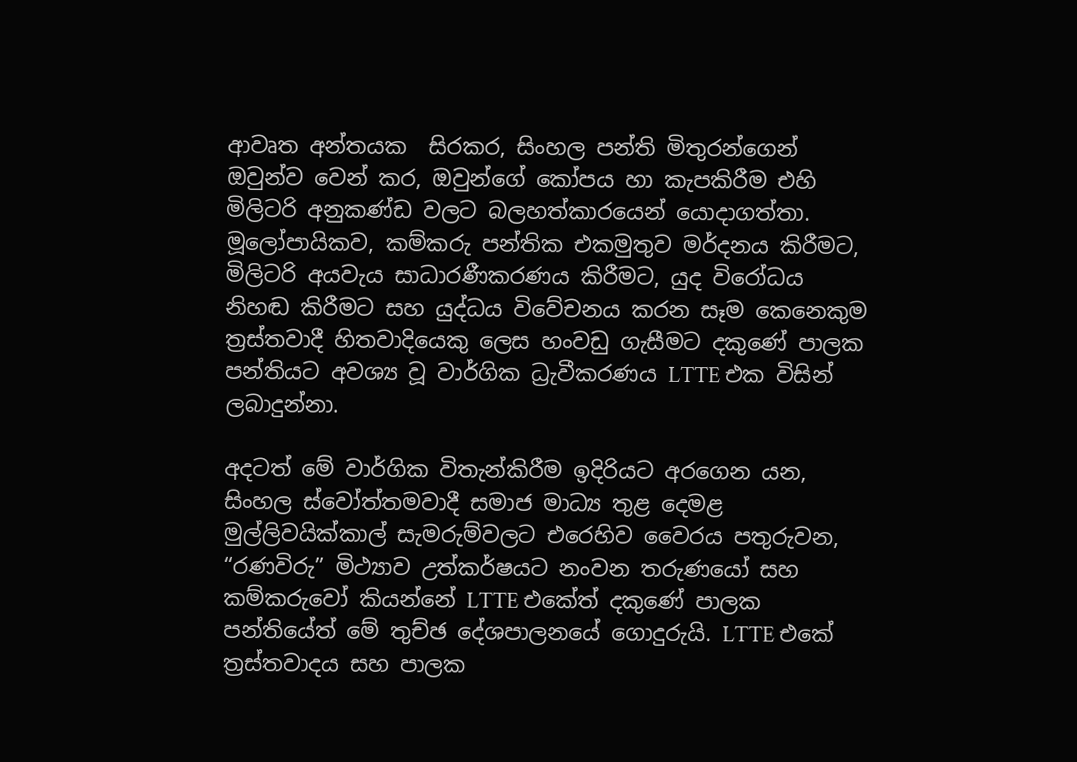ආවෘත අන්තයක  සිරකර, සිංහල පන්ති මිතුරන්ගෙන් ඔවුන්ව වෙන් කර, ඔවුන්ගේ කෝපය හා කැපකිරීම එහි මිලිටරි අනුකණ්ඩ වලට බලහත්කාරයෙන් යොදාගත්තා. මූලෝපායිකව, කම්කරු පන්තික එකමුතුව මර්දනය කිරීමට, මිලිටරි අයවැය සාධාරණීකරණය කිරීමට, යුද විරෝධය නිහඬ කිරීමට සහ යුද්ධය විවේචනය කරන සෑම කෙනෙකුම ත්‍රස්තවාදී හිතවාදියෙකු ලෙස හංවඩු ගැසීමට දකුණේ පාලක පන්තියට අවශ්‍ය වූ වාර්ගික ධ්‍රැවීකරණය LTTE එක විසින් ලබාදුන්නා.

අදටත් මේ වාර්ගික විතැන්කිරීම ඉදිරියට අරගෙන යන, සිංහල ස්වෝත්තමවාදී සමාජ මාධ්‍ය තුළ දෙමළ මුල්ලිවයික්කාල් සැමරුම්වලට එරෙහිව වෛරය පතුරුවන, “රණවිරු” මිථ්‍යාව උත්කර්ෂයට නංවන තරුණයෝ සහ කම්කරුවෝ කියන්නේ LTTE එකේත් දකුණේ පාලක පන්තියේත් මේ තුච්ඡ දේශපාලනයේ ගොදුරුයි. LTTE එකේ ත්‍රස්තවාදය සහ පාලක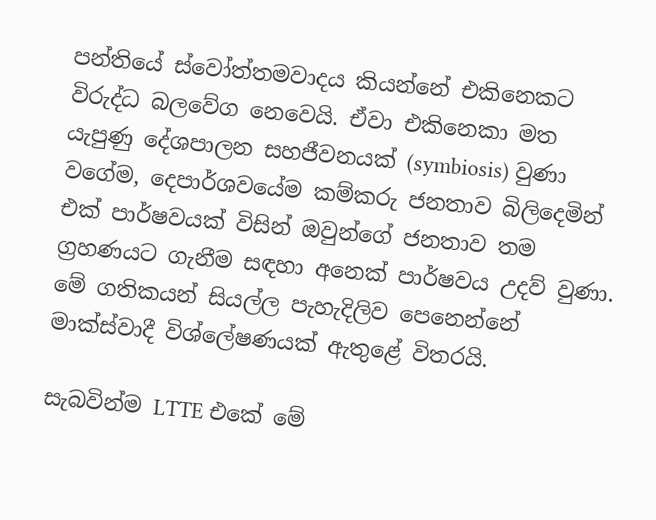පන්තියේ ස්වෝත්තමවාදය කියන්නේ එකිනෙකට විරුද්ධ බලවේග නෙවෙයි. ඒවා එකිනෙකා මත යැපුණු දේශපාලන සහජීවනයක් (symbiosis) වුණා වගේම, දෙපාර්ශවයේම කම්කරු ජනතාව බිලිදෙමින් එක් පාර්ෂවයක් විසින් ඔවුන්ගේ ජනතාව තම ග්‍රහණයට ගැනීම සඳහා අනෙක් පාර්ෂවය උදව් වුණා. මේ ගතිකයන් සියල්ල පැහැදිලිව පෙනෙන්නේ මාක්ස්වාදී විශ්ලේෂණයක් ඇතුළේ විතරයි.

සැබවින්ම LTTE එකේ මේ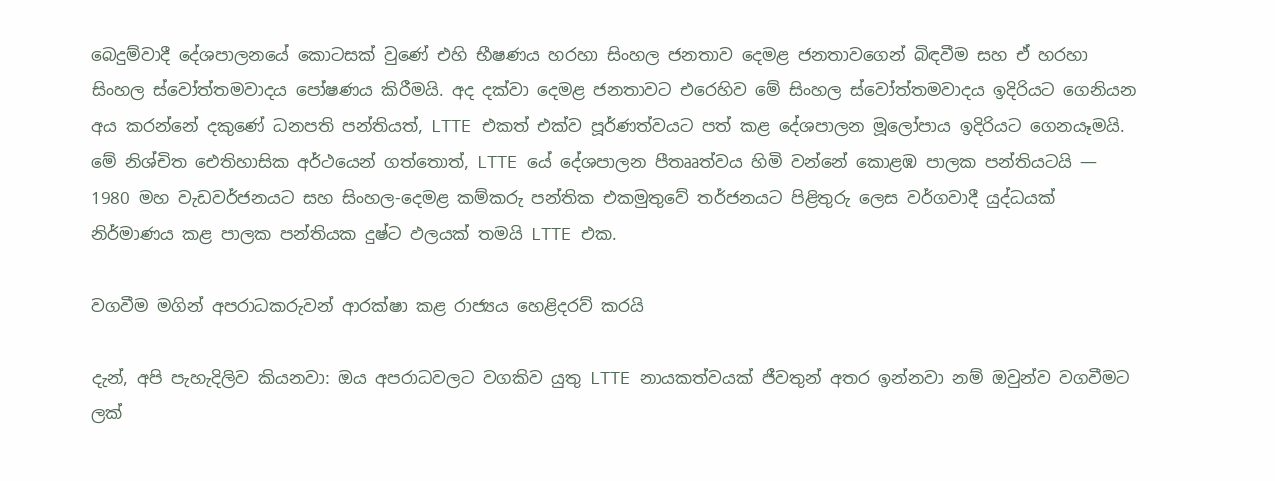බෙදුම්වාදී දේශපාලනයේ කොටසක් වුණේ එහි භීෂණය හරහා සිංහල ජනතාව දෙමළ ජනතාවගෙන් බිඳවීම සහ ඒ හරහා සිංහල ස්වෝත්තමවාදය පෝෂණය කිරීමයි. අද දක්වා දෙමළ ජනතාවට එරෙහිව මේ සිංහල ස්වෝත්තමවාදය ඉදිරියට ගෙනියන අය කරන්නේ දකුණේ ධනපති පන්තියත්, LTTE එකත් එක්ව පූර්ණත්වයට පත් කළ දේශපාලන මූලෝපාය ඉදිරියට ගෙනයෑමයි. මේ නිශ්චිත ඓතිහාසික අර්ථයෙන් ගත්තොත්, LTTE යේ දේශපාලන පීතෲත්වය හිමි වන්නේ කොළඹ පාලක පන්තියටයි — 1980 මහ වැඩවර්ජනයට සහ සිංහල-දෙමළ කම්කරු පන්තික එකමුතුවේ තර්ජනයට පිළිතුරු ලෙස වර්ගවාදී යුද්ධයක් නිර්මාණය කළ පාලක පන්තියක දුෂ්ට ඵලයක් තමයි LTTE එක.

වගවීම මගින් අපරාධකරුවන් ආරක්ෂා කළ රාජ්‍යය හෙළිදරව් කරයි

දැන්, අපි පැහැදිලිව කියනවා: ඔය අපරාධවලට වගකිව යුතු LTTE නායකත්වයක් ජීවතුන් අතර ඉන්නවා නම් ඔවුන්ව වගවීමට ලක්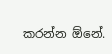කරන්න ඕනේ.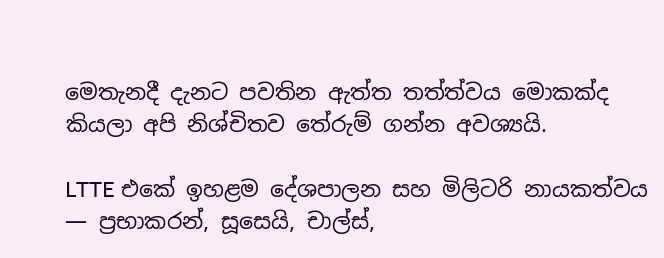මෙතැනදී දැනට පවතින ඇත්ත තත්ත්වය මොකක්ද කියලා අපි නිශ්චිතව තේරුම් ගන්න අවශ්‍යයි.

LTTE එකේ ඉහළම දේශපාලන සහ මිලිටරි නායකත්වය — ප්‍රභාකරන්, සූසෙයි, චාල්ස්,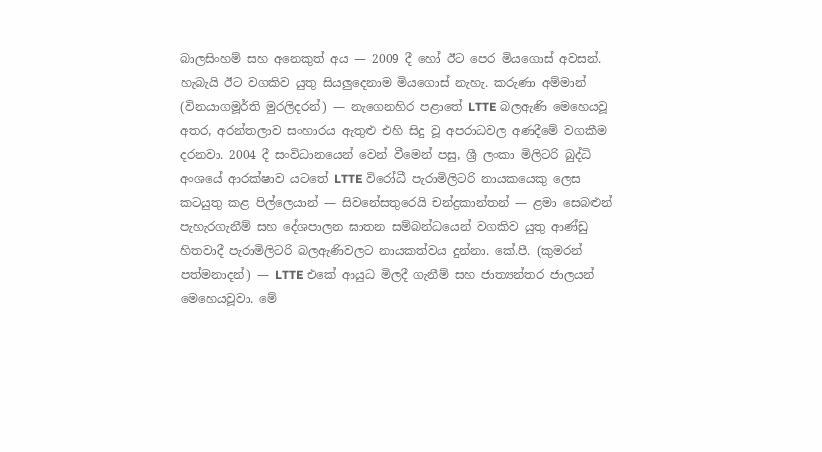බාලසිංහම් සහ අනෙකුත් අය — 2009 දී හෝ ඊට පෙර මියගොස් අවසන්. හැබැයි ඊට වගකිව යුතු සියලුදෙනාම මියගොස් නැහැ. කරුණා අම්මාන් (විනයාගමූර්ති මුරලිදරන්) — නැගෙනහිර පළාතේ LTTE බලඇණි මෙහෙයවූ අතර, අරන්තලාව සංහාරය ඇතුළු එහි සිදු වූ අපරාධවල අණදීමේ වගකීම දරනවා. 2004 දී සංවිධානයෙන් වෙන් වීමෙන් පසු, ශ්‍රී ලංකා මිලිටරි බුද්ධි අංශයේ ආරක්ෂාව යටතේ LTTE විරෝධී පැරාමිලිටරි නායකයෙකු ලෙස කටයුතු කළ පිල්ලෙයාන් — සිවනේසතුරෙයි චන්ද්‍රකාන්තන් — ළමා සෙබළුන් පැහැරගැනීම් සහ දේශපාලන ඝාතන සම්බන්ධයෙන් වගකිව යුතු ආණ්ඩු හිතවාදී පැරාමිලිටරි බලඇණිවලට නායකත්වය දුන්නා. කේ.පී. (කුමරන් පත්මනාදන්) — LTTE එකේ ආයුධ මිලදී ගැනීම් සහ ජාත්‍යන්තර ජාලයන් මෙහෙයවූවා. මේ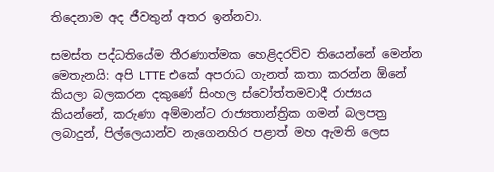තිදෙනාම අද ජීවතුන් අතර ඉන්නවා.

සමස්ත පද්ධතියේම තීරණාත්මක හෙළිදරව්ව තියෙන්නේ මෙන්න මෙතැනයි: අපි LTTE එකේ අපරාධ ගැනත් කතා කරන්න ඕනේ කියලා බලකරන දකුණේ සිංහල ස්වෝත්තමවාදී රාජ්‍යය කියන්නේ, කරුණා අම්මාන්ට රාජ්‍යතාන්ත්‍රික ගමන් බලපත්‍ර ලබාදුන්, පිල්ලෙයාන්ව නැගෙනහිර පළාත් මහ ඇමති ලෙස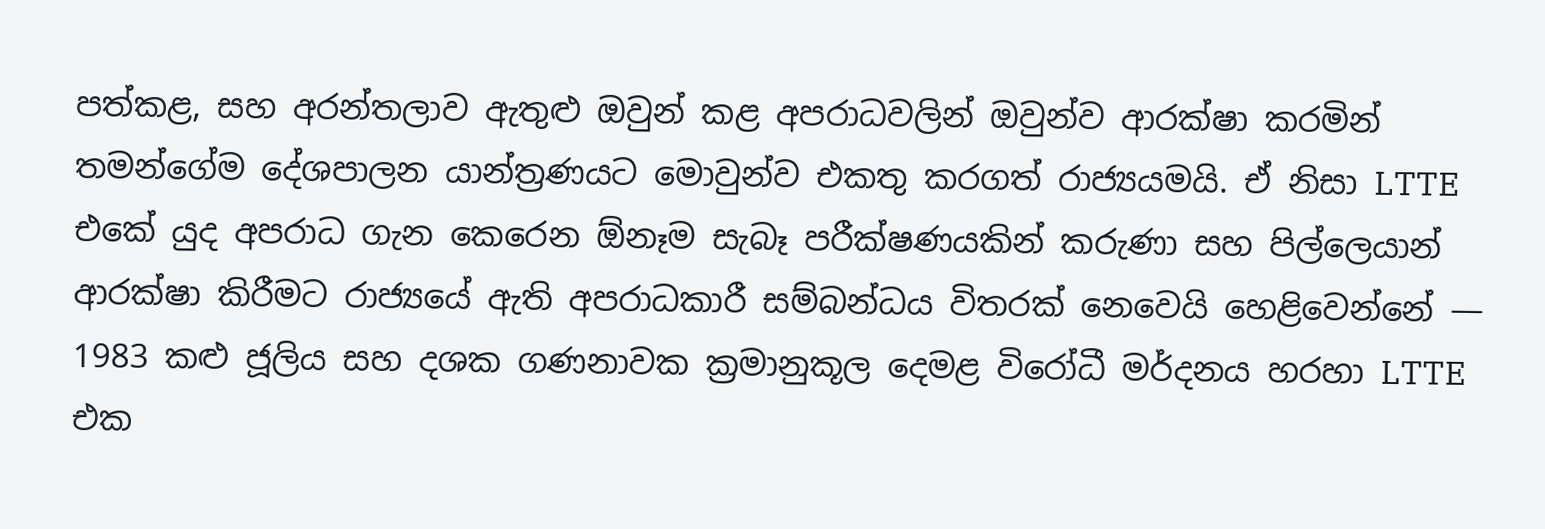පත්කළ, සහ අරන්තලාව ඇතුළු ඔවුන් කළ අපරාධවලින් ඔවුන්ව ආරක්ෂා කරමින් තමන්ගේම දේශපාලන යාන්ත්‍රණයට මොවුන්ව එකතු කරගත් රාජ්‍යයමයි. ඒ නිසා LTTE එකේ යුද අපරාධ ගැන කෙරෙන ඕනෑම සැබෑ පරීක්ෂණයකින් කරුණා සහ පිල්ලෙයාන් ආරක්ෂා කිරීමට රාජ්‍යයේ ඇති අපරාධකාරී සම්බන්ධය විතරක් නෙවෙයි හෙළිවෙන්නේ — 1983 කළු ජූලිය සහ දශක ගණනාවක ක්‍රමානුකූල දෙමළ විරෝධී මර්දනය හරහා LTTE එක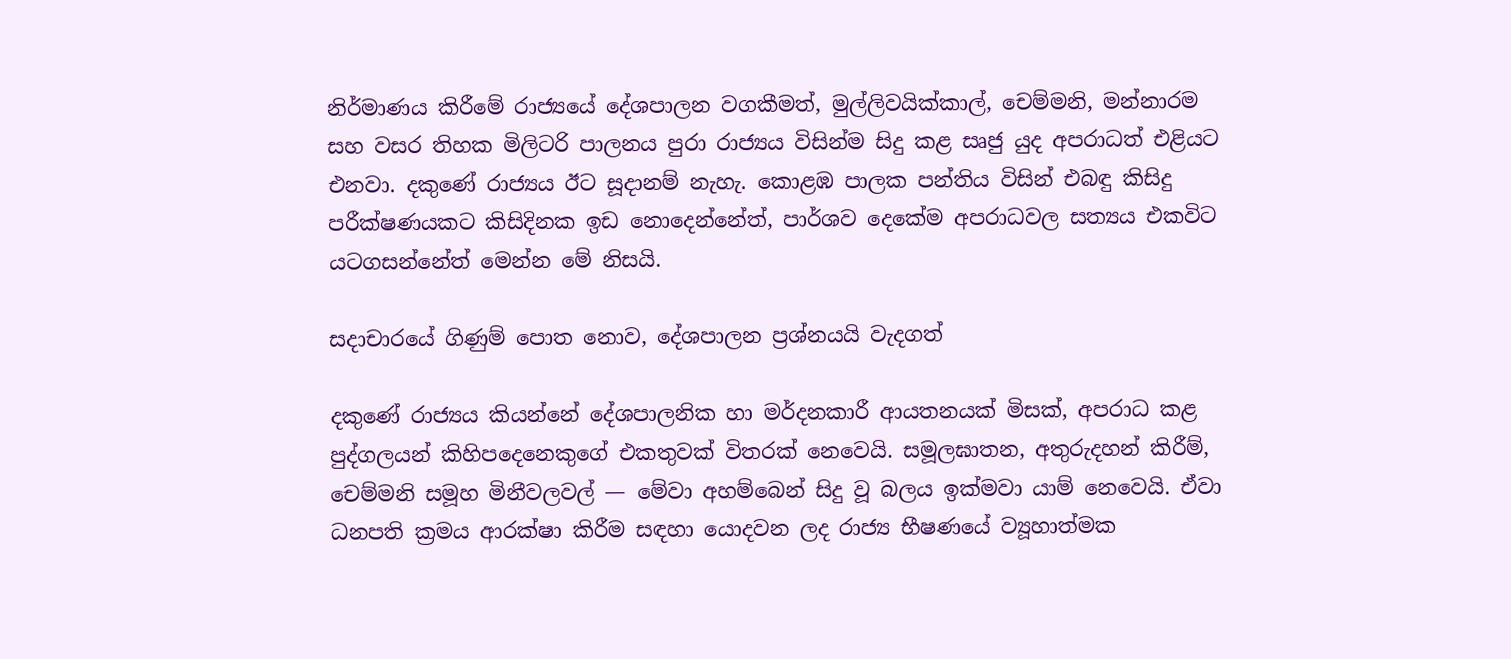නිර්මාණය කිරීමේ රාජ්‍යයේ දේශපාලන වගකීමත්, මුල්ලිවයික්කාල්, චෙම්මනි, මන්නාරම සහ වසර තිහක මිලිටරි පාලනය පුරා රාජ්‍යය විසින්ම සිදු කළ සෘජු යුද අපරාධත් එළියට එනවා. දකුණේ රාජ්‍යය ඊට සූදානම් නැහැ. කොළඹ පාලක පන්තිය විසින් එබඳු කිසිදු පරීක්ෂණයකට කිසිදිනක ඉඩ නොදෙන්නේත්, පාර්ශව දෙකේම අපරාධවල සත්‍යය එකවිට යටගසන්නේත් මෙන්න මේ නිසයි.

සදාචාරයේ ගිණුම් පොත නොව, දේශපාලන ප්‍රශ්නයයි වැදගත්

දකුණේ රාජ්‍යය කියන්නේ දේශපාලනික හා මර්දනකාරී ආයතනයක් මිසක්, අපරාධ කළ පුද්ගලයන් කිහිපදෙනෙකුගේ එකතුවක් විතරක් නෙවෙයි. සමූලඝාතන, අතුරුදහන් කිරීම්, චෙම්මනි සමූහ මිනීවලවල් — මේවා අහම්බෙන් සිදු වූ බලය ඉක්මවා යාම් නෙවෙයි. ඒවා ධනපති ක්‍රමය ආරක්ෂා කිරීම සඳහා යොදවන ලද රාජ්‍ය භීෂණයේ ව්‍යූහාත්මක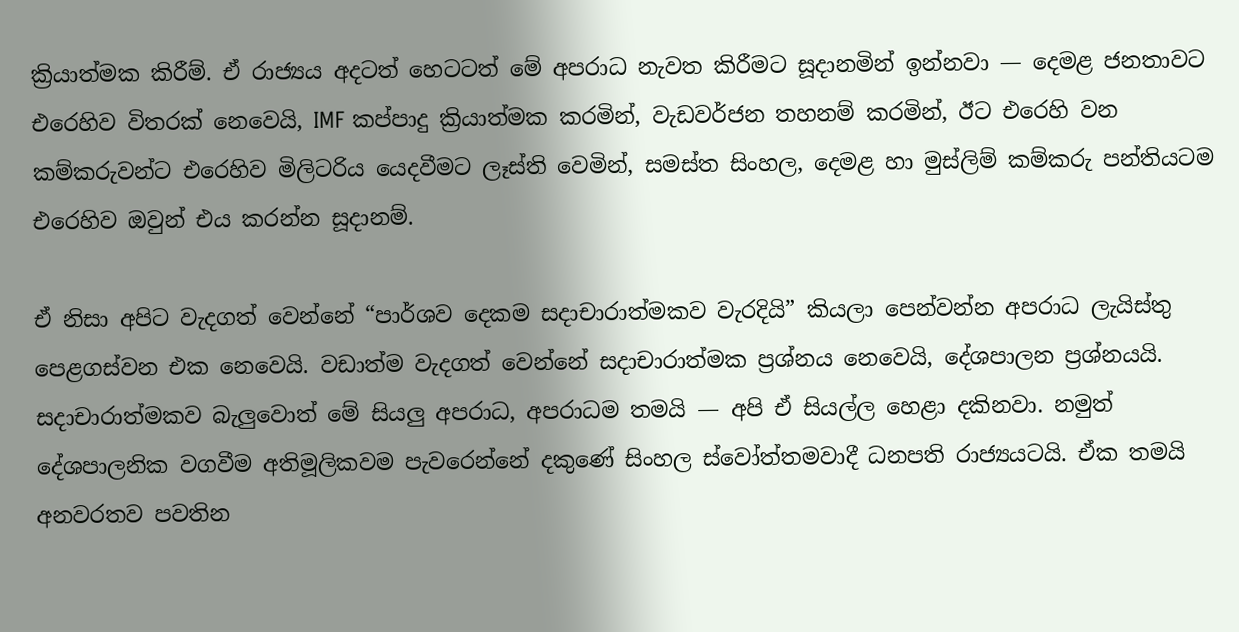ක්‍රියාත්මක කිරීම්. ඒ රාජ්‍යය අදටත් හෙටටත් මේ අපරාධ නැවත කිරීමට සූදානමින් ඉන්නවා — දෙමළ ජනතාවට එරෙහිව විතරක් නෙවෙයි, IMF කප්පාදු ක්‍රියාත්මක කරමින්, වැඩවර්ජන තහනම් කරමින්, ඊට එරෙහි වන කම්කරුවන්ට එරෙහිව මිලිටරිය යෙදවීමට ලෑස්ති වෙමින්, සමස්ත සිංහල, දෙමළ හා මුස්ලිම් කම්කරු පන්තියටම එරෙහිව ඔවුන් එය කරන්න සූදානම්.

ඒ නිසා අපිට වැදගත් වෙන්නේ “පාර්ශව දෙකම සදාචාරාත්මකව වැරදියි” කියලා පෙන්වන්න අපරාධ ලැයිස්තු පෙළගස්වන එක නෙවෙයි. වඩාත්ම වැදගත් වෙන්නේ සදාචාරාත්මක ප්‍රශ්නය නෙවෙයි, දේශපාලන ප්‍රශ්නයයි. සදාචාරාත්මකව බැලුවොත් මේ සියලු අපරාධ, අපරාධම තමයි — අපි ඒ සියල්ල හෙළා දකිනවා. නමුත් දේශපාලනික වගවීම අතිමූලිකවම පැවරෙන්නේ දකුණේ සිංහල ස්වෝත්තමවාදී ධනපති රාජ්‍යයටයි. ඒක තමයි අනවරතව පවතින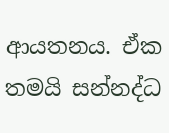ආයතනය. ඒක තමයි සන්නද්ධ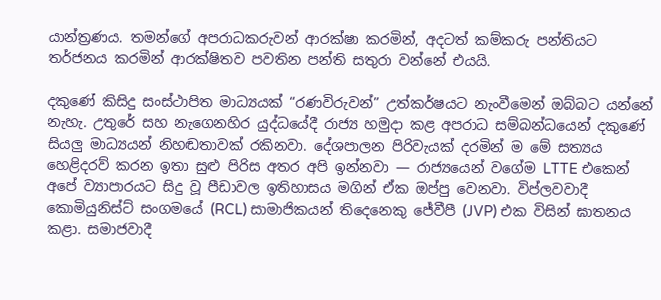යාන්ත්‍රණය. තමන්ගේ අපරාධකරුවන් ආරක්ෂා කරමින්, අදටත් කම්කරු පන්තියට තර්ජනය කරමින් ආරක්ෂිතව පවතින පන්ති සතුරා වන්නේ එයයි.

දකුණේ කිසිදු සංස්ථාපිත මාධ්‍යයක් “රණවිරුවන්” උත්කර්ෂයට නැංවීමෙන් ඔබ්බට යන්නේ නැහැ. උතුරේ සහ නැගෙනහිර යුද්ධයේදී රාජ්‍ය හමුදා කළ අපරාධ සම්බන්ධයෙන් දකුණේ සියලු මාධ්‍යයන් නිහඬතාවක් රකිනවා. දේශපාලන පිරිවැයක් දරමින් ම මේ සත්‍යය හෙළිදරව් කරන ඉතා සුළු පිරිස අතර අපි ඉන්නවා — රාජ්‍යයෙන් වගේම LTTE එකෙන් අපේ ව්‍යාපාරයට සිදු වූ පීඩාවල ඉතිහාසය මගින් ඒක ඔප්පු වෙනවා. විප්ලවවාදී කොමියුනිස්ට් සංගමයේ (RCL) සාමාජිකයන් තිදෙනෙකු ජේවීපී (JVP) එක විසින් ඝාතනය කළා. සමාජවාදී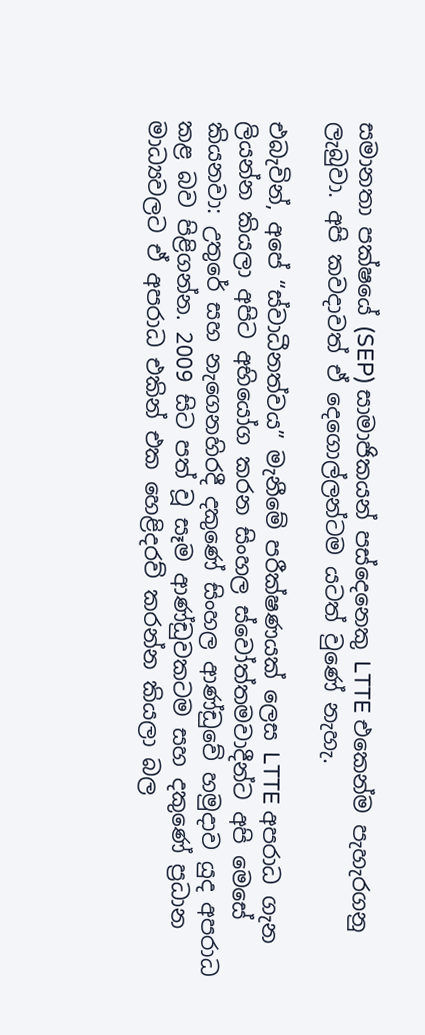සමානතා පක්ෂයේ (SEP) සාමාජිකයන් පස්දෙනෙකු LTTE එකෙන්ම පැහැරගනු ලැබුවා. අපි කවදාවත් ඒ දෙගොල්ලන්ටම යටත් වුණේ නැහැ.

එබැවින්, අපේ “ස්වාධීනත්වය” මැනීමේ පරීක්ෂණයක් ලෙස LTTE අපරාධ ගැන ලියන්න කියලා අපිට අභියෝග කරන සිංහල ස්වෝත්තමවාදීන්ට අපි මෙසේ කියනවා: උතුරේ සහ නැගෙනහිරදී දකුණේ සිංහල ආණ්ඩුවේ හමුදාව යුද අපරාධ කළ බව පිළිගන්න. 2009 සිට පත් වූ සෑම ආණ්ඩුවකටම සහ දකුණේ ප්‍රධාන මාධ්‍යවලට ඒ අපරාධ එකින් එක හෙළිදරව් කරන්න කියලා බල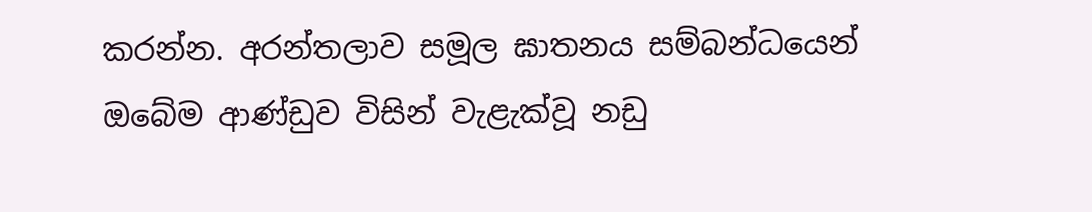කරන්න. අරන්තලාව සමූල ඝාතනය සම්බන්ධයෙන් ඔබේම ආණ්ඩුව විසින් වැළැක්වූ නඩු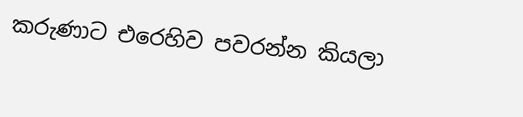කරුණාට එරෙහිව පවරන්න කියලා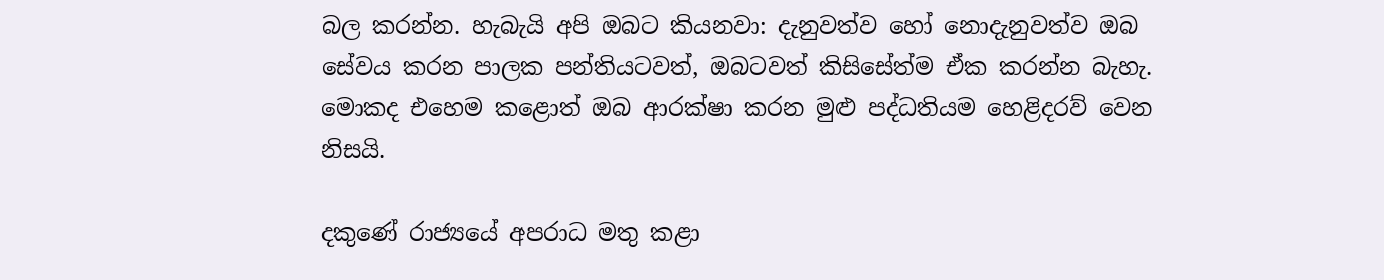බල කරන්න. හැබැයි අපි ඔබට කියනවා: දැනුවත්ව හෝ නොදැනුවත්ව ඔබ සේවය කරන පාලක පන්තියටවත්, ඔබටවත් කිසිසේත්ම ඒක කරන්න බැහැ. මොකද එහෙම කළොත් ඔබ ආරක්ෂා කරන මුළු පද්ධතියම හෙළිදරව් වෙන නිසයි.

දකුණේ රාජ්‍යයේ අපරාධ මතු කළා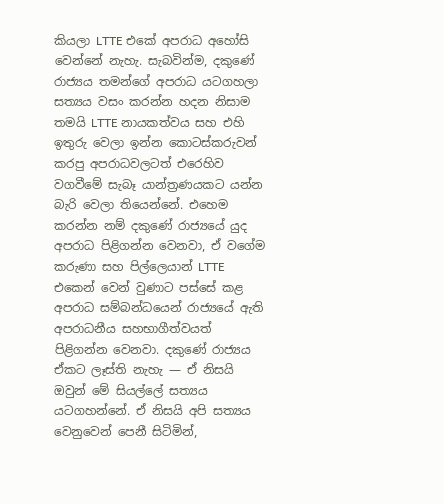කියලා LTTE එකේ අපරාධ අහෝසි වෙන්නේ නැහැ. සැබවින්ම, දකුණේ රාජ්‍යය තමන්ගේ අපරාධ යටගහලා සත්‍යය වසං කරන්න හදන නිසාම තමයි LTTE නායකත්වය සහ එහි ඉතුරු වෙලා ඉන්න කොටස්කරුවන් කරපු අපරාධවලටත් එරෙහිව වගවීමේ සැබෑ යාන්ත්‍රණයකට යන්න බැරි වෙලා තියෙන්නේ. එහෙම කරන්න නම් දකුණේ රාජ්‍යයේ යුද අපරාධ පිළිගන්න වෙනවා, ඒ වගේම කරුණා සහ පිල්ලෙයාන් LTTE එකෙන් වෙන් වුණාට පස්සේ කළ අපරාධ සම්බන්ධයෙන් රාජ්‍යයේ ඇති අපරාධනීය සහභාගීත්වයත් පිළිගන්න වෙනවා. දකුණේ රාජ්‍යය ඒකට ලෑස්ති නැහැ — ඒ නිසයි ඔවුන් මේ සියල්ලේ සත්‍යය යටගහන්නේ. ඒ නිසයි අපි සත්‍යය වෙනුවෙන් පෙනී සිටිමින්,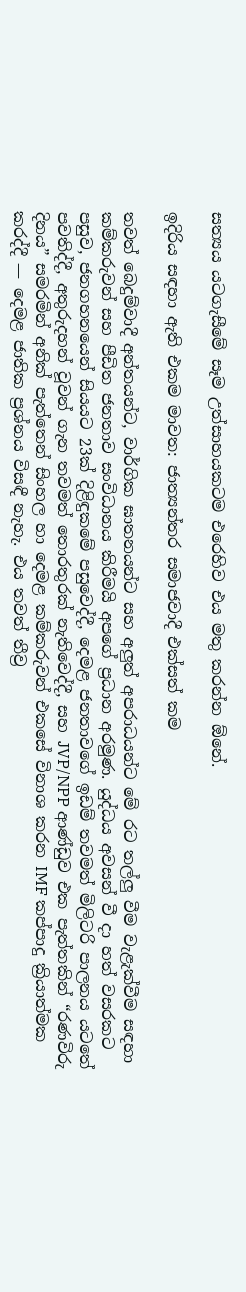සත්‍යය යටගැසීමේ සෑම උත්සාහයකටම එරෙහිව එය මතු කරන්න ඕනේ.

ඉදිරිය සඳහා ඇති එකම මාවත: ජාත්‍යන්තර සමාජවාදී එක්සත් කම

තවත් බෙදුම්වාදී අන්තයන්ට, වාර්ගික ඝාතනයන්ට සහ අලුත් අපරාධයන්ට මේ රට තල්ලු වීම වැළැක්වීම සඳහා කම්කරුවන් සහ පීඩිත ජනතාව සංවිධානය කිරීමයි අපගේ ප්‍රධාන අරමුණ. යුද්ධය අවසන් වී දා හත් වසරකට පසුව, ජනගහනයෙන් සියයට 23ක් දිළිඳුකමේ පසුවෙද්දී, දෙමළ ජනතාවගේ ඉඩම් තවමත් මිලිටරි පාලනය යටතේ පවතිද්දී, අතුරුදහන් වූවන් ගැන තවමත් තොරතුරක් නැතිවෙද්දී, සහ JVP/NPP ආණ්ඩුව එක පැත්තකින් “රණවිරු දිනය” සමරමින් අනික් පැත්තෙන් සිංහල හා දෙමළ කම්කරුවන් එකසේ විනාශ කරන IMF කප්පාදු ක්‍රියාත්මක කරද්දී — දෙමළ ජාතික ප්‍රශ්නය විසඳී නැහැ. එය තවත් තීව්‍ර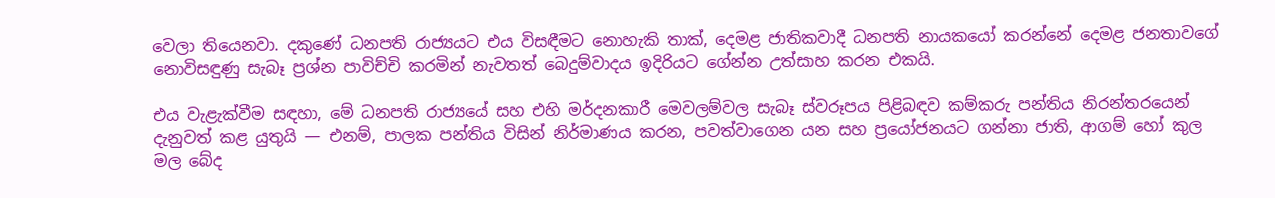වෙලා තියෙනවා. දකුණේ ධනපති රාජ්‍යයට එය විසඳීමට නොහැකි තාක්, දෙමළ ජාතිකවාදී ධනපති නායකයෝ කරන්නේ දෙමළ ජනතාවගේ නොවිසඳුණු සැබෑ ප්‍රශ්න පාවිච්චි කරමින් නැවතත් බෙදුම්වාදය ඉදිරියට ගේන්න උත්සාහ කරන එකයි.

එය වැළැක්වීම සඳහා, මේ ධනපති රාජ්‍යයේ සහ එහි මර්දනකාරී මෙවලම්වල සැබෑ ස්වරූපය පිළිබඳව කම්කරු පන්තිය නිරන්තරයෙන් දැනුවත් කළ යුතුයි — එනම්, පාලක පන්තිය විසින් නිර්මාණය කරන, පවත්වාගෙන යන සහ ප්‍රයෝජනයට ගන්නා ජාති, ආගම් හෝ කුල මල බේද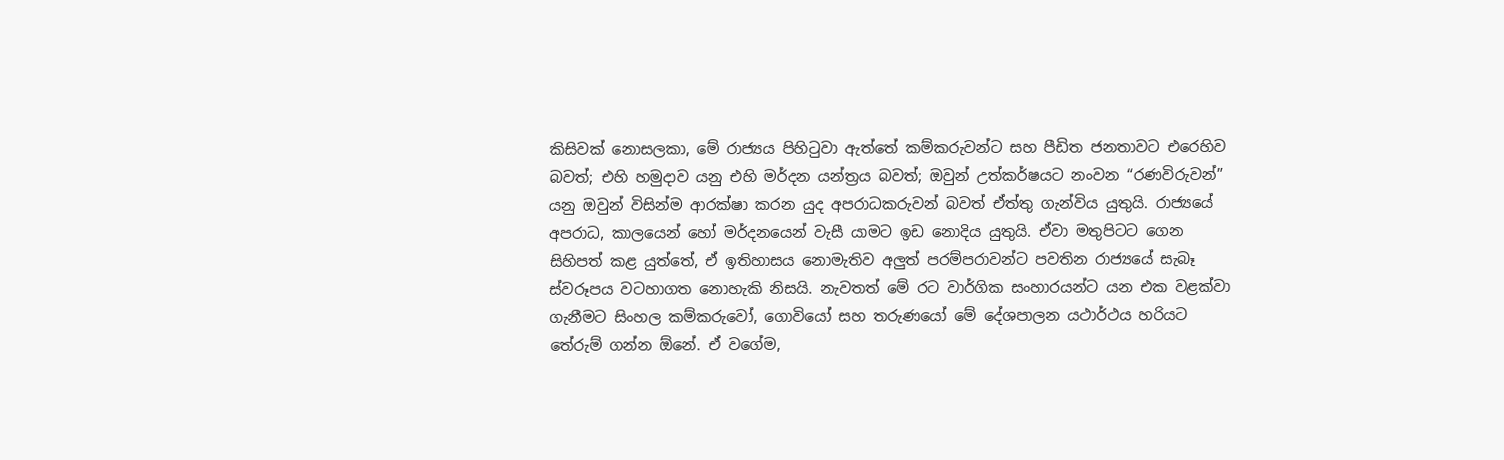කිසිවක් නොසලකා, මේ රාජ්‍යය පිහිටුවා ඇත්තේ කම්කරුවන්ට සහ පීඩිත ජනතාවට එරෙහිව බවත්; එහි හමුදාව යනු එහි මර්දන යන්ත්‍රය බවත්; ඔවුන් උත්කර්ෂයට නංවන “රණවිරුවන්” යනු ඔවුන් විසින්ම ආරක්ෂා කරන යුද අපරාධකරුවන් බවත් ඒත්තු ගැන්විය යුතුයි. රාජ්‍යයේ අපරාධ, කාලයෙන් හෝ මර්දනයෙන් වැසී යාමට ඉඩ නොදිය යුතුයි. ඒවා මතුපිටට ගෙන සිහිපත් කළ යුත්තේ, ඒ ඉතිහාසය නොමැතිව අලුත් පරම්පරාවන්ට පවතින රාජ්‍යයේ සැබෑ ස්වරූපය වටහාගත නොහැකි නිසයි. නැවතත් මේ රට වාර්ගික සංහාරයන්ට යන එක වළක්වා ගැනීමට සිංහල කම්කරුවෝ, ගොවියෝ සහ තරුණයෝ මේ දේශපාලන යථාර්ථය හරියට තේරුම් ගන්න ඕනේ. ඒ වගේම,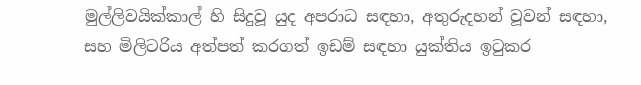මුල්ලිවයික්කාල් හි සිදුවූ යුද අපරාධ සඳහා, අතුරුදහන් වූවන් සඳහා, සහ මිලිටරිය අත්පත් කරගත් ඉඩම් සඳහා යුක්තිය ඉටුකර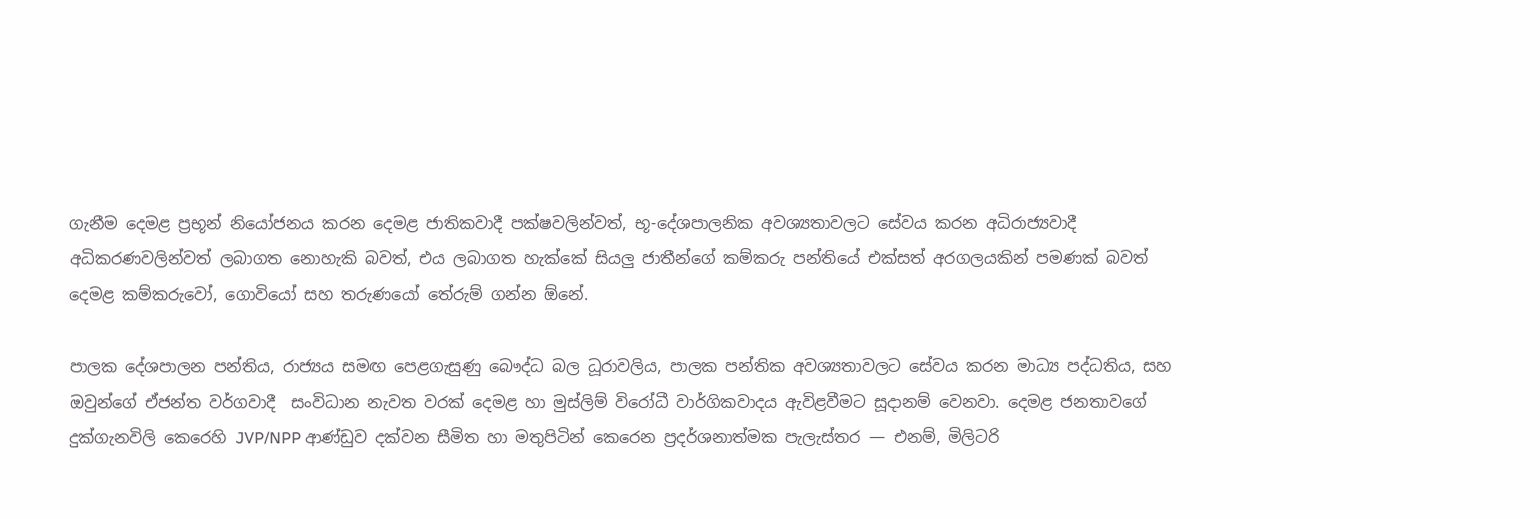ගැනීම දෙමළ ප්‍රභූන් නියෝජනය කරන දෙමළ ජාතිකවාදී පක්ෂවලින්වත්, භූ-දේශපාලනික අවශ්‍යතාවලට සේවය කරන අධිරාජ්‍යවාදී අධිකරණවලින්වත් ලබාගත නොහැකි බවත්, එය ලබාගත හැක්කේ සියලු ජාතීන්ගේ කම්කරු පන්තියේ එක්සත් අරගලයකින් පමණක් බවත් දෙමළ කම්කරුවෝ, ගොවියෝ සහ තරුණයෝ තේරුම් ගන්න ඕනේ.

පාලක දේශපාලන පන්තිය, රාජ්‍යය සමඟ පෙළගැසුණු බෞද්ධ බල ධූරාවලිය, පාලක පන්තික අවශ්‍යතාවලට සේවය කරන මාධ්‍ය පද්ධතිය, සහ ඔවුන්ගේ ඒජන්ත වර්ගවාදී  සංවිධාන නැවත වරක් දෙමළ හා මුස්ලිම් විරෝධී වාර්ගිකවාදය ඇවිළවීමට සූදානම් වෙනවා. දෙමළ ජනතාවගේ දුක්ගැනවිලි කෙරෙහි JVP/NPP ආණ්ඩුව දක්වන සීමිත හා මතුපිටින් කෙරෙන ප්‍රදර්ශනාත්මක පැලැස්තර — එනම්, මිලිටරි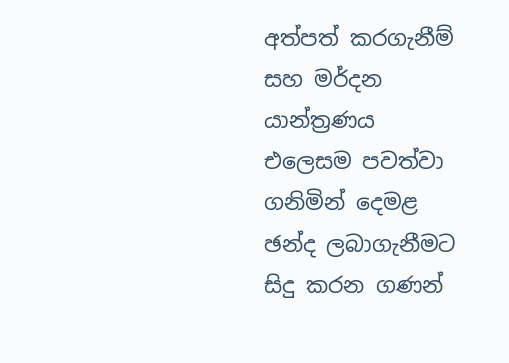අත්පත් කරගැනීම් සහ මර්දන යාන්ත්‍රණය එලෙසම පවත්වා ගනිමින් දෙමළ ඡන්ද ලබාගැනීමට සිදු කරන ගණන්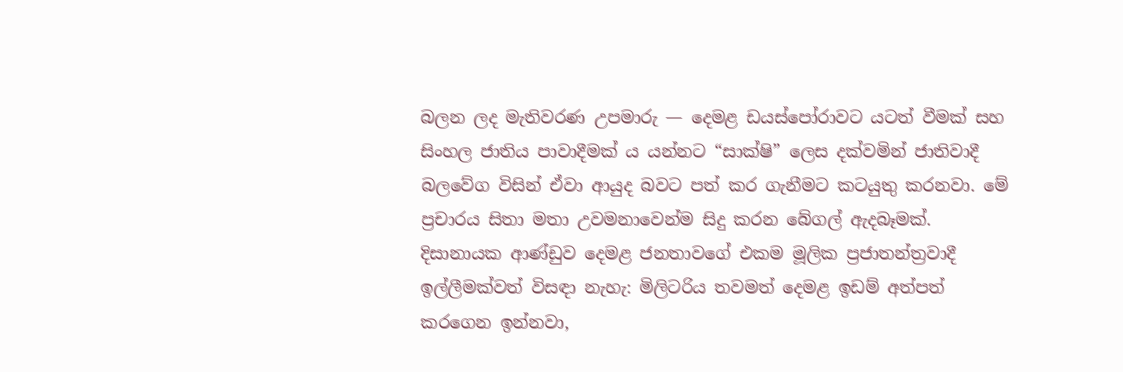බලන ලද මැතිවරණ උපමාරු — දෙමළ ඩයස්පෝරාවට යටත් වීමක් සහ සිංහල ජාතිය පාවාදීමක් ය යන්නට “සාක්ෂි” ලෙස දක්වමින් ජාතිවාදී බලවේග විසින් ඒවා ආයුද බවට පත් කර ගැනීමට කටයුතු කරනවා. මේ ප්‍රචාරය සිතා මතා උවමනාවෙන්ම සිදු කරන බේගල් ඇදබෑමක්. දිසානායක ආණ්ඩුව දෙමළ ජනතාවගේ එකම මූලික ප්‍රජාතන්ත්‍රවාදී ඉල්ලීමක්වත් විසඳා නැහැ: මිලිටරිය තවමත් දෙමළ ඉඩම් අත්පත් කරගෙන ඉන්නවා,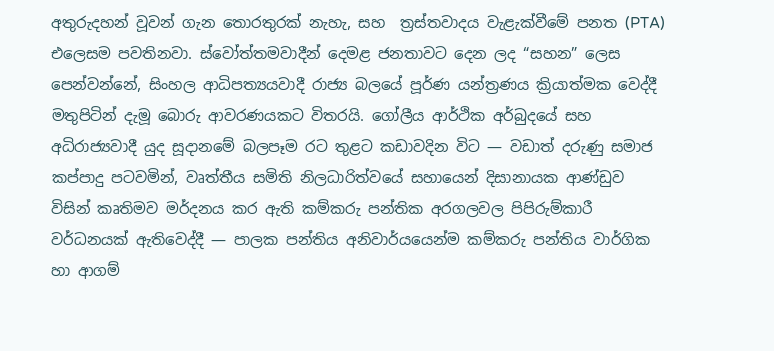අතුරුදහන් වූවන් ගැන තොරතුරක් නැහැ, සහ  ත්‍රස්තවාදය වැළැක්වීමේ පනත (PTA) එලෙසම පවතිනවා. ස්වෝත්තමවාදීන් දෙමළ ජනතාවට දෙන ලද “සහන” ලෙස පෙන්වන්නේ, සිංහල ආධිපත්‍යයවාදී රාජ්‍ය බලයේ පූර්ණ යන්ත්‍රණය ක්‍රියාත්මක වෙද්දී මතුපිටින් දැමූ බොරු ආවරණයකට විතරයි. ගෝලීය ආර්ථික අර්බුදයේ සහ අධිරාජ්‍යවාදී යුද සූදානමේ බලපෑම රට තුළට කඩාවදින විට — වඩාත් දරුණු සමාජ කප්පාදු පටවමින්, වෘත්තීය සමිති නිලධාරිත්වයේ සහායෙන් දිසානායක ආණ්ඩුව විසින් කෘතිමව මර්දනය කර ඇති කම්කරු පන්තික අරගලවල පිපිරුම්කාරී වර්ධනයක් ඇතිවෙද්දී — පාලක පන්තිය අනිවාර්යයෙන්ම කම්කරු පන්තිය වාර්ගික හා ආගම්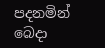පදනමින් බෙදා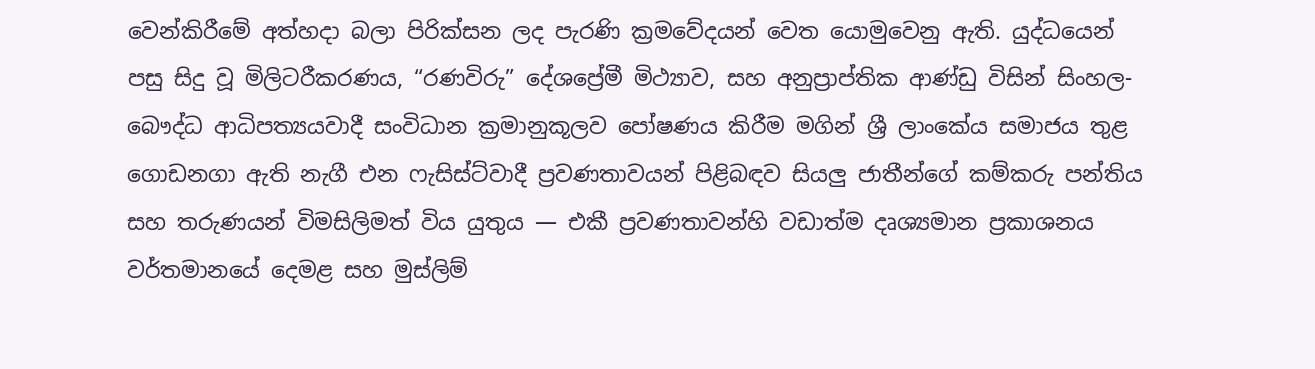වෙන්කිරීමේ අත්හදා බලා පිරික්සන ලද පැරණි ක්‍රමවේදයන් වෙත යොමුවෙනු ඇති. යුද්ධයෙන් පසු සිදු වූ මිලිටරීකරණය, “රණවිරු” දේශප්‍රේමී මිථ්‍යාව, සහ අනුප්‍රාප්තික ආණ්ඩු විසින් සිංහල-බෞද්ධ ආධිපත්‍යයවාදී සංවිධාන ක්‍රමානුකූලව පෝෂණය කිරීම මගින් ශ්‍රී ලාංකේය සමාජය තුළ ගොඩනගා ඇති නැගී එන ෆැසිස්ට්වාදී ප්‍රවණතාවයන් පිළිබඳව සියලු ජාතීන්ගේ කම්කරු පන්තිය සහ තරුණයන් විමසිලිමත් විය යුතුය — එකී ප්‍රවණතාවන්හි වඩාත්ම දෘශ්‍යමාන ප්‍රකාශනය වර්තමානයේ දෙමළ සහ මුස්ලිම්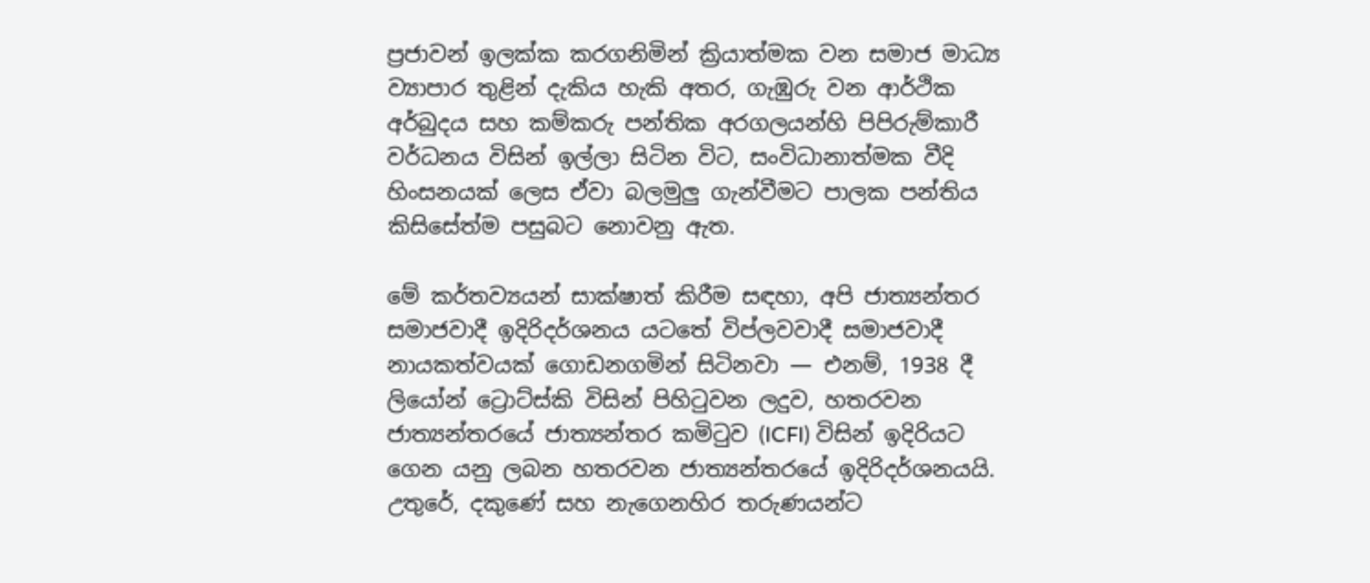ප්‍රජාවන් ඉලක්ක කරගනිමින් ක්‍රියාත්මක වන සමාජ මාධ්‍ය ව්‍යාපාර තුළින් දැකිය හැකි අතර, ගැඹුරු වන ආර්ථික අර්බුදය සහ කම්කරු පන්තික අරගලයන්හි පිපිරුම්කාරී වර්ධනය විසින් ඉල්ලා සිටින විට, සංවිධානාත්මක වීදි හිංසනයක් ලෙස ඒවා බලමුලු ගැන්වීමට පාලක පන්තිය කිසිසේත්ම පසුබට නොවනු ඇත.

මේ කර්තව්‍යයන් සාක්ෂාත් කිරීම සඳහා, අපි ජාත්‍යන්තර සමාජවාදී ඉදිරිදර්ශනය යටතේ විප්ලවවාදී සමාජවාදී නායකත්වයක් ගොඩනගමින් සිටිනවා — එනම්, 1938 දී ලියෝන් ට්‍රොට්ස්කි විසින් පිහිටුවන ලදුව, හතරවන ජාත්‍යන්තරයේ ජාත්‍යන්තර කමිටුව (ICFI) විසින් ඉදිරියට ගෙන යනු ලබන හතරවන ජාත්‍යන්තරයේ ඉදිරිදර්ශනයයි. උතුරේ, දකුණේ සහ නැගෙනහිර තරුණයන්ට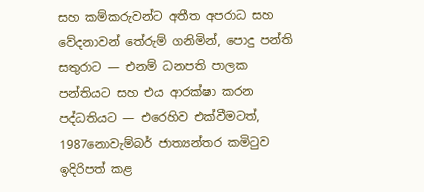සහ කම්කරුවන්ට අතීත අපරාධ සහ වේදනාවන් තේරුම් ගනිමින්, පොදු පන්ති සතුරාට — එනම් ධනපති පාලක පන්තියට සහ එය ආරක්ෂා කරන පද්ධතියට — එරෙහිව එක්වීමටත්, 1987නොවැම්බර් ජාත්‍යන්තර කමිටුව ඉදිරිපත් කළ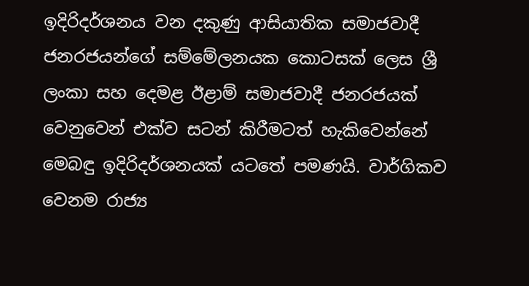ඉදිරිදර්ශනය වන දකුණු ආසියාතික සමාජවාදී ජනරජයන්ගේ සම්මේලනයක කොටසක් ලෙස ශ්‍රී ලංකා සහ දෙමළ ඊළාම් සමාජවාදී ජනරජයක් වෙනුවෙන් එක්ව සටන් කිරීමටත් හැකිවෙන්නේ මෙබඳු ඉදිරිදර්ශනයක් යටතේ පමණයි. වාර්ගිකව වෙනම රාජ්‍ය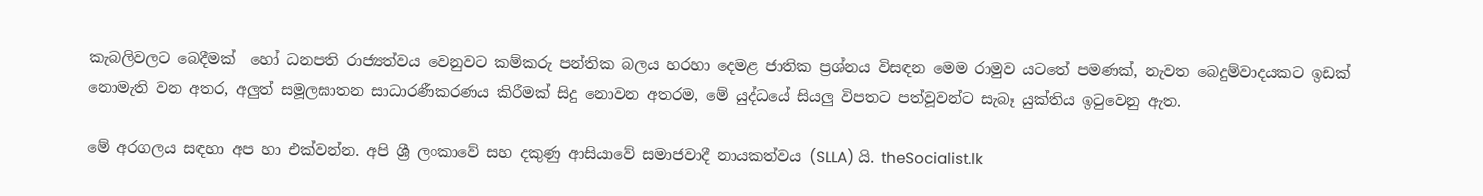කැබලිවලට බෙදීමක්  හෝ ධනපති රාජ්‍යත්වය වෙනුවට කම්කරු පන්තික බලය හරහා දෙමළ ජාතික ප්‍රශ්නය විසඳන මෙම රාමුව යටතේ පමණක්, නැවත බෙදුම්වාදයකට ඉඩක් නොමැති වන අතර, අලුත් සමූලඝාතන සාධාරණීකරණය කිරීමක් සිදු නොවන අතරම, මේ යුද්ධයේ සියලු විපතට පත්වූවන්ට සැබෑ යුක්තිය ඉටුවෙනු ඇත.

මේ අරගලය සඳහා අප හා එක්වන්න. අපි ශ්‍රී ලංකාවේ සහ දකුණු ආසියාවේ සමාජවාදී නායකත්වය (SLLA) යි. theSocialist.lk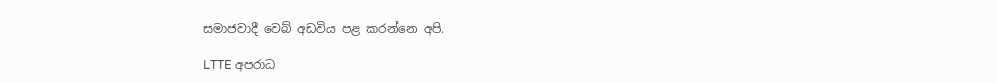සමාජවාදී වෙබ් අඩවිය පළ කරන්නෙ අපි.

LTTE අපරාධ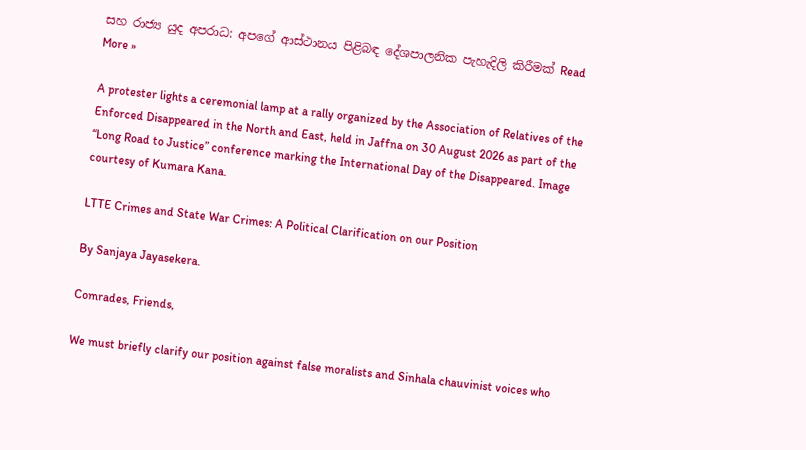සහ රාජ්‍ය යුද අපරාධ: අපගේ ආස්ථානය පිළිබඳ දේශපාලනික පැහැදිලි කිරීමක් Read More »

A protester lights a ceremonial lamp at a rally organized by the Association of Relatives of the Enforced Disappeared in the North and East, held in Jaffna on 30 August 2026 as part of the “Long Road to Justice” conference marking the International Day of the Disappeared. Image courtesy of Kumara Kana.

LTTE Crimes and State War Crimes: A Political Clarification on our Position

By Sanjaya Jayasekera.

Comrades, Friends,

We must briefly clarify our position against false moralists and Sinhala chauvinist voices who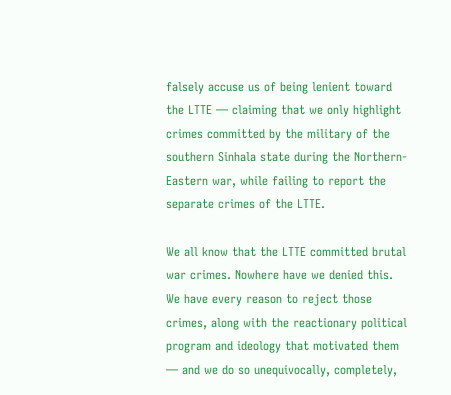falsely accuse us of being lenient toward the LTTE — claiming that we only highlight crimes committed by the military of the southern Sinhala state during the Northern-Eastern war, while failing to report the separate crimes of the LTTE.

We all know that the LTTE committed brutal war crimes. Nowhere have we denied this. We have every reason to reject those crimes, along with the reactionary political program and ideology that motivated them — and we do so unequivocally, completely,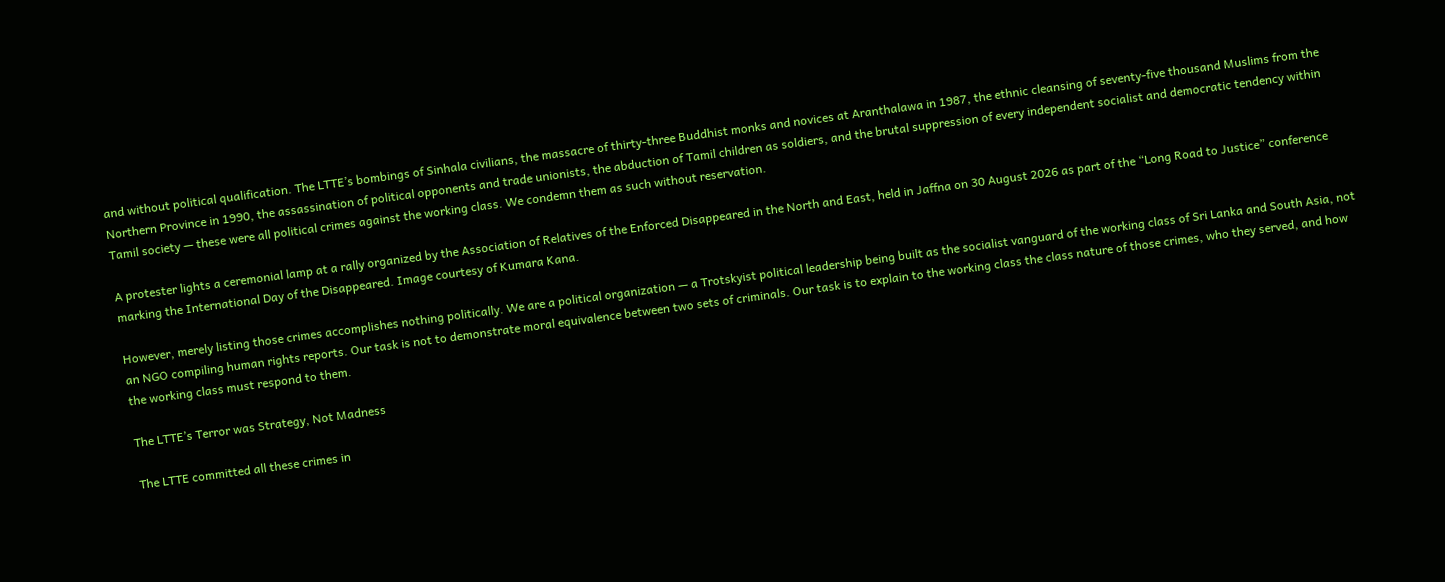and without political qualification. The LTTE’s bombings of Sinhala civilians, the massacre of thirty-three Buddhist monks and novices at Aranthalawa in 1987, the ethnic cleansing of seventy-five thousand Muslims from the Northern Province in 1990, the assassination of political opponents and trade unionists, the abduction of Tamil children as soldiers, and the brutal suppression of every independent socialist and democratic tendency within Tamil society — these were all political crimes against the working class. We condemn them as such without reservation.

A protester lights a ceremonial lamp at a rally organized by the Association of Relatives of the Enforced Disappeared in the North and East, held in Jaffna on 30 August 2026 as part of the “Long Road to Justice” conference marking the International Day of the Disappeared. Image courtesy of Kumara Kana.

However, merely listing those crimes accomplishes nothing politically. We are a political organization — a Trotskyist political leadership being built as the socialist vanguard of the working class of Sri Lanka and South Asia, not an NGO compiling human rights reports. Our task is not to demonstrate moral equivalence between two sets of criminals. Our task is to explain to the working class the class nature of those crimes, who they served, and how the working class must respond to them.

The LTTE’s Terror was Strategy, Not Madness

The LTTE committed all these crimes in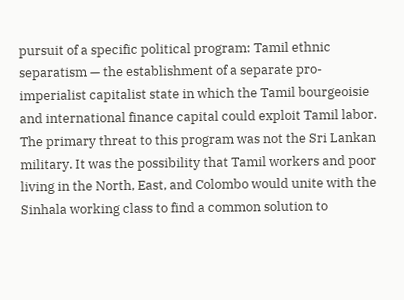pursuit of a specific political program: Tamil ethnic separatism — the establishment of a separate pro-imperialist capitalist state in which the Tamil bourgeoisie and international finance capital could exploit Tamil labor. The primary threat to this program was not the Sri Lankan military. It was the possibility that Tamil workers and poor living in the North, East, and Colombo would unite with the Sinhala working class to find a common solution to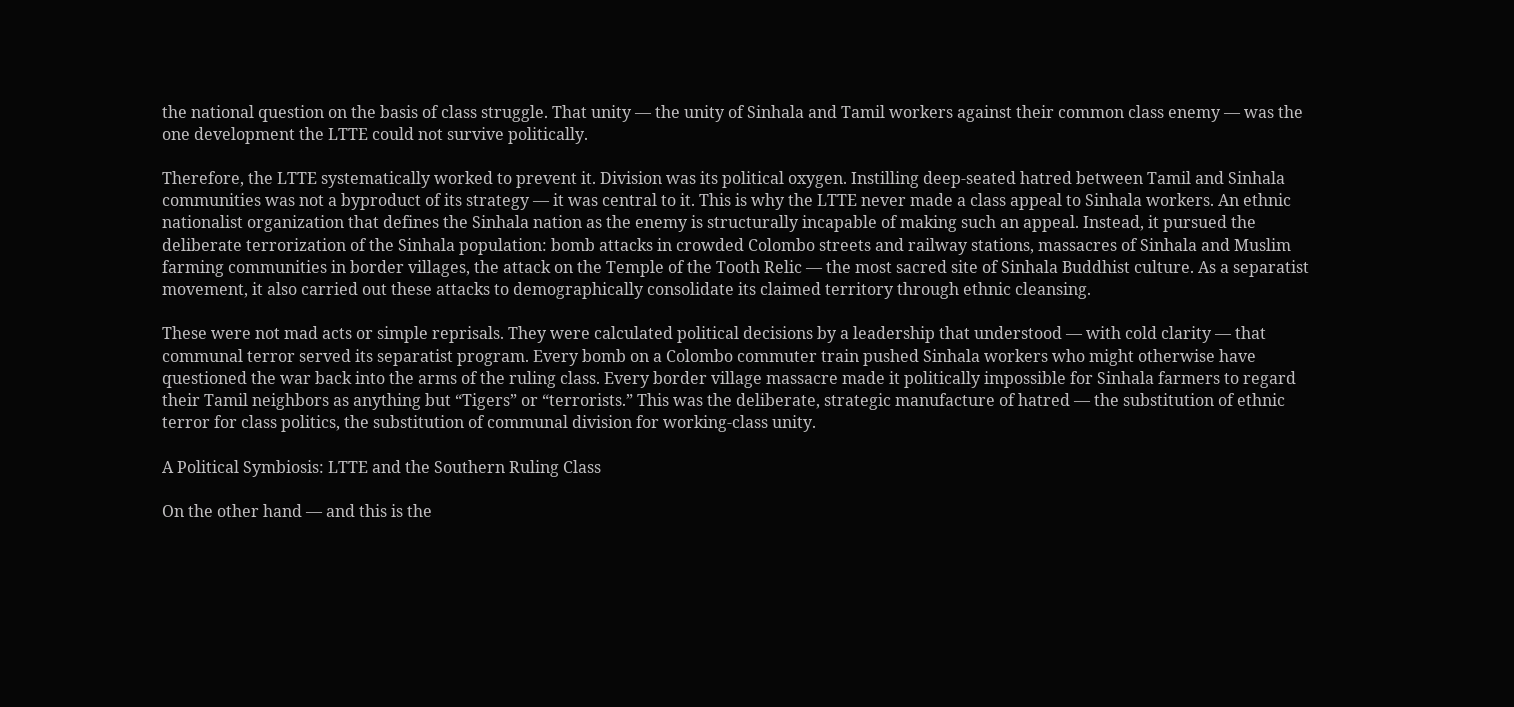the national question on the basis of class struggle. That unity — the unity of Sinhala and Tamil workers against their common class enemy — was the one development the LTTE could not survive politically.

Therefore, the LTTE systematically worked to prevent it. Division was its political oxygen. Instilling deep-seated hatred between Tamil and Sinhala communities was not a byproduct of its strategy — it was central to it. This is why the LTTE never made a class appeal to Sinhala workers. An ethnic nationalist organization that defines the Sinhala nation as the enemy is structurally incapable of making such an appeal. Instead, it pursued the deliberate terrorization of the Sinhala population: bomb attacks in crowded Colombo streets and railway stations, massacres of Sinhala and Muslim farming communities in border villages, the attack on the Temple of the Tooth Relic — the most sacred site of Sinhala Buddhist culture. As a separatist movement, it also carried out these attacks to demographically consolidate its claimed territory through ethnic cleansing.

These were not mad acts or simple reprisals. They were calculated political decisions by a leadership that understood — with cold clarity — that communal terror served its separatist program. Every bomb on a Colombo commuter train pushed Sinhala workers who might otherwise have questioned the war back into the arms of the ruling class. Every border village massacre made it politically impossible for Sinhala farmers to regard their Tamil neighbors as anything but “Tigers” or “terrorists.” This was the deliberate, strategic manufacture of hatred — the substitution of ethnic terror for class politics, the substitution of communal division for working-class unity.

A Political Symbiosis: LTTE and the Southern Ruling Class

On the other hand — and this is the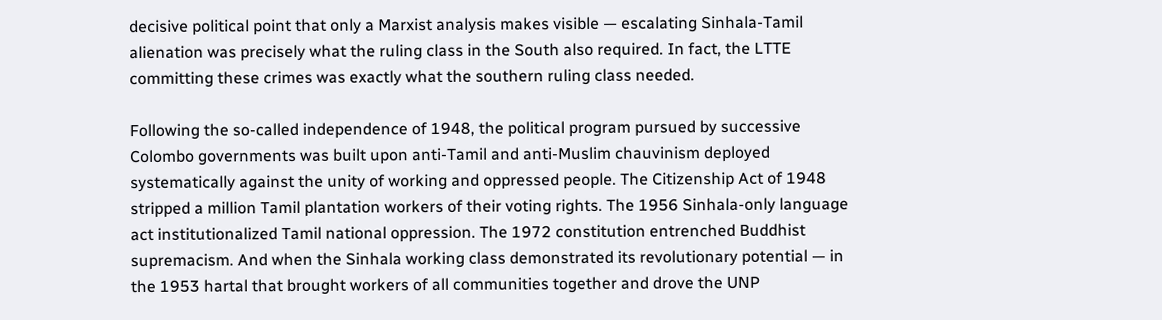decisive political point that only a Marxist analysis makes visible — escalating Sinhala-Tamil alienation was precisely what the ruling class in the South also required. In fact, the LTTE committing these crimes was exactly what the southern ruling class needed.

Following the so-called independence of 1948, the political program pursued by successive Colombo governments was built upon anti-Tamil and anti-Muslim chauvinism deployed systematically against the unity of working and oppressed people. The Citizenship Act of 1948 stripped a million Tamil plantation workers of their voting rights. The 1956 Sinhala-only language act institutionalized Tamil national oppression. The 1972 constitution entrenched Buddhist supremacism. And when the Sinhala working class demonstrated its revolutionary potential — in the 1953 hartal that brought workers of all communities together and drove the UNP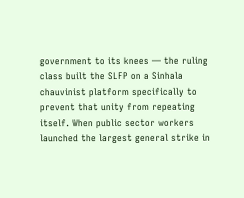government to its knees — the ruling class built the SLFP on a Sinhala chauvinist platform specifically to prevent that unity from repeating itself. When public sector workers launched the largest general strike in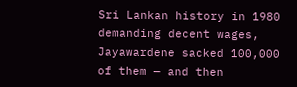Sri Lankan history in 1980 demanding decent wages, Jayawardene sacked 100,000 of them — and then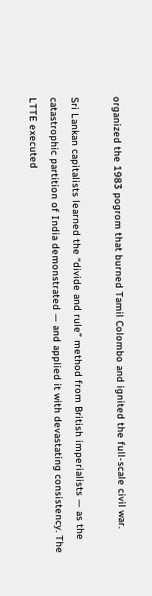organized the 1983 pogrom that burned Tamil Colombo and ignited the full-scale civil war.

Sri Lankan capitalists learned the “divide and rule” method from British imperialists — as the catastrophic partition of India demonstrated — and applied it with devastating consistency. The LTTE executed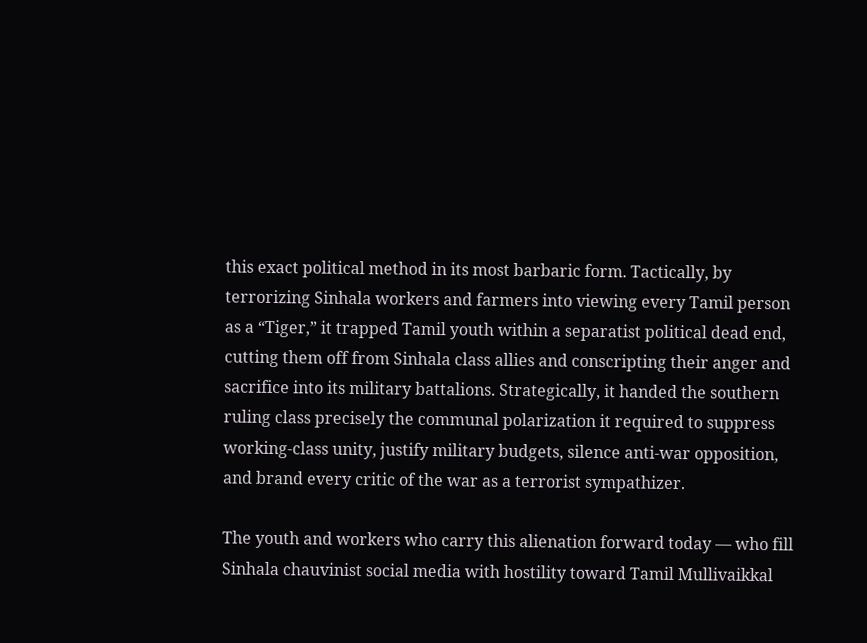this exact political method in its most barbaric form. Tactically, by terrorizing Sinhala workers and farmers into viewing every Tamil person as a “Tiger,” it trapped Tamil youth within a separatist political dead end, cutting them off from Sinhala class allies and conscripting their anger and sacrifice into its military battalions. Strategically, it handed the southern ruling class precisely the communal polarization it required to suppress working-class unity, justify military budgets, silence anti-war opposition, and brand every critic of the war as a terrorist sympathizer.

The youth and workers who carry this alienation forward today — who fill Sinhala chauvinist social media with hostility toward Tamil Mullivaikkal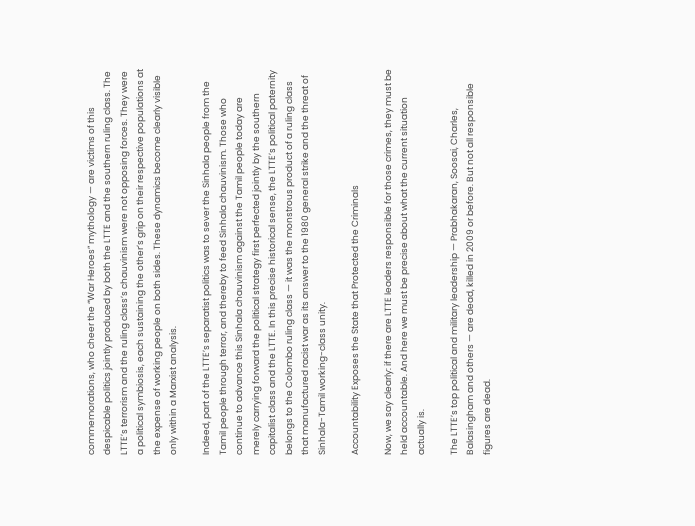commemorations, who cheer the “War Heroes” mythology — are victims of this despicable politics jointly produced by both the LTTE and the southern ruling class. The LTTE’s terrorism and the ruling class’s chauvinism were not opposing forces. They were a political symbiosis, each sustaining the other’s grip on their respective populations at the expense of working people on both sides. These dynamics become clearly visible only within a Marxist analysis.

Indeed, part of the LTTE’s separatist politics was to sever the Sinhala people from the Tamil people through terror, and thereby to feed Sinhala chauvinism. Those who continue to advance this Sinhala chauvinism against the Tamil people today are merely carrying forward the political strategy first perfected jointly by the southern capitalist class and the LTTE. In this precise historical sense, the LTTE’s political paternity belongs to the Colombo ruling class — it was the monstrous product of a ruling class that manufactured racist war as its answer to the 1980 general strike and the threat of Sinhala-Tamil working-class unity.

Accountability Exposes the State that Protected the Criminals

Now, we say clearly: if there are LTTE leaders responsible for those crimes, they must be held accountable. And here we must be precise about what the current situation actually is.

The LTTE’s top political and military leadership — Prabhakaran, Soosai, Charles, Balasingham and others — are dead, killed in 2009 or before. But not all responsible figures are dead.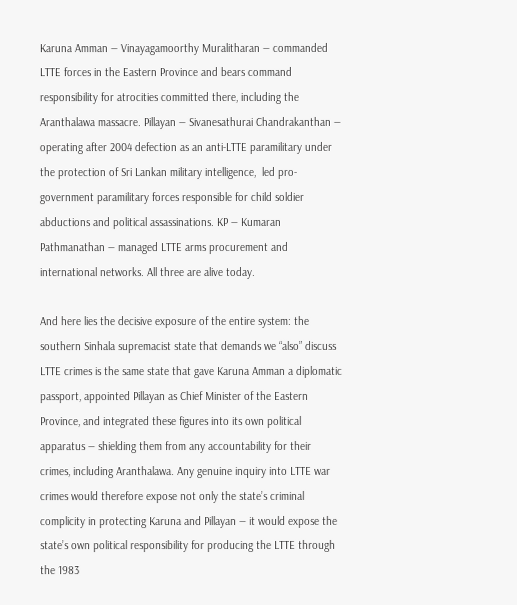Karuna Amman — Vinayagamoorthy Muralitharan — commanded LTTE forces in the Eastern Province and bears command responsibility for atrocities committed there, including the Aranthalawa massacre. Pillayan — Sivanesathurai Chandrakanthan — operating after 2004 defection as an anti-LTTE paramilitary under the protection of Sri Lankan military intelligence,  led pro-government paramilitary forces responsible for child soldier abductions and political assassinations. KP — Kumaran Pathmanathan — managed LTTE arms procurement and international networks. All three are alive today.

And here lies the decisive exposure of the entire system: the southern Sinhala supremacist state that demands we “also” discuss LTTE crimes is the same state that gave Karuna Amman a diplomatic passport, appointed Pillayan as Chief Minister of the Eastern Province, and integrated these figures into its own political apparatus — shielding them from any accountability for their crimes, including Aranthalawa. Any genuine inquiry into LTTE war crimes would therefore expose not only the state’s criminal complicity in protecting Karuna and Pillayan — it would expose the state’s own political responsibility for producing the LTTE through the 1983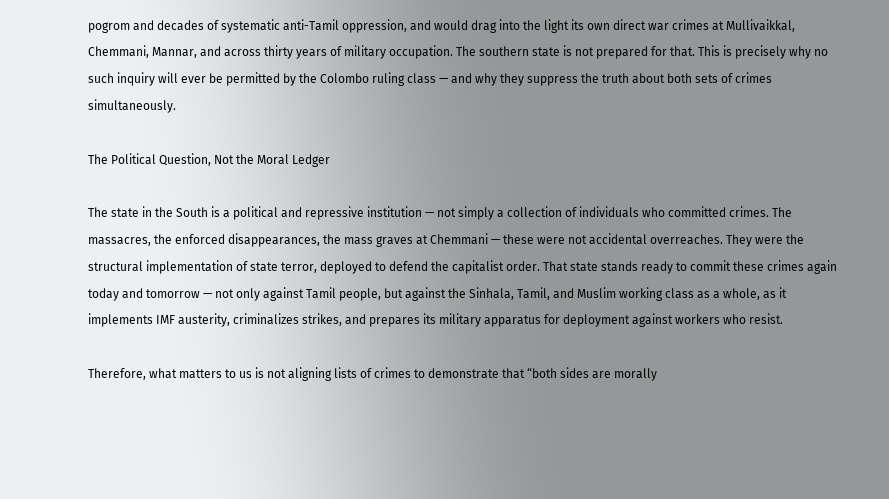pogrom and decades of systematic anti-Tamil oppression, and would drag into the light its own direct war crimes at Mullivaikkal, Chemmani, Mannar, and across thirty years of military occupation. The southern state is not prepared for that. This is precisely why no such inquiry will ever be permitted by the Colombo ruling class — and why they suppress the truth about both sets of crimes simultaneously.

The Political Question, Not the Moral Ledger

The state in the South is a political and repressive institution — not simply a collection of individuals who committed crimes. The massacres, the enforced disappearances, the mass graves at Chemmani — these were not accidental overreaches. They were the structural implementation of state terror, deployed to defend the capitalist order. That state stands ready to commit these crimes again today and tomorrow — not only against Tamil people, but against the Sinhala, Tamil, and Muslim working class as a whole, as it implements IMF austerity, criminalizes strikes, and prepares its military apparatus for deployment against workers who resist.

Therefore, what matters to us is not aligning lists of crimes to demonstrate that “both sides are morally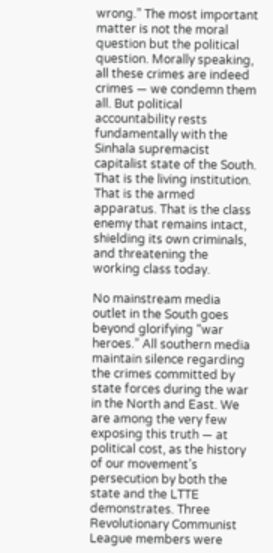wrong.” The most important matter is not the moral question but the political question. Morally speaking, all these crimes are indeed crimes — we condemn them all. But political accountability rests fundamentally with the Sinhala supremacist capitalist state of the South. That is the living institution. That is the armed apparatus. That is the class enemy that remains intact, shielding its own criminals, and threatening the working class today.

No mainstream media outlet in the South goes beyond glorifying “war heroes.” All southern media maintain silence regarding the crimes committed by state forces during the war in the North and East. We are among the very few exposing this truth — at political cost, as the history of our movement’s persecution by both the state and the LTTE demonstrates. Three Revolutionary Communist League members were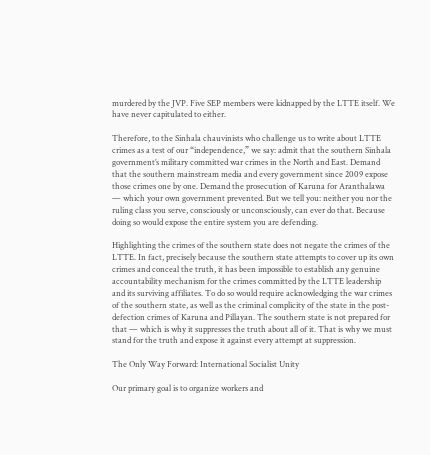murdered by the JVP. Five SEP members were kidnapped by the LTTE itself. We have never capitulated to either.

Therefore, to the Sinhala chauvinists who challenge us to write about LTTE crimes as a test of our “independence,” we say: admit that the southern Sinhala government’s military committed war crimes in the North and East. Demand that the southern mainstream media and every government since 2009 expose those crimes one by one. Demand the prosecution of Karuna for Aranthalawa — which your own government prevented. But we tell you: neither you nor the ruling class you serve, consciously or unconsciously, can ever do that. Because doing so would expose the entire system you are defending.

Highlighting the crimes of the southern state does not negate the crimes of the LTTE. In fact, precisely because the southern state attempts to cover up its own crimes and conceal the truth, it has been impossible to establish any genuine accountability mechanism for the crimes committed by the LTTE leadership and its surviving affiliates. To do so would require acknowledging the war crimes of the southern state, as well as the criminal complicity of the state in the post-defection crimes of Karuna and Pillayan. The southern state is not prepared for that — which is why it suppresses the truth about all of it. That is why we must stand for the truth and expose it against every attempt at suppression.

The Only Way Forward: International Socialist Unity

Our primary goal is to organize workers and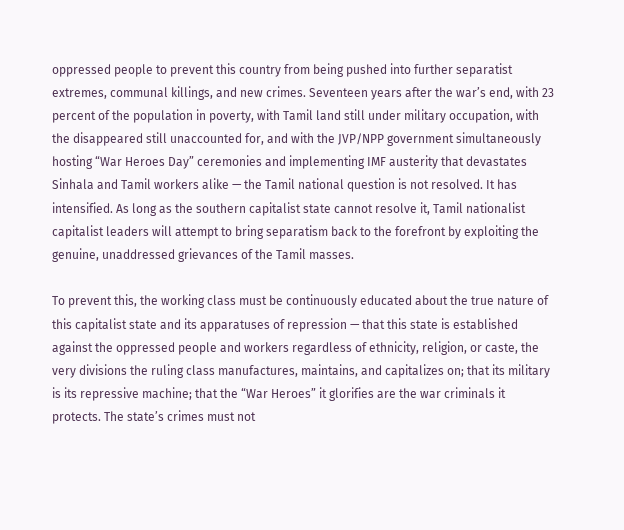oppressed people to prevent this country from being pushed into further separatist extremes, communal killings, and new crimes. Seventeen years after the war’s end, with 23 percent of the population in poverty, with Tamil land still under military occupation, with the disappeared still unaccounted for, and with the JVP/NPP government simultaneously hosting “War Heroes Day” ceremonies and implementing IMF austerity that devastates Sinhala and Tamil workers alike — the Tamil national question is not resolved. It has intensified. As long as the southern capitalist state cannot resolve it, Tamil nationalist capitalist leaders will attempt to bring separatism back to the forefront by exploiting the genuine, unaddressed grievances of the Tamil masses.

To prevent this, the working class must be continuously educated about the true nature of this capitalist state and its apparatuses of repression — that this state is established against the oppressed people and workers regardless of ethnicity, religion, or caste, the very divisions the ruling class manufactures, maintains, and capitalizes on; that its military is its repressive machine; that the “War Heroes” it glorifies are the war criminals it protects. The state’s crimes must not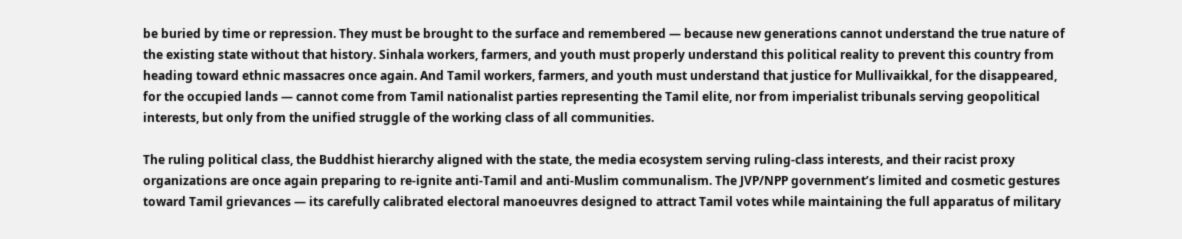be buried by time or repression. They must be brought to the surface and remembered — because new generations cannot understand the true nature of the existing state without that history. Sinhala workers, farmers, and youth must properly understand this political reality to prevent this country from heading toward ethnic massacres once again. And Tamil workers, farmers, and youth must understand that justice for Mullivaikkal, for the disappeared, for the occupied lands — cannot come from Tamil nationalist parties representing the Tamil elite, nor from imperialist tribunals serving geopolitical interests, but only from the unified struggle of the working class of all communities.

The ruling political class, the Buddhist hierarchy aligned with the state, the media ecosystem serving ruling-class interests, and their racist proxy organizations are once again preparing to re-ignite anti-Tamil and anti-Muslim communalism. The JVP/NPP government’s limited and cosmetic gestures toward Tamil grievances — its carefully calibrated electoral manoeuvres designed to attract Tamil votes while maintaining the full apparatus of military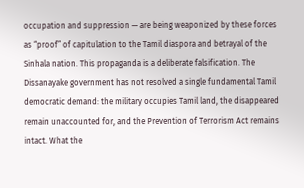occupation and suppression — are being weaponized by these forces as “proof” of capitulation to the Tamil diaspora and betrayal of the Sinhala nation. This propaganda is a deliberate falsification. The Dissanayake government has not resolved a single fundamental Tamil democratic demand: the military occupies Tamil land, the disappeared remain unaccounted for, and the Prevention of Terrorism Act remains intact. What the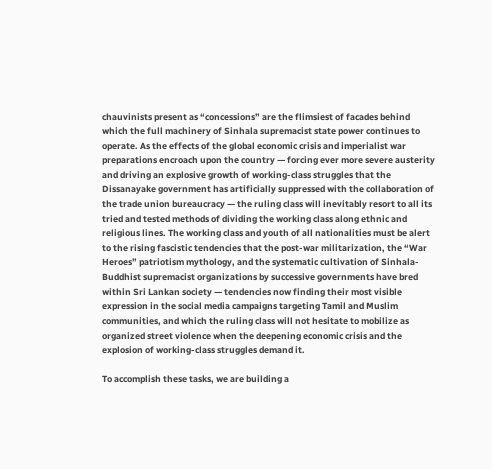chauvinists present as “concessions” are the flimsiest of facades behind which the full machinery of Sinhala supremacist state power continues to operate. As the effects of the global economic crisis and imperialist war preparations encroach upon the country — forcing ever more severe austerity and driving an explosive growth of working-class struggles that the Dissanayake government has artificially suppressed with the collaboration of the trade union bureaucracy — the ruling class will inevitably resort to all its tried and tested methods of dividing the working class along ethnic and religious lines. The working class and youth of all nationalities must be alert to the rising fascistic tendencies that the post-war militarization, the “War Heroes” patriotism mythology, and the systematic cultivation of Sinhala-Buddhist supremacist organizations by successive governments have bred within Sri Lankan society — tendencies now finding their most visible expression in the social media campaigns targeting Tamil and Muslim communities, and which the ruling class will not hesitate to mobilize as organized street violence when the deepening economic crisis and the explosion of working-class struggles demand it.

To accomplish these tasks, we are building a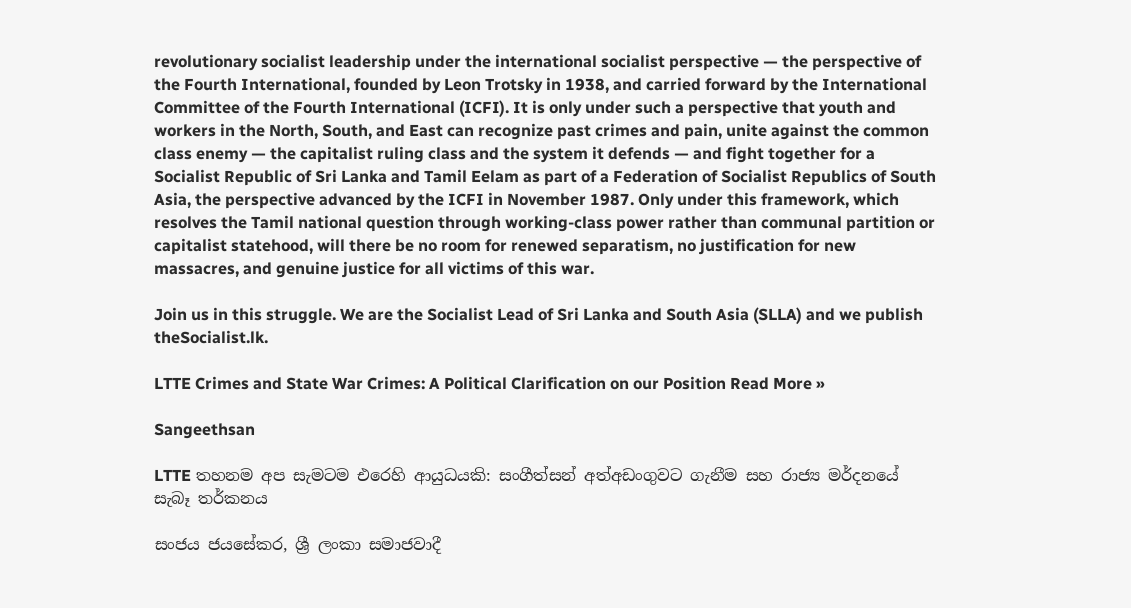revolutionary socialist leadership under the international socialist perspective — the perspective of the Fourth International, founded by Leon Trotsky in 1938, and carried forward by the International Committee of the Fourth International (ICFI). It is only under such a perspective that youth and workers in the North, South, and East can recognize past crimes and pain, unite against the common class enemy — the capitalist ruling class and the system it defends — and fight together for a Socialist Republic of Sri Lanka and Tamil Eelam as part of a Federation of Socialist Republics of South Asia, the perspective advanced by the ICFI in November 1987. Only under this framework, which resolves the Tamil national question through working-class power rather than communal partition or capitalist statehood, will there be no room for renewed separatism, no justification for new massacres, and genuine justice for all victims of this war.

Join us in this struggle. We are the Socialist Lead of Sri Lanka and South Asia (SLLA) and we publish theSocialist.lk.

LTTE Crimes and State War Crimes: A Political Clarification on our Position Read More »

Sangeethsan

LTTE තහනම අප සැමටම එරෙහි ආයුධයකි: සංගීත්සන් අත්අඩංගුවට ගැනීම සහ රාජ්‍ය මර්දනයේ සැබෑ තර්කනය

සංජය ජයසේකර, ශ්‍රී ලංකා සමාජවාදී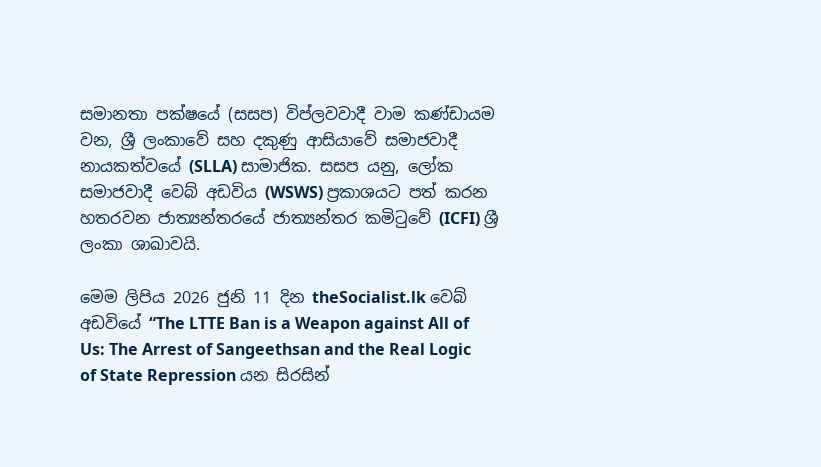සමානතා පක්ෂයේ (සසප) විප්ලවවාදී වාම කණ්ඩායම වන, ශ්‍රී ලංකාවේ සහ දකුණු ආසියාවේ සමාජවාදී නායකත්වයේ (SLLA) සාමාජික. සසප යනු, ලෝක සමාජවාදී වෙබ් අඩවිය (WSWS) ප්‍රකාශයට පත් කරන හතරවන ජාත්‍යන්තරයේ ජාත්‍යන්තර කමිටුවේ (ICFI) ශ්‍රී ලංකා ශාඛාවයි.

මෙම ලිපිය 2026 ජුනි 11 දින theSocialist.lk වෙබ් අඩවියේ “The LTTE Ban is a Weapon against All of Us: The Arrest of Sangeethsan and the Real Logic of State Repression යන සිරසින්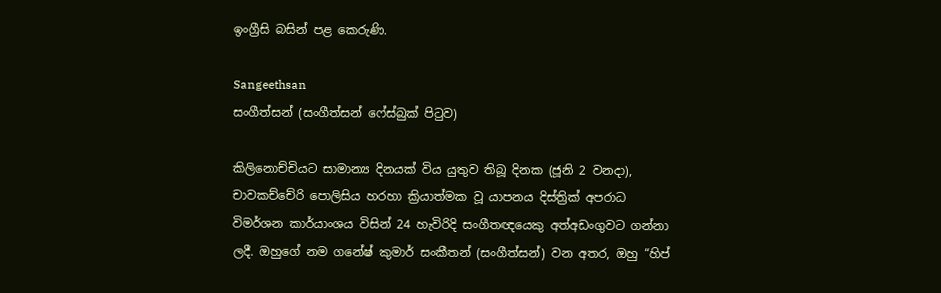ඉංග්‍රීසි බසින් පළ කෙරුණි.

Sangeethsan
සංගීත්සන් (සංගීත්සන් ෆේස්බුක් පිටුව)

කිලිනොච්චියට සාමාන්‍ය දිනයක් විය යුතුව තිබූ දිනක (ජූනි 2 වනදා), චාවකච්චේරි පොලිසිය හරහා ක්‍රියාත්මක වූ යාපනය දිස්ත්‍රික් අපරාධ විමර්ශන කාර්යාංශය විසින් 24 හැවිරිදි සංගීතඥයෙකු අත්අඩංගුවට ගන්නා ලදී. ඔහුගේ නම ගනේෂ් කුමාර් සංකීතන් (සංගීත්සන්) වන අතර, ඔහු “හිප්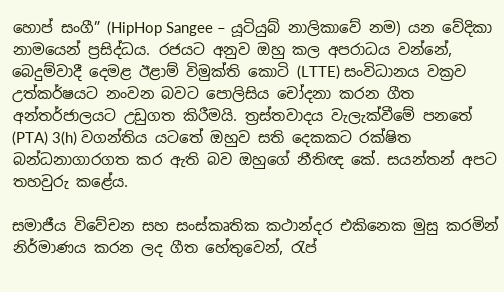හොප් සංගී” (HipHop Sangee – යූටියුබ් නාලිකාවේ නම) යන වේදිකා නාමයෙන් ප්‍රසිද්ධය. රජයට අනුව ඔහු කල අපරාධය වන්නේ, බෙදුම්වාදී දෙමළ ඊළාම් විමුක්ති කොටි (LTTE) සංවිධානය වක්‍රව උත්කර්ෂයට නංවන බවට පොලිසිය චෝදනා කරන ගීත අන්තර්ජාලයට උඩුගත කිරීමයි. ත්‍රස්තවාදය වැලැක්වීමේ පනතේ (PTA) 3(h) වගන්තිය යටතේ ඔහුව සති දෙකකට රක්ෂිත බන්ධනාගාරගත කර ඇති බව ඔහුගේ නීතිඥ කේ. සයන්තන් අපට තහවුරු කළේය.

සමාජීය විවේචන සහ සංස්කෘතික කථාන්දර එකිනෙක මුසු කරමින් නිර්මාණය කරන ලද ගීත හේතුවෙන්, රැප්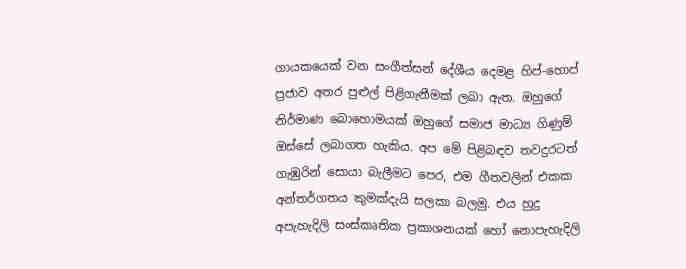ගායකයෙක් වන සංගීත්සන් දේශීය දෙමළ හිප්-හොප් ප්‍රජාව අතර පුළුල් පිළිගැනීමක් ලබා ඇත. ඔහුගේ නිර්මාණ බොහොමයක් ඔහුගේ සමාජ මාධ්‍ය ගිණුම් ඔස්සේ ලබාගත හැකිය. අප මේ පිළිබඳව තවදුරටත් ගැඹුරින් සොයා බැලීමට පෙර, එම ගීතවලින් එකක අන්තර්ගතය කුමක්දැයි සලකා බලමු. එය හුදු අපැහැදිලි සංස්කෘතික ප්‍රකාශනයක් හෝ නොපැහැදිලි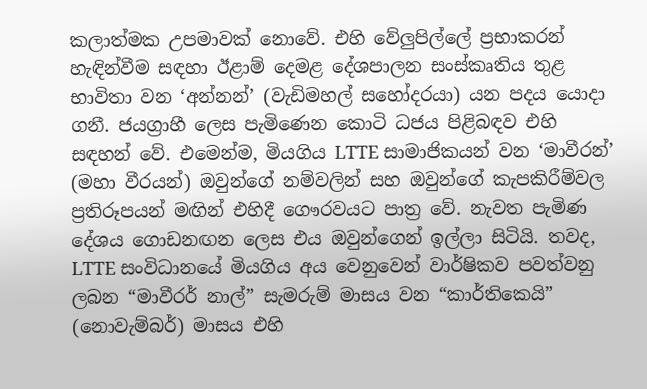කලාත්මක උපමාවක් නොවේ. එහි වේලුපිල්ලේ ප්‍රභාකරන් හැඳින්වීම සඳහා ඊළාම් දෙමළ දේශපාලන සංස්කෘතිය තුළ භාවිතා වන ‘අන්නන්’ (වැඩිමහල් සහෝදරයා) යන පදය යොදා ගනී. ජයග්‍රාහී ලෙස පැමිණෙන කොටි ධජය පිළිබඳව එහි සඳහන් වේ. එමෙන්ම, මියගිය LTTE සාමාජිකයන් වන ‘මාවීරන්’ (මහා වීරයන්) ඔවුන්ගේ නම්වලින් සහ ඔවුන්ගේ කැපකිරීම්වල ප්‍රතිරූපයන් මඟින් එහිදී ගෞරවයට පාත්‍ර වේ. නැවත පැමිණ දේශය ගොඩනඟන ලෙස එය ඔවුන්ගෙන් ඉල්ලා සිටියි. තවද, LTTE සංවිධානයේ මියගිය අය වෙනුවෙන් වාර්ෂිකව පවත්වනු ලබන “මාවීරර් නාල්” සැමරුම් මාසය වන “කාර්තිකෙයි” (නොවැම්බර්) මාසය එහි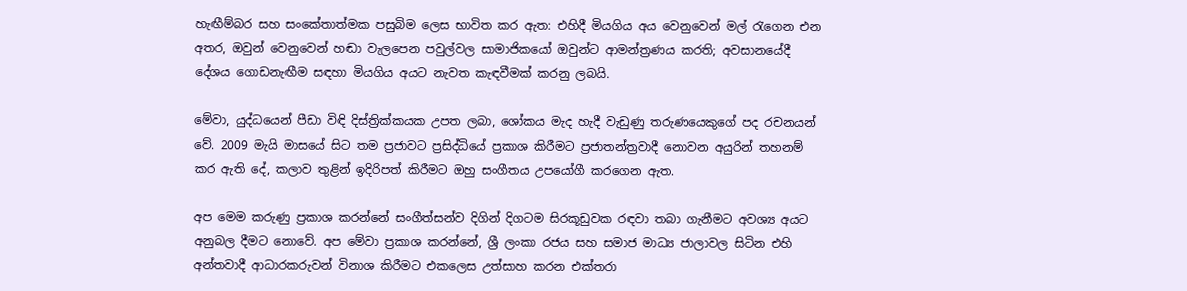හැඟීම්බර සහ සංකේතාත්මක පසුබිම ලෙස භාවිත කර ඇත: එහිදී මියගිය අය වෙනුවෙන් මල් රැගෙන එන අතර, ඔවුන් වෙනුවෙන් හඬා වැලපෙන පවුල්වල සාමාජිකයෝ ඔවුන්ට ආමන්ත්‍රණය කරති; අවසානයේදී දේශය ගොඩනැඟීම සඳහා මියගිය අයට නැවත කැඳවීමක් කරනු ලබයි.

මේවා, යුද්ධයෙන් පීඩා විඳි දිස්ත්‍රික්කයක උපත ලබා, ශෝකය මැද හැදී වැඩුණු තරුණයෙකුගේ පද රචනයන් වේ. 2009 මැයි මාසයේ සිට තම ප්‍රජාවට ප්‍රසිද්ධියේ ප්‍රකාශ කිරීමට ප්‍රජාතන්ත්‍රවාදී නොවන අයුරින් තහනම් කර ඇති දේ, කලාව තුළින් ඉදිරිපත් කිරීමට ඔහු සංගීතය උපයෝගී කරගෙන ඇත.

අප මෙම කරුණු ප්‍රකාශ කරන්නේ සංගීත්සන්ව දිගින් දිගටම සිරකූඩුවක රඳවා තබා ගැනීමට අවශ්‍ය අයට අනුබල දීමට නොවේ. අප මේවා ප්‍රකාශ කරන්නේ, ශ්‍රී ලංකා රජය සහ සමාජ මාධ්‍ය ජාලාවල සිටින එහි අන්තවාදී ආධාරකරුවන් විනාශ කිරීමට එකලෙස උත්සාහ කරන එක්තරා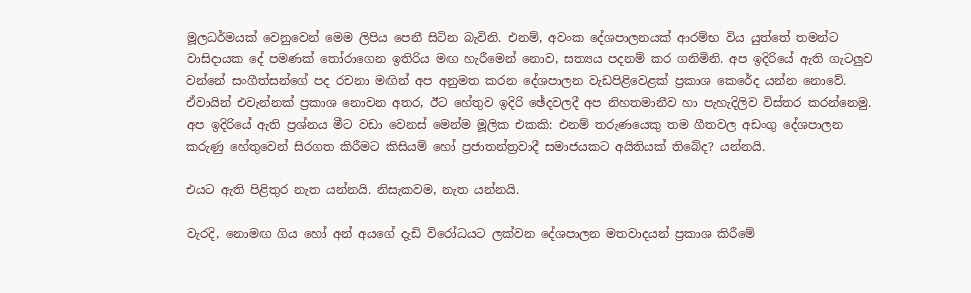මූලධර්මයක් වෙනුවෙන් මෙම ලිපිය පෙනී සිටින බැවිනි. එනම්, අවංක දේශපාලනයක් ආරම්භ විය යුත්තේ තමන්ට වාසිදායක දේ පමණක් තෝරාගෙන ඉතිරිය මඟ හැරීමෙන් නොව, සත්‍යය පදනම් කර ගනිමිනි. අප ඉදිරියේ ඇති ගැටලුව වන්නේ සංගීත්සන්ගේ පද රචනා මඟින් අප අනුමත කරන දේශපාලන වැඩපිළිවෙළක් ප්‍රකාශ කෙරේද යන්න නොවේ. ඒවායින් එවැන්නක් ප්‍රකාශ නොවන අතර, ඊට හේතුව ඉදිරි ඡේදවලදී අප නිහතමානීව හා පැහැදිලිව විස්තර කරන්නෙමු. අප ඉදිරියේ ඇති ප්‍රශ්නය මීට වඩා වෙනස් මෙන්ම මූලික එකකි: එනම් තරුණයෙකු තම ගීතවල අඩංගු දේශපාලන කරුණු හේතුවෙන් සිරගත කිරීමට කිසියම් හෝ ප්‍රජාතන්ත්‍රවාදී සමාජයකට අයිතියක් තිබේද? යන්නයි.

එයට ඇති පිළිතුර නැත යන්නයි. නිසැකවම, නැත යන්නයි.

වැරදි, නොමඟ ගිය හෝ අන් අයගේ දැඩි විරෝධයට ලක්වන දේශපාලන මතවාදයන් ප්‍රකාශ කිරීමේ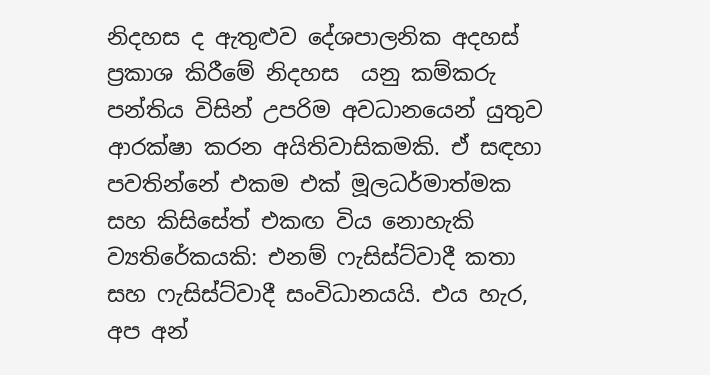නිදහස ද ඇතුළුව දේශපාලනික අදහස් ප්‍රකාශ කිරීමේ නිදහස  යනු කම්කරු පන්තිය විසින් උපරිම අවධානයෙන් යුතුව ආරක්ෂා කරන අයිතිවාසිකමකි. ඒ සඳහා පවතින්නේ එකම එක් මූලධර්මාත්මක සහ කිසිසේත් එකඟ විය නොහැකි ව්‍යතිරේකයකි: එනම් ෆැසිස්ට්වාදී කතා සහ ෆැසිස්ට්වාදී සංවිධානයයි. එය හැර, අප අන්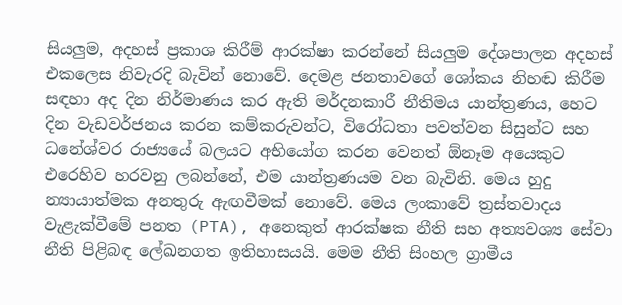සියලුම, අදහස් ප්‍රකාශ කිරීම් ආරක්ෂා කරන්නේ සියලුම දේශපාලන අදහස් එකලෙස නිවැරදි බැවින් නොවේ. දෙමළ ජනතාවගේ ශෝකය නිහඬ කිරීම සඳහා අද දින නිර්මාණය කර ඇති මර්දනකාරී නීතිමය යාන්ත්‍රණය, හෙට දින වැඩවර්ජනය කරන කම්කරුවන්ට, විරෝධතා පවත්වන සිසුන්ට සහ ධනේශ්වර රාජ්‍යයේ බලයට අභියෝග කරන වෙනත් ඕනෑම අයෙකුට එරෙහිව හරවනු ලබන්නේ, එම යාන්ත්‍රණයම වන බැවිනි. මෙය හුදු න්‍යායාත්මක අනතුරු ඇඟවීමක් නොවේ. මෙය ලංකාවේ ත්‍රස්තවාදය වැළැක්වීමේ පනත (PTA), අනෙකුත් ආරක්ෂක නීති සහ අත්‍යවශ්‍ය සේවා නීති පිළිබඳ ලේඛනගත ඉතිහාසයයි. මෙම නීති සිංහල ග්‍රාමීය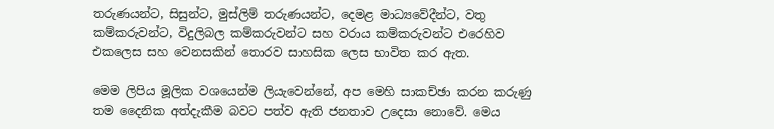තරුණයන්ට, සිසුන්ට, මුස්ලිම් තරුණයන්ට, දෙමළ මාධ්‍යවේදීන්ට, වතු කම්කරුවන්ට, විදුලිබල කම්කරුවන්ට සහ වරාය කම්කරුවන්ට එරෙහිව එකලෙස සහ වෙනසකින් තොරව සාහසික ලෙස භාවිත කර ඇත.

මෙම ලිපිය මූලික වශයෙන්ම ලියැවෙන්නේ, අප මෙහි සාකච්ඡා කරන කරුණු තම දෛනික අත්දැකීම බවට පත්ව ඇති ජනතාව උදෙසා නොවේ. මෙය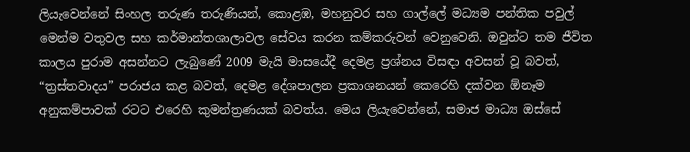ලියැවෙන්නේ සිංහල තරුණ තරුණියන්, කොළඹ, මහනුවර සහ ගාල්ලේ මධ්‍යම පන්තික පවුල් මෙන්ම වතුවල සහ කර්මාන්තශාලාවල සේවය කරන කම්කරුවන් වෙනුවෙනි. ඔවුන්ට තම ජීවිත කාලය පුරාම අසන්නට ලැබුණේ 2009 මැයි මාසයේදී දෙමළ ප්‍රශ්නය විසඳා අවසන් වූ බවත්, “ත්‍රස්තවාදය” පරාජය කළ බවත්, දෙමළ දේශපාලන ප්‍රකාශනයන් කෙරෙහි දක්වන ඕනෑම අනුකම්පාවක් රටට එරෙහි කුමන්ත්‍රණයක් බවත්ය. මෙය ලියැවෙන්නේ, සමාජ මාධ්‍ය ඔස්සේ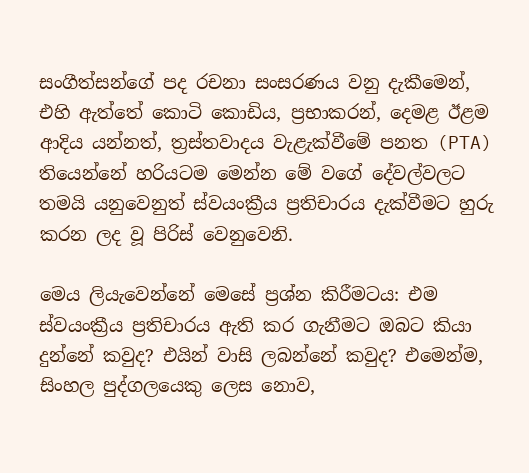සංගීත්සන්ගේ පද රචනා සංසරණය වනු දැකීමෙන්, එහි ඇත්තේ කොටි කොඩිය, ප්‍රභාකරන්, දෙමළ ඊළම ආදිය ‍යන්නත්, ත්‍රස්තවාදය වැළැක්වීමේ පනත (PTA) තියෙන්නේ හරියටම මෙන්න මේ වගේ දේවල්වලට තමයි යනුවෙනුත් ස්වයංක්‍රීය ප්‍රතිචාරය දැක්වීමට හුරු කරන ලද වූ පිරිස් වෙනුවෙනි.

මෙය ලියැවෙන්නේ මෙසේ ප්‍රශ්න කිරීමටය: එම ස්වයංක්‍රීය ප්‍රතිචාරය ඇති කර ගැනීමට ඔබට කියා දුන්නේ කවුද? එයින් වාසි ලබන්නේ කවුද? එමෙන්ම, සිංහල පුද්ගලයෙකු ලෙස නොව,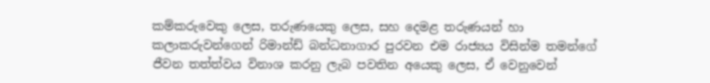කම්කරුවෙකු ලෙස, තරුණයෙකු ලෙස, සහ දෙමළ තරුණයන් හා කලාකරුවන්ගෙන් රිමාන්ඩ් බන්ධනාගාර පුරවන එම රාජ්‍යය විසින්ම තමන්ගේ ජීවන තත්ත්වය විනාශ කරනු ලැබ පවතින අයෙකු ලෙස, ඒ වෙනුවෙන්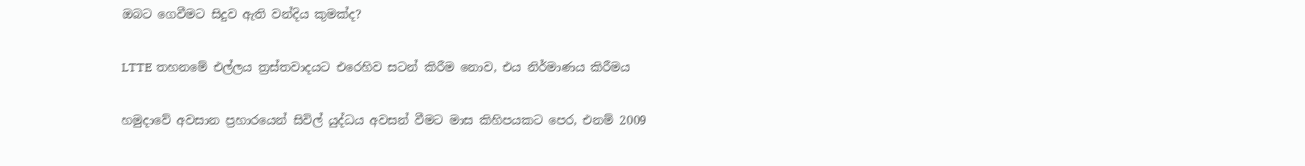ඔබට ගෙවීමට සිදුව ඇති වන්දිය කුමක්ද?

LTTE තහනමේ එල්ලය ත්‍රස්තවාදයට එරෙහිව සටන් කිරීම නොව, එය නිර්මාණය කිරීමය

හමුදාවේ අවසාන ප්‍රහාරයෙන් සිවිල් යුද්ධය අවසන් වීමට මාස කිහිපයකට පෙර, එනම් 2009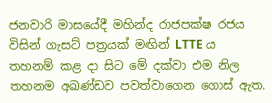ජනවාරි මාසයේදී මහින්ද රාජපක්ෂ රජය විසින් ගැසට් පත්‍රයක් මඟින් LTTE ය තහනම් කළ දා සිට මේ දක්වා එම නිල තහනම අඛණ්ඩව පවත්වාගෙන ගොස් ඇත.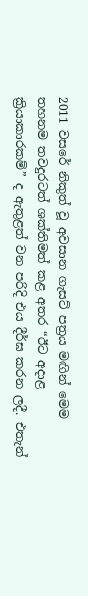2011 වසරේ නිකුත් වූ අවසාන ගැසට් පත්‍රය මඟින් මෙම තහනම තවදුරටත් ශක්තිමත් කළ අතර “ඊට අදාළ ක්‍රියාකාරකම්” ද ඇතුළත් වන පරිදි එය දීර්ඝ කරන ලදී. එතැන්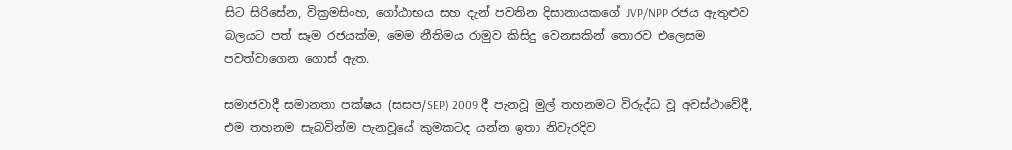සිට සිරිසේන, වික්‍රමසිංහ, ගෝඨාභය සහ දැන් පවතින දිසානායකගේ JVP/NPP රජය ඇතුළුව බලයට පත් සෑම රජයක්ම, මෙම නීතිමය රාමුව කිසිදු වෙනසකින් තොරව එලෙසම පවත්වාගෙන ගොස් ඇත.

සමාජවාදී සමානතා පක්ෂය (සසප/SEP) 2009 දී පැනවූ මුල් තහනමට විරුද්ධ වූ අවස්ථාවේදී, එම තහනම සැබවින්ම පැනවූයේ කුමකටද යන්න ඉතා නිවැරදිව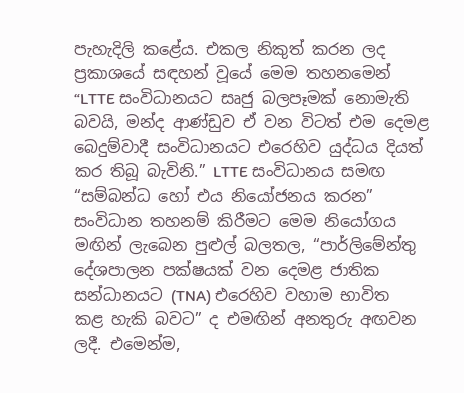පැහැදිලි කළේය. එකල නිකුත් කරන ලද ප්‍රකාශයේ සඳහන් වූයේ මෙම තහනමෙන් “LTTE සංවිධානයට සෘජු බලපෑමක් නොමැති බවයි, මන්ද ආණ්ඩුව ඒ වන විටත් එම දෙමළ බෙදුම්වාදී සංවිධානයට එරෙහිව යුද්ධය දියත් කර තිබූ බැවිනි.” LTTE සංවිධානය සමඟ “සම්බන්ධ හෝ එය නියෝජනය කරන” සංවිධාන තහනම් කිරීමට මෙම නියෝගය මඟින් ලැබෙන පුළුල් බලතල, “පාර්ලිමේන්තු දේශපාලන පක්ෂයක් වන දෙමළ ජාතික සන්ධානයට (TNA) එරෙහිව වහාම භාවිත කළ හැකි බවට” ද එමඟින් අනතුරු අඟවන ලදී. එමෙන්ම,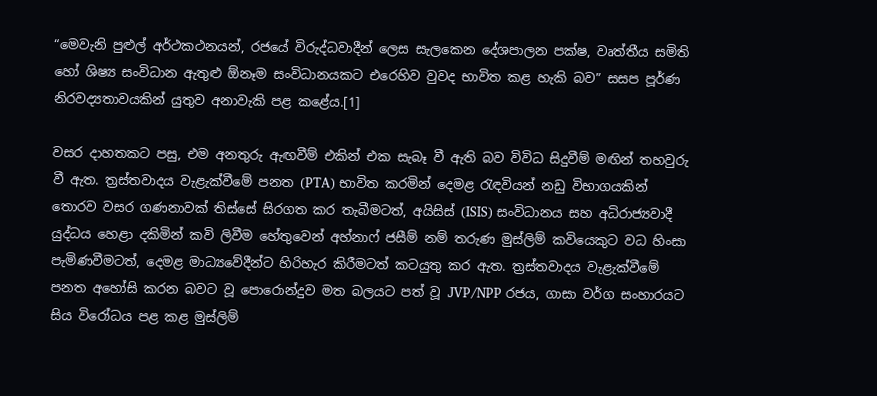“මෙවැනි පුළුල් අර්ථකථනයන්, රජයේ විරුද්ධවාදීන් ලෙස සැලකෙන දේශපාලන පක්ෂ, වෘත්තීය සමිති හෝ ශිෂ්‍ය සංවිධාන ඇතුළු ඕනෑම සංවිධානයකට එරෙහිව වුවද භාවිත කළ හැකි බව” සසප පූර්ණ නිරවද්‍යතාවයකින් යුතුව අනාවැකි පළ කළේය.[1]

වසර දාහතකට පසු, එම අනතුරු ඇඟවීම් එකින් එක සැබෑ වී ඇති බව විවිධ සිදුවීම් මඟින් තහවුරු වී ඇත. ත්‍රස්තවාදය වැළැක්වීමේ පනත (PTA) භාවිත කරමින් දෙමළ රැඳවියන් නඩු විභාගයකින් තොරව වසර ගණනාවක් තිස්සේ සිරගත කර තැබීමටත්, අයිසිස් (ISIS) සංවිධානය සහ අධිරාජ්‍යවාදී යුද්ධය හෙළා දකිමින් කවි ලිවීම හේතුවෙන් අහ්නාෆ් ජසීම් නම් තරුණ මුස්ලිම් කවියෙකුට වධ හිංසා පැමිණවීමටත්, දෙමළ මාධ්‍යවේදීන්ට හිරිහැර කිරීමටත් කටයුතු කර ඇත. ත්‍රස්තවාදය වැළැක්වීමේ පනත අහෝසි කරන බවට වූ පොරොන්දුව මත බලයට පත් වූ JVP/NPP රජය, ගාසා වර්ග සංහාරයට සිය විරෝධය පළ කළ මුස්ලිම්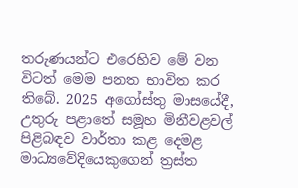තරුණයන්ට එරෙහිව මේ වන විටත් මෙම පනත භාවිත කර තිබේ. 2025 අගෝස්තු මාසයේදී, උතුරු පළාතේ සමූහ මිනීවළවල් පිළිබඳව වාර්තා කළ දෙමළ මාධ්‍යවේදියෙකුගෙන් ත්‍රස්ත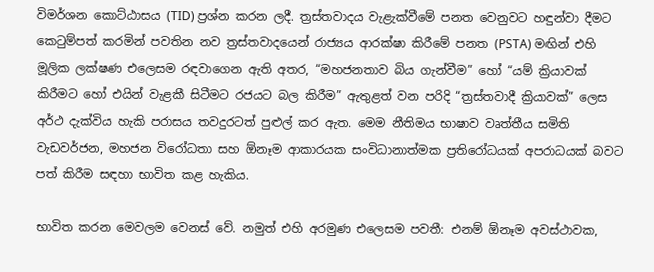විමර්ශන කොට්ඨාසය (TID) ප්‍රශ්න කරන ලදී. ත්‍රස්තවාදය වැළැක්වීමේ පනත වෙනුවට හඳුන්වා දීමට කෙටුම්පත් කරමින් පවතින නව ත්‍රස්තවාදයෙන් රාජ්‍යය ආරක්ෂා කිරීමේ පනත (PSTA) මඟින් එහි මූලික ලක්ෂණ එලෙසම රඳවාගෙන ඇති අතර, “මහජනතාව බිය ගැන්වීම” හෝ “යම් ක්‍රියාවක් කිරීමට හෝ එයින් වැළකී සිටීමට රජයට බල කිරීම” ඇතුළත් වන පරිදි “ත්‍රස්තවාදී ක්‍රියාවක්” ලෙස අර්ථ දැක්විය හැකි පරාසය තවදුරටත් පුළුල් කර ඇත. මෙම නීතිමය භාෂාව වෘත්තීය සමිති වැඩවර්ජන, මහජන විරෝධතා සහ ඕනෑම ආකාරයක සංවිධානාත්මක ප්‍රතිරෝධයක් අපරාධයක් බවට පත් කිරීම සඳහා භාවිත කළ හැකිය.

භාවිත කරන මෙවලම වෙනස් වේ. නමුත් එහි අරමුණ එලෙසම පවතී: එනම් ඕනෑම අවස්ථාවක,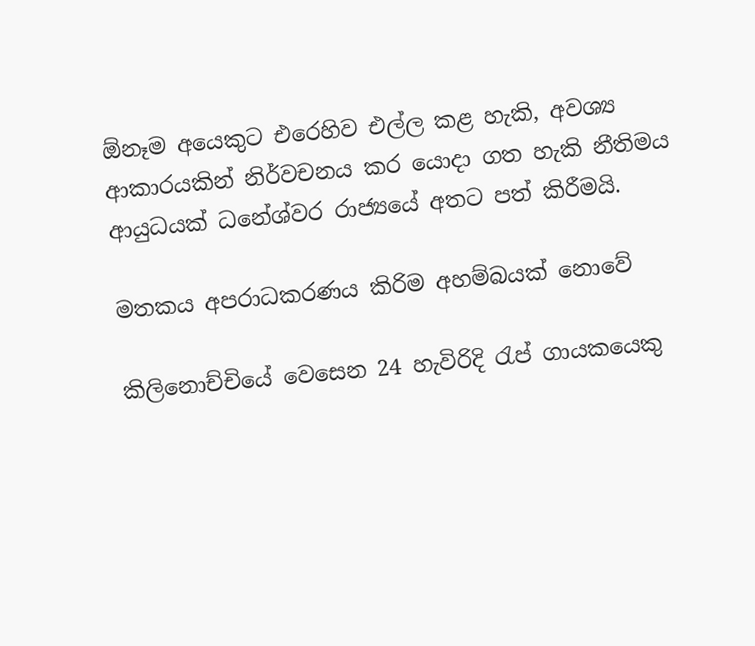ඕනෑම අයෙකුට එරෙහිව එල්ල කළ හැකි, අවශ්‍ය ආකාරයකින් නිර්වචනය කර යොදා ගත හැකි නීතිමය ආයුධයක් ධනේශ්වර රාජ්‍යයේ අතට පත් කිරීමයි.

මතකය අපරාධකරණය කිරිම අහම්බයක් නොවේ

කිලිනොච්චියේ වෙසෙන 24 හැවිරිදි රැප් ගායකයෙකු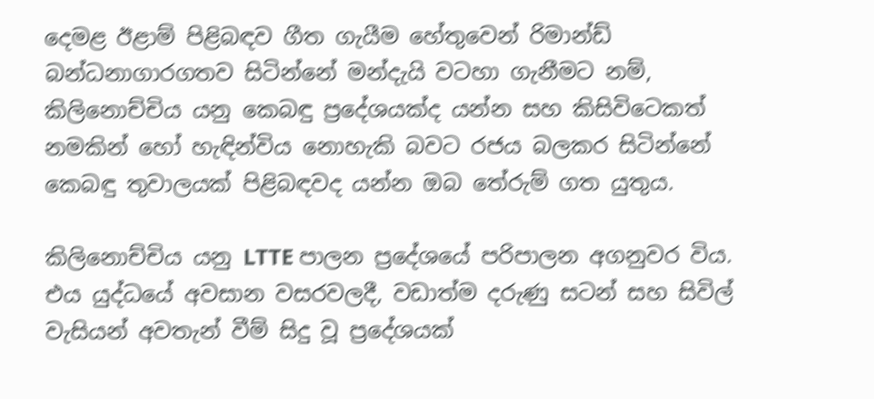දෙමළ ඊළාම් පිළිබඳව ගීත ගැයීම හේතුවෙන් රිමාන්ඩ් බන්ධනාගාරගතව සිටින්නේ මන්දැයි වටහා ගැනීමට නම්, කිලිනොච්චිය යනු කෙබඳු ප්‍රදේශයක්ද යන්න සහ කිසිවිටෙකත් නමකින් හෝ හැඳින්විය නොහැකි බවට රජය බලකර සිටින්නේ කෙබඳු තුවාලයක් පිළිබඳවද යන්න ඔබ තේරුම් ගත යුතුය.

කිලිනොච්චිය යනු LTTE පාලන ප්‍රදේශයේ පරිපාලන අගනුවර විය. එය යුද්ධයේ අවසාන වසරවලදී, වඩාත්ම දරුණු සටන් සහ සිවිල් වැසියන් අවතැන් වීම් සිදු වූ ප්‍රදේශයක්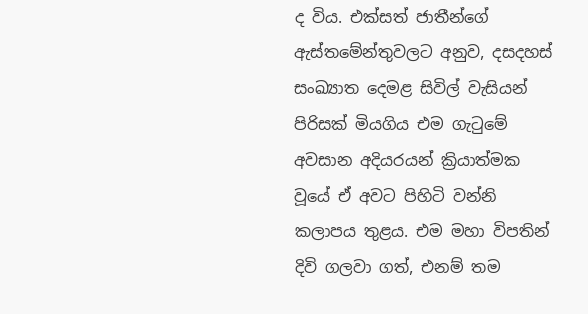ද විය. එක්සත් ජාතීන්ගේ ඇස්තමේන්තුවලට අනුව, දසදහස් සංඛ්‍යාත දෙමළ සිවිල් වැසියන් පිරිසක් මියගිය එම ගැටුමේ අවසාන අදියරයන් ක්‍රියාත්මක වූයේ ඒ අවට පිහිටි වන්නි කලාපය තුළය. එම මහා විපතින් දිවි ගලවා ගත්, එනම් තම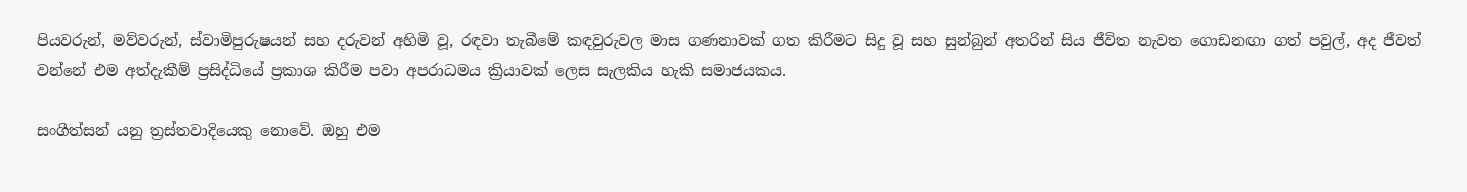පියවරුන්, මව්වරුන්, ස්වාමිපුරුෂයන් සහ දරුවන් අහිමි වූ, රඳවා තැබීමේ කඳවුරුවල මාස ගණනාවක් ගත කිරීමට සිදු වූ සහ සුන්බුන් අතරින් සිය ජීවිත නැවත ගොඩනඟා ගත් පවුල්, අද ජීවත් වන්නේ එම අත්දැකීම් ප්‍රසිද්ධියේ ප්‍රකාශ කිරීම පවා අපරාධමය ක්‍රියාවක් ලෙස සැලකිය හැකි සමාජයකය.

සංගීත්සන් යනු ත්‍රස්තවාදියෙකු නොවේ. ඔහු එම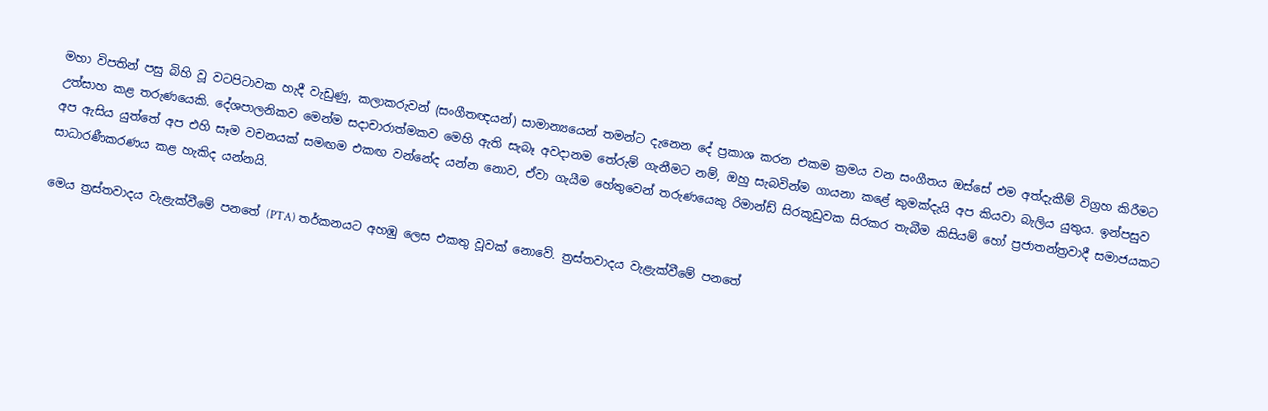මහා විපතින් පසු බිහි වූ වටපිටාවක හැදී වැඩුණු, කලාකරුවන් (සංගීතඥයන්) සාමාන්‍යයෙන් තමන්ට දැනෙන දේ ප්‍රකාශ කරන එකම ක්‍රමය වන සංගීතය ඔස්සේ එම අත්දැකීම් විග්‍රහ කිරීමට උත්සාහ කළ තරුණයෙකි. දේශපාලනිකව මෙන්ම සදාචාරාත්මකව මෙහි ඇති සැබෑ අවදානම තේරුම් ගැනීමට නම්, ඔහු සැබවින්ම ගායනා කළේ කුමක්දැයි අප කියවා බැලිය යුතුය. ඉන්පසුව අප ඇසිය යුත්තේ අප එහි සෑම වචනයක් සමඟම එකඟ වන්නේද යන්න නොව, ඒවා ගැයීම හේතුවෙන් තරුණයෙකු රිමාන්ඩ් සිරකූඩුවක සිරකර තැබීම කිසියම් හෝ ප්‍රජාතන්ත්‍රවාදී සමාජයකට සාධාරණීකරණය කළ හැකිද යන්නයි.

මෙය ත්‍රස්තවාදය වැළැක්වීමේ පනතේ (PTA) තර්කනයට අහඹු ලෙස එකතු වූවක් නොවේ. ත්‍රස්තවාදය වැළැක්වීමේ පනතේ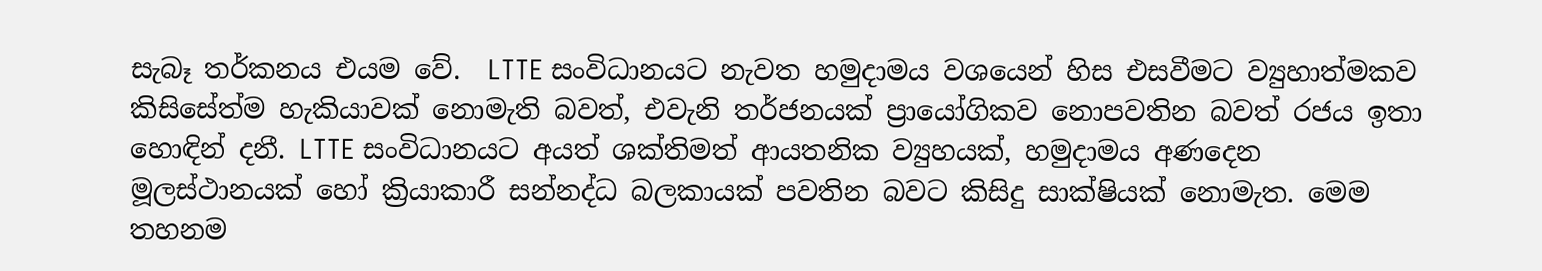සැබෑ තර්කනය එයම වේ.  LTTE සංවිධානයට නැවත හමුදාමය වශයෙන් හිස එසවීමට ව්‍යුහාත්මකව කිසිසේත්ම හැකියාවක් නොමැති බවත්, එවැනි තර්ජනයක් ප්‍රායෝගිකව නොපවතින බවත් රජය ඉතා හොඳින් දනී. LTTE සංවිධානයට අයත් ශක්තිමත් ආයතනික ව්‍යුහයක්, හමුදාමය අණදෙන මූලස්ථානයක් හෝ ක්‍රියාකාරී සන්නද්ධ බලකායක් පවතින බවට කිසිදු සාක්ෂියක් නොමැත. මෙම තහනම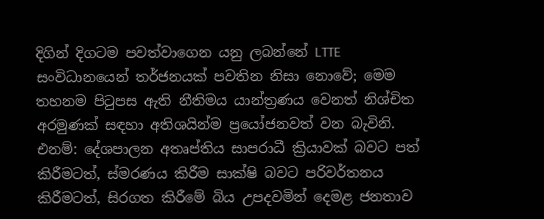දිගින් දිගටම පවත්වාගෙන යනු ලබන්නේ LTTE සංවිධානයෙන් තර්ජනයක් පවතින නිසා නොවේ; මෙම තහනම පිටුපස ඇති නීතිමය යාන්ත්‍රණය වෙනත් නිශ්චිත අරමුණක් සඳහා අතිශයින්ම ප්‍රයෝජනවත් වන බැවිනි. එනම්: දේශපාලන අතෘප්තිය සාපරාධී ක්‍රියාවක් බවට පත් කිරීමටත්, ස්මරණය කිරීම සාක්ෂි බවට පරිවර්තනය කිරීමටත්, සිරගත කිරීමේ බිය උපදවමින් දෙමළ ජනතාව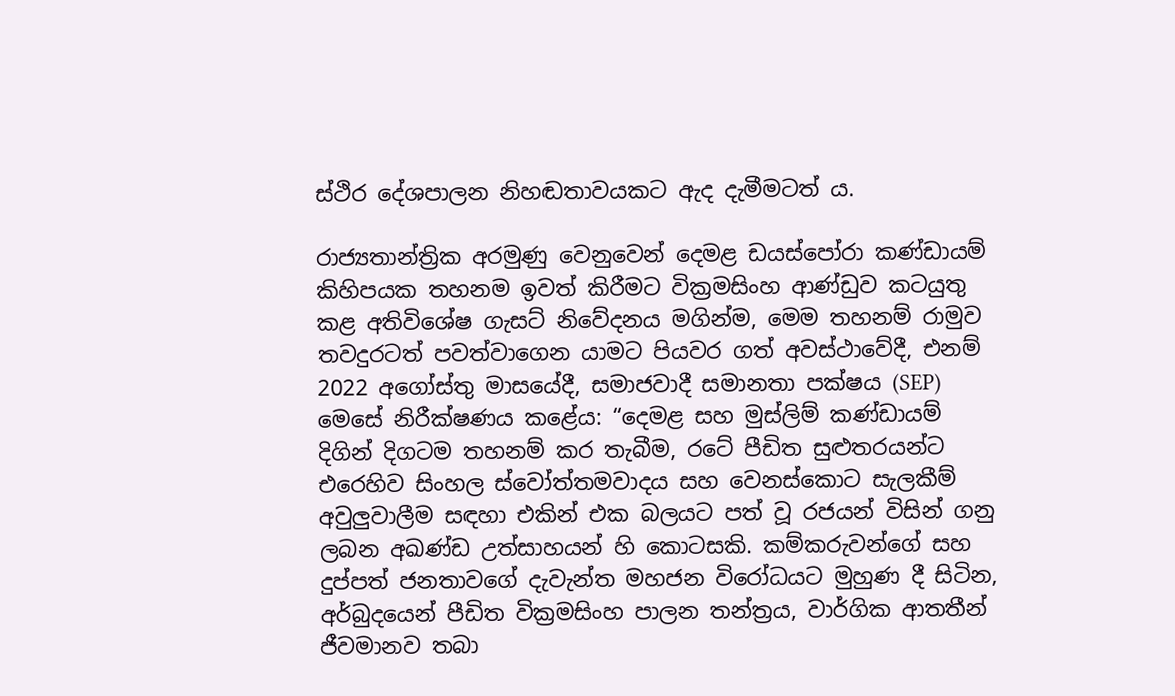ස්ථිර දේශපාලන නිහඬතාවයකට ඇද දැමීමටත් ය.

රාජ්‍යතාන්ත්‍රික අරමුණු වෙනුවෙන් දෙමළ ඩයස්පෝරා කණ්ඩායම් කිහිපයක තහනම ඉවත් කිරීමට වික්‍රමසිංහ ආණ්ඩුව කටයුතු කළ අතිවිශේෂ ගැසට් නිවේදනය මගින්ම, මෙම තහනම් රාමුව තවදුරටත් පවත්වාගෙන යාමට පියවර ගත් අවස්ථාවේදී, එනම් 2022 අගෝස්තු මාසයේදී, සමාජවාදී සමානතා පක්ෂය (SEP) මෙසේ නිරීක්ෂණය කළේය: “දෙමළ සහ මුස්ලිම් කණ්ඩායම් දිගින් දිගටම තහනම් කර තැබීම, රටේ පීඩිත සුළුතරයන්ට එරෙහිව සිංහල ස්වෝත්තමවාදය සහ වෙනස්කොට සැලකීම් අවුලුවාලීම සඳහා එකින් එක බලයට පත් වූ රජයන් විසින් ගනු ලබන අඛණ්ඩ උත්සාහයන් හි කොටසකි. කම්කරුවන්ගේ සහ දුප්පත් ජනතාවගේ දැවැන්ත මහජන විරෝධයට මුහුණ දී සිටින, අර්බුදයෙන් පීඩිත වික්‍රමසිංහ පාලන තන්ත්‍රය, වාර්ගික ආතතීන් ජීවමානව තබා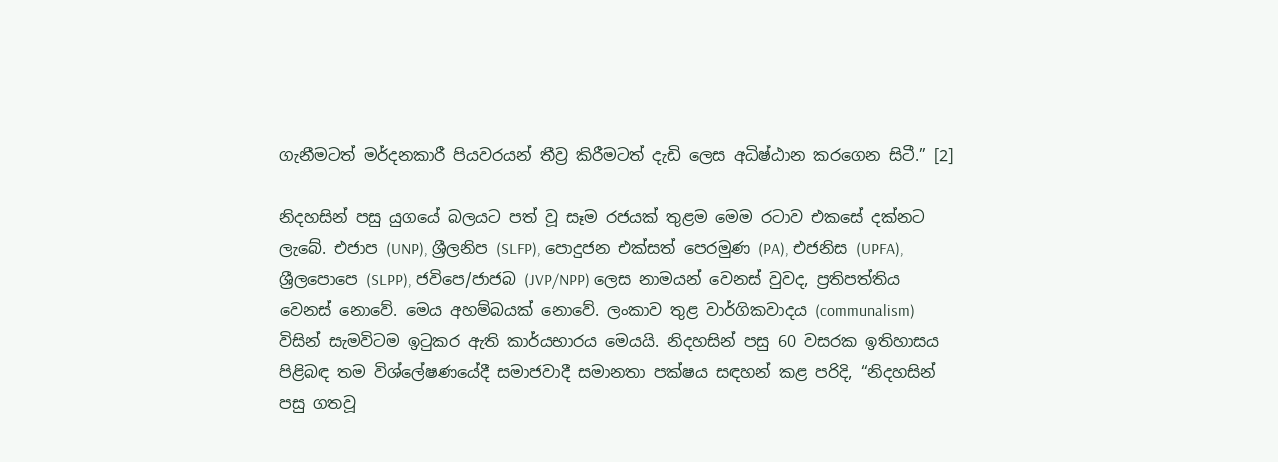ගැනීමටත් මර්දනකාරී පියවරයන් තීව්‍ර කිරීමටත් දැඩි ලෙස අධිෂ්ඨාන කරගෙන සිටී.” [2]

නිදහසින් පසු යුගයේ බලයට පත් වූ සෑම රජයක් තුළම මෙම රටාව එකසේ දක්නට ලැබේ. එජාප (UNP), ශ්‍රීලනිප (SLFP), පොදුජන එක්සත් පෙරමුණ (PA), එජනිස (UPFA), ශ්‍රීලපොපෙ (SLPP), ජවිපෙ/ජාජබ (JVP/NPP) ලෙස නාමයන් වෙනස් වුවද, ප්‍රතිපත්තිය වෙනස් නොවේ. මෙය අහම්බයක් නොවේ. ලංකාව තුළ වාර්ගිකවාදය (communalism) විසින් සැමවිටම ඉටුකර ඇති කාර්යභාරය මෙයයි. නිදහසින් පසු 60 වසරක ඉතිහාසය පිළිබඳ තම විශ්ලේෂණයේදී සමාජවාදී සමානතා පක්ෂය සඳහන් කළ පරිදි, “නිදහසින් පසු ගතවූ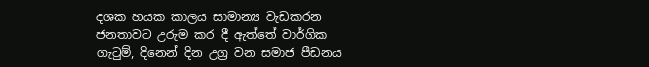දශක හයක කාලය සාමාන්‍ය වැඩකරන ජනතාවට උරුම කර දී ඇත්තේ වාර්ගික ගැටුම්, දිනෙන් දින උග්‍ර වන සමාජ පීඩනය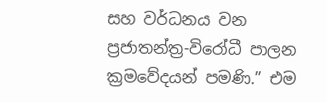සහ වර්ධනය වන ප්‍රජාතන්ත්‍ර-විරෝධී පාලන ක්‍රමවේදයන් පමණි.” එම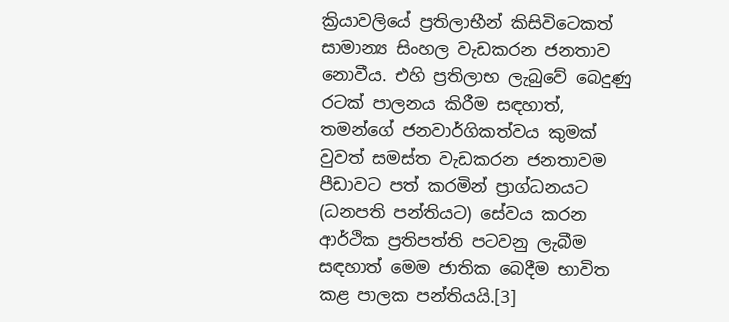ක්‍රියාවලියේ ප්‍රතිලාභීන් කිසිවිටෙකත් සාමාන්‍ය සිංහල වැඩකරන ජනතාව නොවීය. එහි ප්‍රතිලාභ ලැබුවේ බෙදුණු රටක් පාලනය කිරීම සඳහාත්, තමන්ගේ ජනවාර්ගිකත්වය කුමක් වුවත් සමස්ත වැඩකරන ජනතාවම පීඩාවට පත් කරමින් ප්‍රාග්ධනයට (ධනපති පන්තියට) සේවය කරන ආර්ථික ප්‍රතිපත්ති පටවනු ලැබීම සඳහාත් මෙම ජාතික බෙදීම භාවිත කළ පාලක පන්තියයි.[3]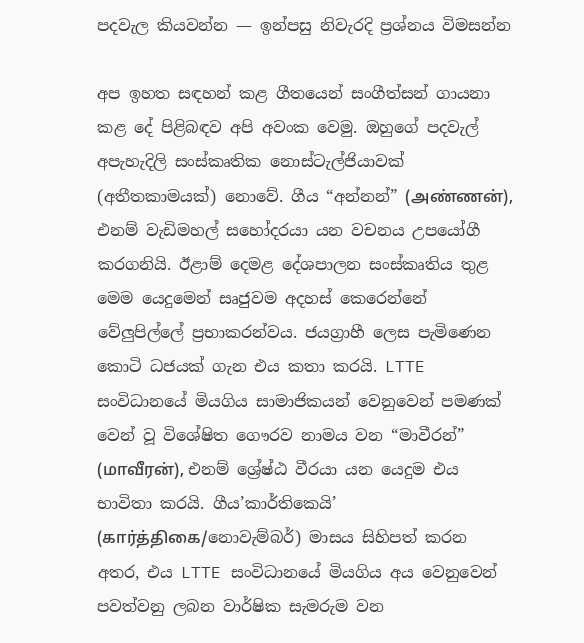පදවැල කියවන්න — ඉන්පසු නිවැරදි ප්‍රශ්නය විමසන්න

අප ඉහත සඳහන් කළ ගීතයෙන් සංගීත්සන් ගායනා කළ දේ පිළිබඳව අපි අවංක වෙමු. ඔහුගේ පදවැල් අපැහැදිලි සංස්කෘතික නොස්ටැල්ජියාවක් (අතීතකාමයක්) නොවේ. ගීය “අන්නන්” (அண்ணன்), එනම් වැඩිමහල් සහෝදරයා යන වචනය උපයෝගී කරගනියි. ඊළාම් දෙමළ දේශපාලන සංස්කෘතිය තුළ මෙම යෙදුමෙන් සෘජුවම අදහස් කෙරෙන්නේ වේලුපිල්ලේ ප්‍රභාකරන්වය. ජයග්‍රාහී ලෙස පැමිණෙන කොටි ධජයක් ගැන එය කතා කරයි. LTTE සංවිධානයේ මියගිය සාමාජිකයන් වෙනුවෙන් පමණක් වෙන් වූ විශේෂිත ගෞරව නාමය වන “මාවීරන්” (மாவீரன்), එනම් ශ්‍රේෂ්ඨ වීරයා යන යෙදුම එය භාවිතා කරයි. ගීය’කාර්තිකෙයි’ (கார்த்திகை/නොවැම්බර්) මාසය සිහිපත් කරන අතර, එය LTTE සංවිධානයේ මියගිය අය වෙනුවෙන් පවත්වනු ලබන වාර්ෂික සැමරුම වන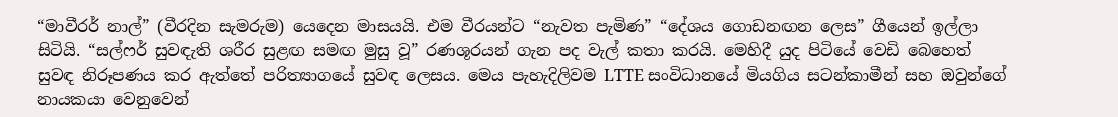“මාවීරර් නාල්” (වීරදින සැමරුම) යෙදෙන මාසයයි. එම වීරයන්ට “නැවත පැමිණ” “දේශය ගොඩනඟන ලෙස” ගීයෙන් ඉල්ලා සිටියි. “සල්ෆර් සුවඳැති ශරීර සුළඟ සමඟ මුසු වූ” රණශූරයන් ගැන පද වැල් කතා කරයි. මෙහිදී යුද පිටියේ වෙඩි බෙහෙත් සුවඳ නිරූපණය කර ඇත්තේ පරිත්‍යාගයේ සුවඳ ලෙසය. මෙය පැහැදිලිවම LTTE සංවිධානයේ මියගිය සටන්කාමීන් සහ ඔවුන්ගේ නායකයා වෙනුවෙන්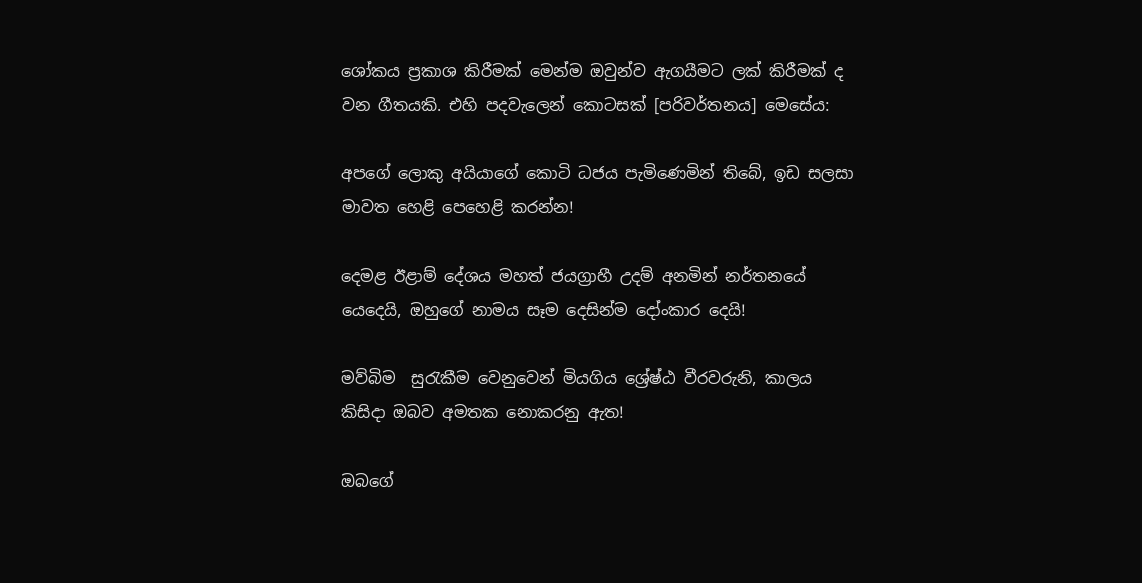ශෝකය ප්‍රකාශ කිරීමක් මෙන්ම ඔවුන්ව ඇගයීමට ලක් කිරීමක් ද වන ගීතයකි. එහි පදවැලෙන් කොටසක් [පරිවර්තනය] මෙසේය:

අපගේ ලොකු අයියාගේ කොටි ධජය පැමිණෙමින් තිබේ, ඉඩ සලසා මාවත හෙළි පෙහෙළි කරන්න!

දෙමළ ඊළාම් දේශය මහත් ජයග්‍රාහී උදම් අනමින් නර්තනයේ යෙදෙයි, ඔහුගේ නාමය සෑම දෙසින්ම දෝංකාර දෙයි!

මව්බිම  සුරැකීම වෙනුවෙන් මියගිය ශ්‍රේෂ්ඨ වීරවරුනි, කාලය කිසිදා ඔබව අමතක නොකරනු ඇත!

ඔබගේ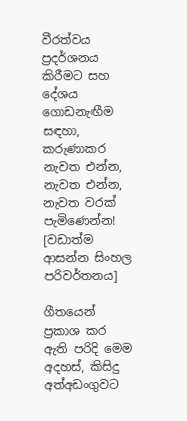වීරත්වය ප්‍රදර්ශනය කිරීමට සහ දේශය ගොඩනැඟීම සඳහා, කරුණාකර නැවත එන්න, නැවත එන්න, නැවත වරක් පැමිණෙන්න! [වඩාත්ම ආසන්න සිංහල පරිවර්තනය]

ගීතයෙන් ප්‍රකාශ කර ඇති පරිදි මෙම අදහස්, කිසිදු අත්අඩංගුවට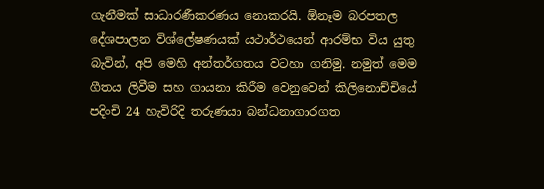ගැනීමක් සාධාරණීකරණය නොකරයි. ඕනෑම බරපතල දේශපාලන විශ්ලේෂණයක් යථාර්ථයෙන් ආරම්භ විය යුතු බැවින්, අපි මෙහි අන්තර්ගතය වටහා ගනිමු. නමුත් මෙම ගීතය ලිවීම සහ ගායනා කිරීම වෙනුවෙන් කිලිනොච්චියේ පදිංචි 24 හැවිරිදි තරුණයා බන්ධනාගාරගත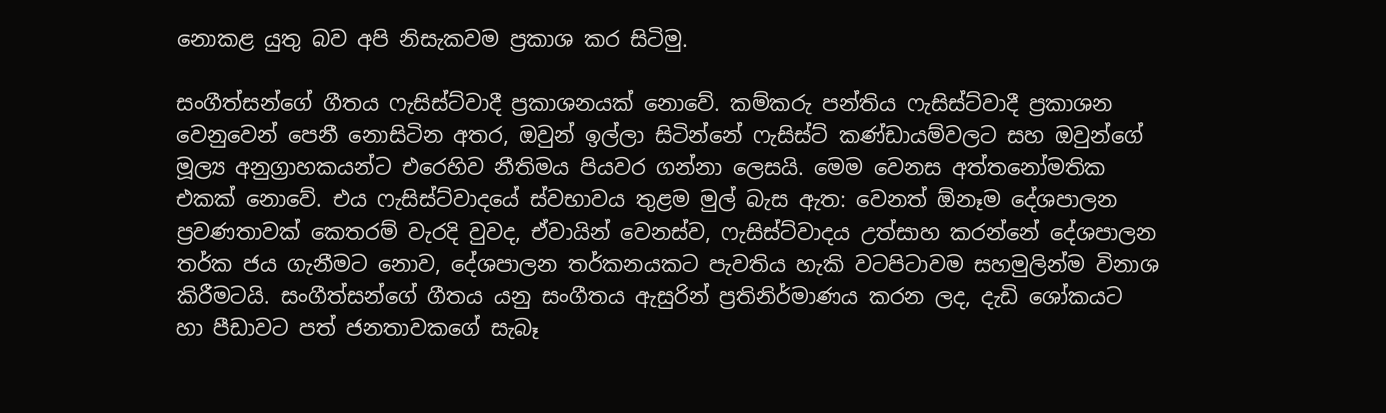නොකළ යුතු බව අපි නිසැකවම ප්‍රකාශ කර සිටිමු.

සංගීත්සන්ගේ ගීතය ෆැසිස්ට්වාදී ප්‍රකාශනයක් නොවේ. කම්කරු පන්තිය ෆැසිස්ට්වාදී ප්‍රකාශන වෙනුවෙන් පෙනී නොසිටින අතර, ඔවුන් ඉල්ලා සිටින්නේ ෆැසිස්ට් කණ්ඩායම්වලට සහ ඔවුන්ගේ මූල්‍ය අනුග්‍රාහකයන්ට එරෙහිව නීතිමය පියවර ගන්නා ලෙසයි. මෙම වෙනස අත්තනෝමතික එකක් නොවේ. එය ෆැසිස්ට්වාදයේ ස්වභාවය තුළම මුල් බැස ඇත: වෙනත් ඕනෑම දේශපාලන ප්‍රවණතාවක් කෙතරම් වැරදි වුවද, ඒවායින් වෙනස්ව, ෆැසිස්ට්වාදය උත්සාහ කරන්නේ දේශපාලන තර්ක ජය ගැනීමට නොව, දේශපාලන තර්කනයකට පැවතිය හැකි වටපිටාවම සහමුලින්ම විනාශ කිරීමටයි. සංගීත්සන්ගේ ගීතය යනු සංගීතය ඇසුරින් ප්‍රතිනිර්මාණය කරන ලද, දැඩි ශෝකයට හා පීඩාවට පත් ජනතාවකගේ සැබෑ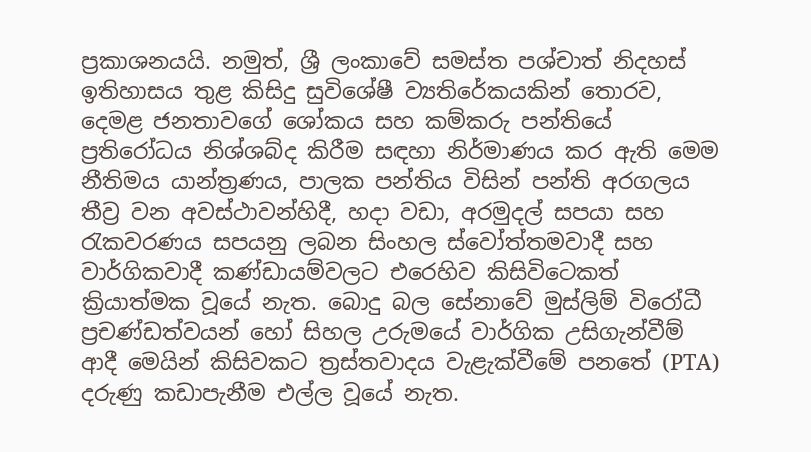ප්‍රකාශනයයි. නමුත්, ශ්‍රී ලංකාවේ සමස්ත පශ්චාත් නිදහස් ඉතිහාසය තුළ කිසිදු සුවිශේෂී ව්‍යතිරේකයකින් තොරව,  දෙමළ ජනතාවගේ ශෝකය සහ කම්කරු පන්තියේ ප්‍රතිරෝධය නිශ්ශබ්ද කිරීම සඳහා නිර්මාණය කර ඇති මෙම නීතිමය යාන්ත්‍රණය, පාලක පන්තිය විසින් පන්ති අරගලය තීව්‍ර වන අවස්ථාවන්හිදී, හදා වඩා, අරමුදල් සපයා සහ රැකවරණය සපයනු ලබන සිංහල ස්වෝත්තමවාදී සහ වාර්ගිකවාදී කණ්ඩායම්වලට එරෙහිව කිසිවිටෙකත් ක්‍රියාත්මක වූයේ නැත. බොදු බල සේනාවේ මුස්ලිම් විරෝධී ප්‍රචණ්ඩත්වයන් හෝ සිහල උරුමයේ වාර්ගික උසිගැන්වීම් ආදී මෙයින් කිසිවකට ත්‍රස්තවාදය වැළැක්වීමේ පනතේ (PTA) දරුණු කඩාපැනීම එල්ල වූයේ නැත.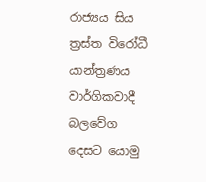රාජ්‍යය සිය ත්‍රස්ත විරෝධී යාන්ත්‍රණය වාර්ගිකවාදී බලවේග දෙසට යොමු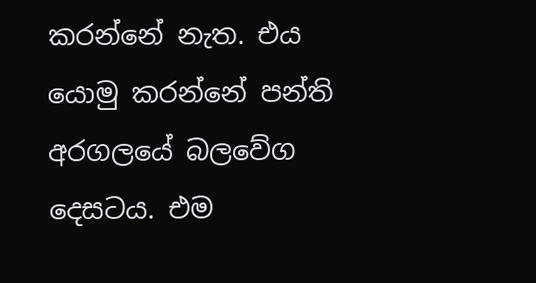කරන්නේ නැත. එය යොමු කරන්නේ පන්ති අරගලයේ බලවේග දෙසටය. එම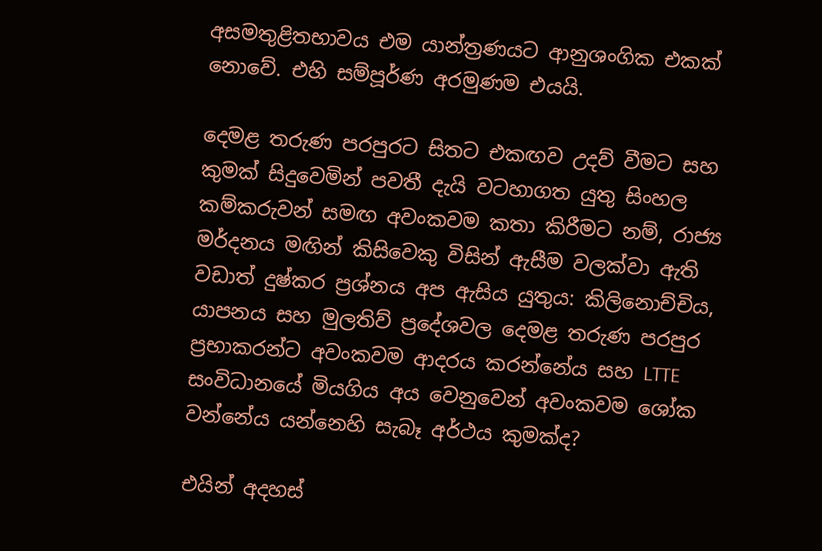අසමතුළිතභාවය එම යාන්ත්‍රණයට ආනුශංගික එකක් නොවේ. එහි සම්පූර්ණ අරමුණම එයයි.

දෙමළ තරුණ පරපුරට සිතට එකඟව උදව් වීමට සහ කුමක් සිදුවෙමින් පවතී දැයි වටහාගත යුතු සිංහල කම්කරුවන් සමඟ අවංකවම කතා කිරීමට නම්, රාජ්‍ය මර්දනය මඟින් කිසිවෙකු විසින් ඇසීම වලක්වා ඇති වඩාත් දුෂ්කර ප්‍රශ්නය අප ඇසිය යුතුය: කිලිනොච්චිය, යාපනය සහ මුලතිව් ප්‍රදේශවල දෙමළ තරුණ පරපුර ප්‍රභාකරන්ට අවංකවම ආදරය කරන්නේය සහ LTTE සංවිධානයේ මියගිය අය වෙනුවෙන් අවංකවම ශෝක වන්නේය යන්නෙහි සැබෑ අර්ථය කුමක්ද?

එයින් අදහස්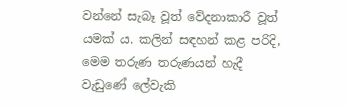වන්නේ සැබෑ වූත් වේදනාකාරී වූත් යමක් ය. කලින් සඳහන් කළ පරිදි, මෙම තරුණ තරුණයන් හැදී වැඩුණේ ලේවැකි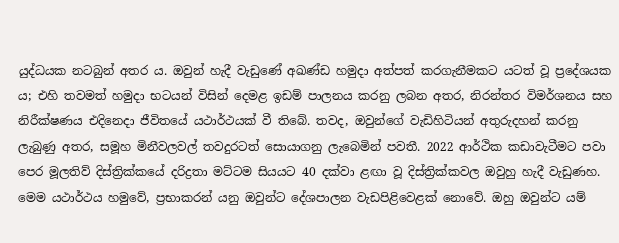යුද්ධයක නටබුන් අතර ය. ඔවුන් හැදී වැඩුණේ අඛණ්ඩ හමුදා අත්පත් කරගැනීමකට යටත් වූ ප්‍රදේශයක ය; එහි තවමත් හමුදා භටයන් විසින් දෙමළ ඉඩම් පාලනය කරනු ලබන අතර, නිරන්තර විමර්ශනය සහ නිරීක්ෂණය එදිනෙදා ජීවිතයේ යථාර්ථයක් වී තිබේ. තවද, ඔවුන්ගේ වැඩිහිටියන් අතුරුදහන් කරනු ලැබුණු අතර, සමූහ මිනීවලවල් තවදුරටත් සොයාගනු ලැබෙමින් පවතී. 2022 ආර්ථික කඩාවැටීමට පවා පෙර මූලතිව් දිස්ත්‍රික්කයේ දරිද්‍රතා මට්ටම සියයට 40 දක්වා ළඟා වූ දිස්ත්‍රික්කවල ඔවුහු හැදී වැඩුණහ. මෙම යථාර්ථය හමුවේ, ප්‍රභාකරන් යනු ඔවුන්ට දේශපාලන වැඩපිළිවෙළක් නොවේ. ඔහු ඔවුන්ට යම්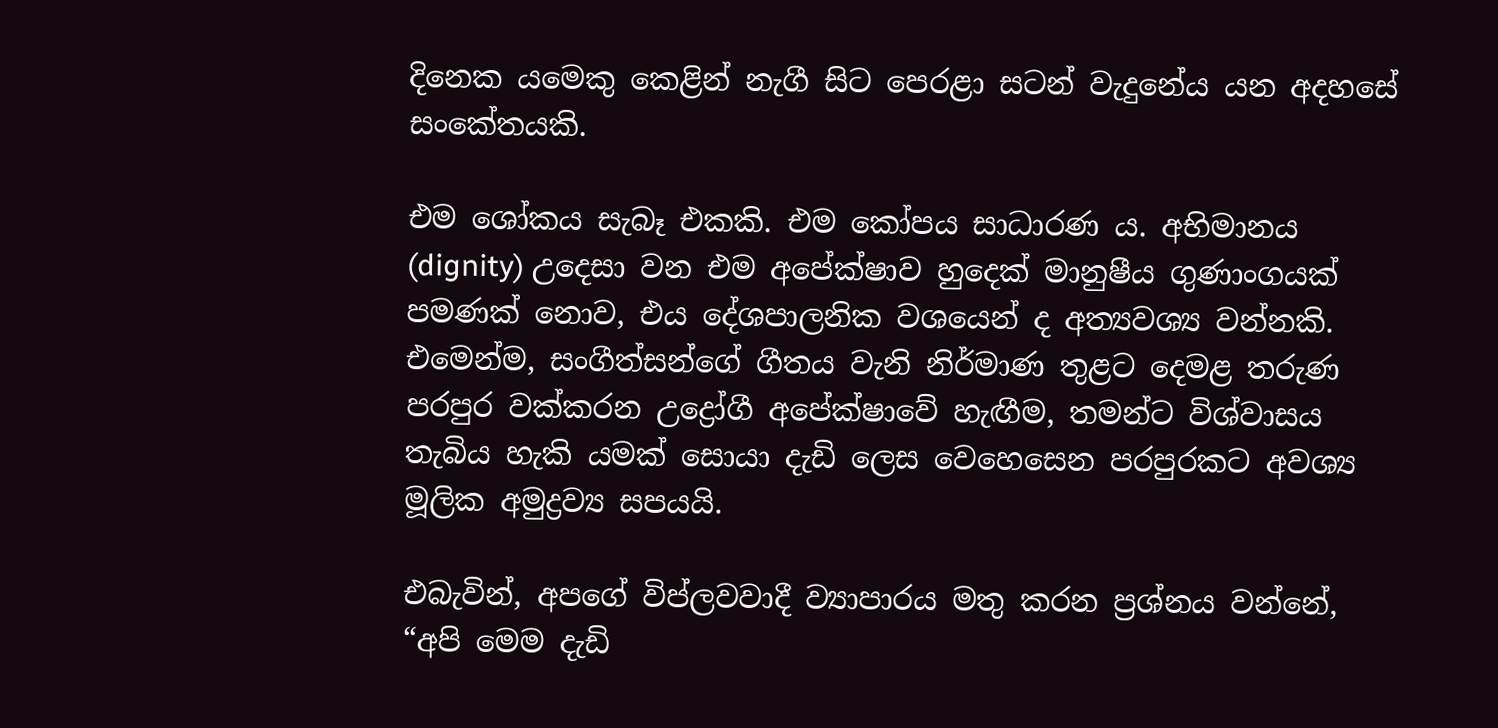දිනෙක යමෙකු කෙළින් නැගී සිට පෙරළා සටන් වැදුනේය යන අදහසේ සංකේතයකි.

එම ශෝකය සැබෑ එකකි. එම කෝපය සාධාරණ ය. අභිමානය (dignity) උදෙසා වන එම අපේක්ෂාව හුදෙක් මානුෂීය ගුණාංගයක් පමණක් නොව, එය දේශපාලනික වශයෙන් ද අත්‍යවශ්‍ය වන්නකි. එමෙන්ම, සංගීත්සන්ගේ ගීතය වැනි නිර්මාණ තුළට දෙමළ තරුණ පරපුර වක්කරන උද්‍රෝගී අපේක්ෂාවේ හැඟීම, තමන්ට විශ්වාසය තැබිය හැකි යමක් සොයා දැඩි ලෙස වෙහෙසෙන පරපුරකට අවශ්‍ය මූලික අමුද්‍රව්‍ය සපයයි.

එබැවින්, අපගේ විප්ලවවාදී ව්‍යාපාරය මතු කරන ප්‍රශ්නය වන්නේ, “අපි මෙම දැඩි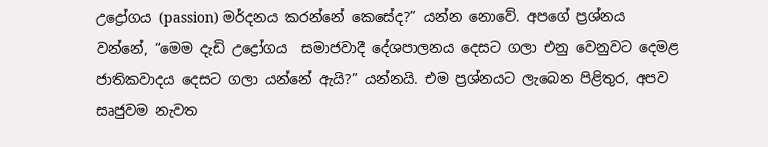උද්‍රෝගය (passion) මර්දනය කරන්නේ කෙසේද?” යන්න නොවේ. අපගේ ප්‍රශ්නය වන්නේ, “මෙම දැඩි උද්‍රෝගය  සමාජවාදී දේශපාලනය දෙසට ගලා එනු වෙනුවට දෙමළ ජාතිකවාදය දෙසට ගලා යන්නේ ඇයි?” යන්නයි. එම ප්‍රශ්නයට ලැබෙන පිළිතුර, අපව සෘජුවම නැවත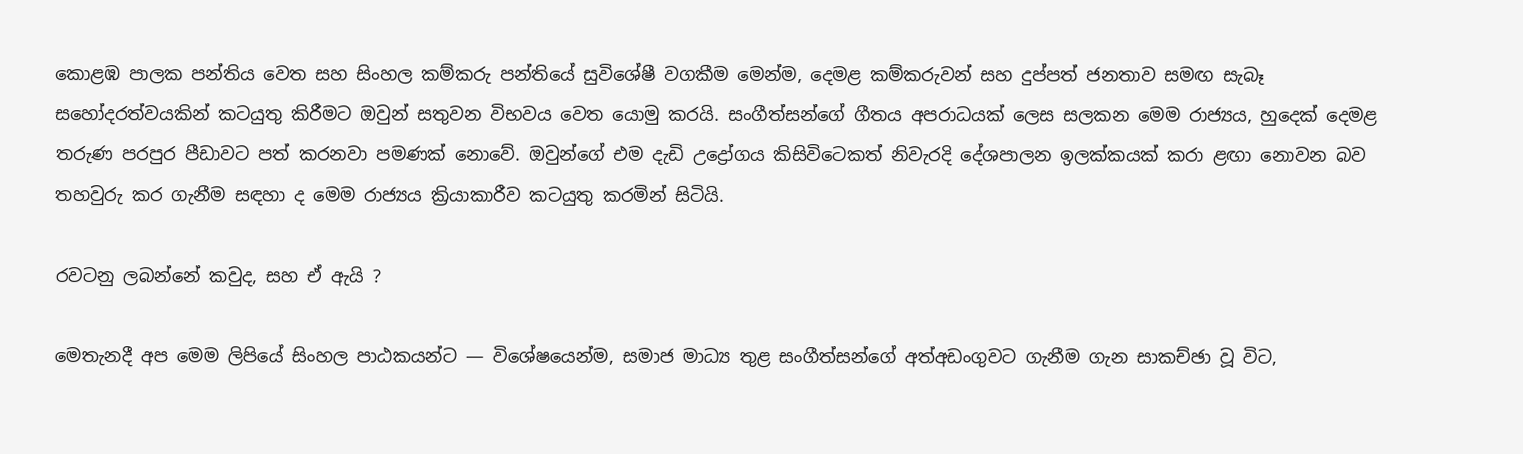කොළඹ පාලක පන්තිය වෙත සහ සිංහල කම්කරු පන්තියේ සුවිශේෂී වගකීම මෙන්ම, දෙමළ කම්කරුවන් සහ දුප්පත් ජනතාව සමඟ සැබෑ සහෝදරත්වයකින් කටයුතු කිරීමට ඔවුන් සතුවන විභවය වෙත යොමු කරයි. සංගීත්සන්ගේ ගීතය අපරාධයක් ලෙස සලකන මෙම රාජ්‍යය, හුදෙක් දෙමළ තරුණ පරපුර පීඩාවට පත් කරනවා පමණක් නොවේ. ඔවුන්ගේ එම දැඩි උද්‍රෝගය කිසිවිටෙකත් නිවැරදි දේශපාලන ඉලක්කයක් කරා ළඟා නොවන බව තහවුරු කර ගැනීම සඳහා ද මෙම රාජ්‍යය ක්‍රියාකාරීව කටයුතු කරමින් සිටියි.

රවටනු ලබන්නේ කවුද, සහ ඒ ඇයි ?

මෙතැනදී අප මෙම ලිපියේ සිංහල පාඨකයන්ට — විශේෂයෙන්ම, සමාජ මාධ්‍ය තුළ සංගීත්සන්ගේ අත්අඩංගුවට ගැනීම ගැන සාකච්ඡා වූ විට,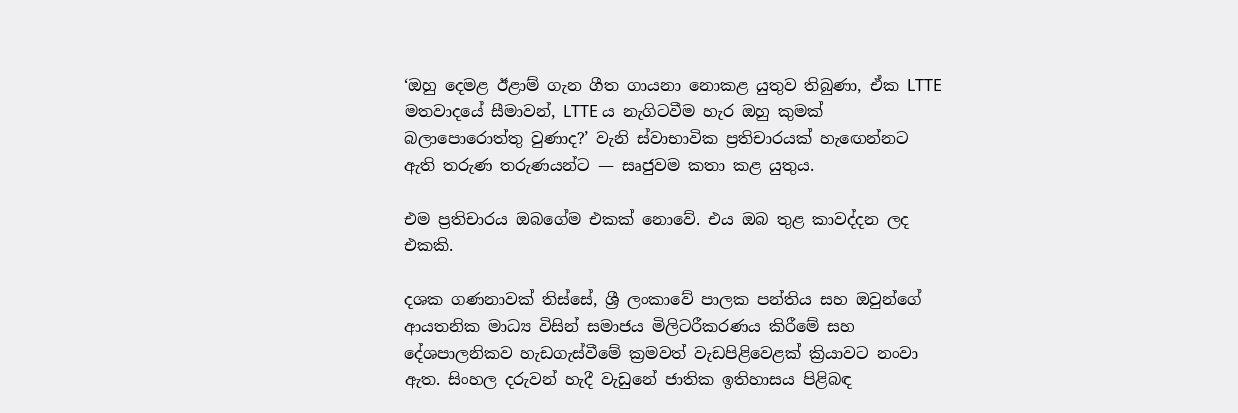‘ඔහු දෙමළ ඊළාම් ගැන ගීත ගායනා නොකළ යුතුව තිබුණා, ඒක LTTE මතවාදයේ සීමාවන්, LTTE ය නැගිටවීම හැර ඔහු කුමක් බලාපොරොත්තු වුණාද?’ වැනි ස්වාභාවික ප්‍රතිචාරයක් හැඟෙන්නට ඇති තරුණ තරුණයන්ට — සෘජුවම කතා කළ යුතුය.

එම ප්‍රතිචාරය ඔබගේම එකක් නොවේ. එය ඔබ තුළ කාවද්දන ලද එකකි.

දශක ගණනාවක් තිස්සේ, ශ්‍රී ලංකාවේ පාලක පන්තිය සහ ඔවුන්ගේ ආයතනික මාධ්‍ය විසින් සමාජය මිලිටරීකරණය කිරීමේ සහ දේශපාලනිකව හැඩගැස්වීමේ ක්‍රමවත් වැඩපිළිවෙළක් ක්‍රියාවට නංවා ඇත. සිංහල දරුවන් හැදී වැඩුනේ ජාතික ඉතිහාසය පිළිබඳ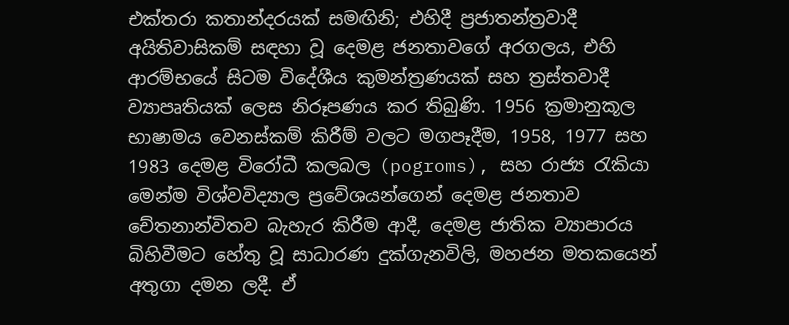එක්තරා කතාන්දරයක් සමඟිනි; එහිදී ප්‍රජාතන්ත්‍රවාදී අයිතිවාසිකම් සඳහා වූ දෙමළ ජනතාවගේ අරගලය, එහි ආරම්භයේ සිටම විදේශීය කුමන්ත්‍රණයක් සහ ත්‍රස්තවාදී ව්‍යාපෘතියක් ලෙස නිරූපණය කර තිබුණි. 1956 ක්‍රමානුකූල භාෂාමය වෙනස්කම් කිරීම් වලට මගපෑදීම, 1958, 1977 සහ 1983 දෙමළ විරෝධී කලබල (pogroms), සහ රාජ්‍ය රැකියා මෙන්ම විශ්වවිද්‍යාල ප්‍රවේශයන්ගෙන් දෙමළ ජනතාව චේතනාන්විතව බැහැර කිරීම ආදී, දෙමළ ජාතික ව්‍යාපාරය බිහිවීමට හේතු වූ සාධාරණ දුක්ගැනවිලි, මහජන මතකයෙන් අතුගා දමන ලදී. ඒ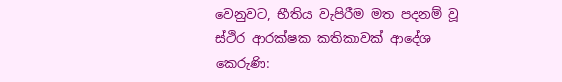වෙනුවට, භීතිය වැපිරීම මත පදනම් වූ ස්ථිර ආරක්ෂක කතිකාවක් ආදේශ කෙරුණි: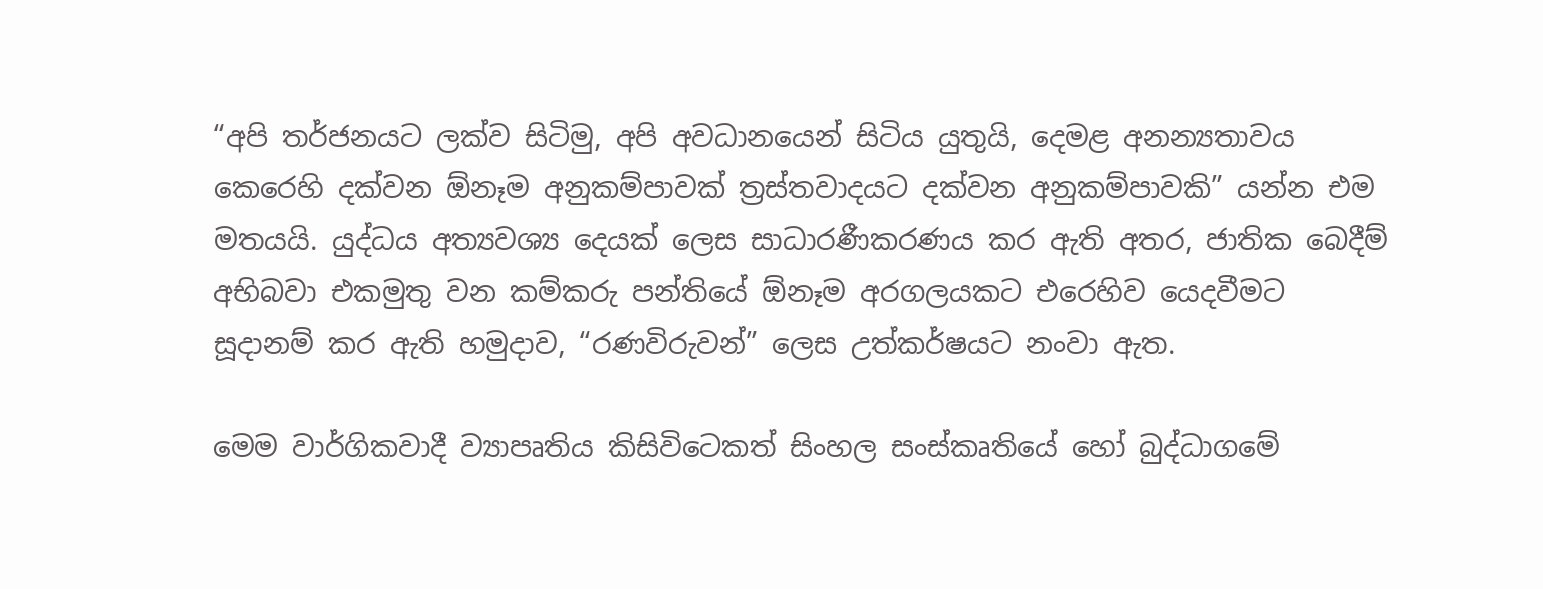“අපි තර්ජනයට ලක්ව සිටිමු, අපි අවධානයෙන් සිටිය යුතුයි, දෙමළ අනන්‍යතාවය කෙරෙහි දක්වන ඕනෑම අනුකම්පාවක් ත්‍රස්තවාදයට දක්වන අනුකම්පාවකි” යන්න එම මතයයි. යුද්ධය අත්‍යවශ්‍ය දෙයක් ලෙස සාධාරණීකරණය කර ඇති අතර, ජාතික බෙදීම් අභිබවා එකමුතු වන කම්කරු පන්තියේ ඕනෑම අරගලයකට එරෙහිව යෙදවීමට සූදානම් කර ඇති හමුදාව, “රණවිරුවන්” ලෙස උත්කර්ෂයට නංවා ඇත.

මෙම වාර්ගිකවාදී ව්‍යාපෘතිය කිසිවිටෙකත් සිංහල සංස්කෘතියේ හෝ බුද්ධාගමේ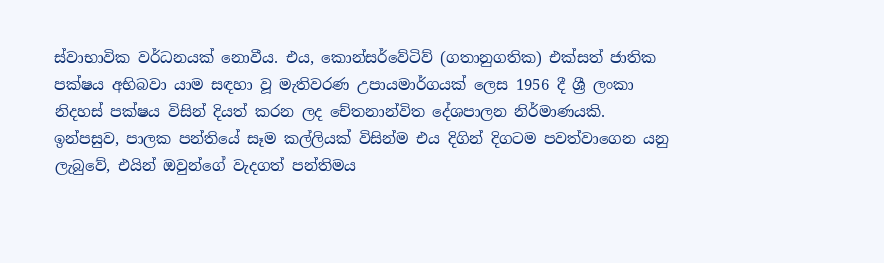ස්වාභාවික වර්ධනයක් නොවීය. එය, කොන්සර්වේටිව් (ගතානුගතික) එක්සත් ජාතික පක්ෂය අභිබවා යාම සඳහා වූ මැතිවරණ උපායමාර්ගයක් ලෙස 1956 දී ශ්‍රී ලංකා නිදහස් පක්ෂය විසින් දියත් කරන ලද චේතනාන්විත දේශපාලන නිර්මාණයකි. ඉන්පසුව, පාලක පන්තියේ සෑම කල්ලියක් විසින්ම එය දිගින් දිගටම පවත්වාගෙන යනු ලැබුවේ, එයින් ඔවුන්ගේ වැදගත් පන්තිමය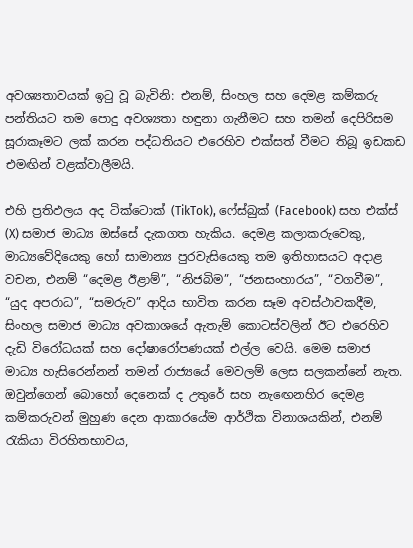අවශ්‍යතාවයක් ඉටු වූ බැවිනි: එනම්, සිංහල සහ දෙමළ කම්කරු පන්තියට තම පොදු අවශ්‍යතා හඳුනා ගැනීමට සහ තමන් දෙපිරිසම සූරාකෑමට ලක් කරන පද්ධතියට එරෙහිව එක්සත් වීමට තිබූ ඉඩකඩ එමඟින් වළක්වාලීමයි.

එහි ප්‍රතිඵලය අද ටික්ටොක් (TikTok), ෆේස්බුක් (Facebook) සහ එක්ස් (X) සමාජ මාධ්‍ය ඔස්සේ දැකගත හැකිය. දෙමළ කලාකරුවෙකු, මාධ්‍යවේදියෙකු හෝ සාමාන්‍ය පුරවැසියෙකු තම ඉතිහාසයට අදාළ වචන, එනම් “දෙමළ ඊළාම්”, “නිජබිම”, “ජනසංහාරය”, “වගවීම”, “යුද අපරාධ”, “සමරුව” ආදිය භාවිත කරන සෑම අවස්ථාවකදීම, සිංහල සමාජ මාධ්‍ය අවකාශයේ ඇතැම් කොටස්වලින් ඊට එරෙහිව දැඩි විරෝධයක් සහ දෝෂාරෝපණයක් එල්ල වෙයි. මෙම සමාජ මාධ්‍ය හැසිරෙන්නන් තමන් රාජ්‍යයේ මෙවලම් ලෙස සලකන්නේ නැත. ඔවුන්ගෙන් බොහෝ දෙනෙක් ද උතුරේ සහ නැඟෙනහිර දෙමළ කම්කරුවන් මුහුණ දෙන ආකාරයේම ආර්ථික විනාශයකින්, එනම් රැකියා විරහිතභාවය,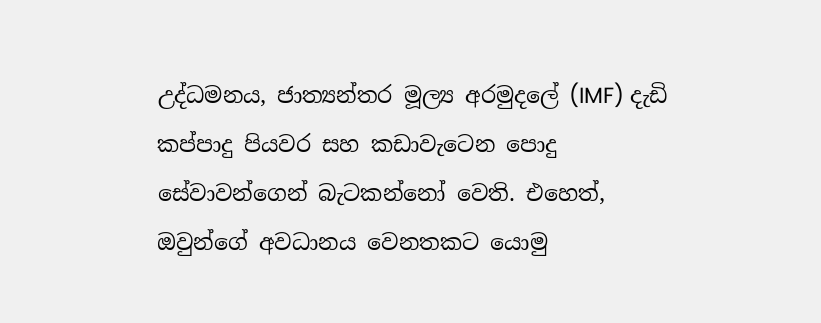උද්ධමනය, ජාත්‍යන්තර මූල්‍ය අරමුදලේ (IMF) දැඩි කප්පාදු පියවර සහ කඩාවැටෙන පොදු සේවාවන්ගෙන් බැටකන්නෝ වෙති. එහෙත්, ඔවුන්ගේ අවධානය වෙනතකට යොමු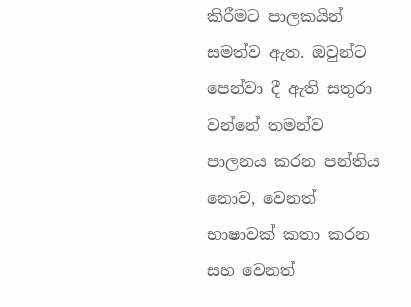කිරීමට පාලකයින් සමත්ව ඇත. ඔවුන්ට පෙන්වා දී ඇති සතුරා වන්නේ තමන්ව පාලනය කරන පන්තිය නොව, වෙනත් භාෂාවක් කතා කරන සහ වෙනත්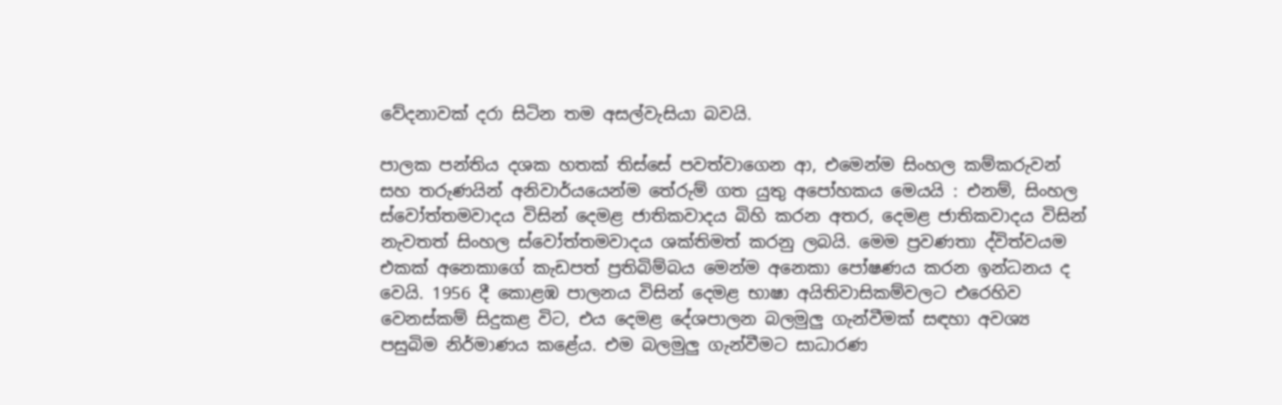වේදනාවක් දරා සිටින තම අසල්වැසියා බවයි.

පාලක පන්තිය දශක හතක් තිස්සේ පවත්වාගෙන ආ, එමෙන්ම සිංහල කම්කරුවන් සහ තරුණයින් අනිවාර්යයෙන්ම තේරුම් ගත යුතු අපෝහකය මෙයයි : එනම්, සිංහල ස්වෝත්තමවාදය විසින් දෙමළ ජාතිකවාදය බිහි කරන අතර, දෙමළ ජාතිකවාදය විසින් නැවතත් සිංහල ස්වෝත්තමවාදය ශක්තිමත් කරනු ලබයි. මෙම ප්‍රවණතා ද්විත්වයම එකක් අනෙකාගේ කැඩපත් ප්‍රතිබිම්බය මෙන්ම අනෙකා පෝෂණය කරන ඉන්ධනය ද වෙයි. 1956 දී කොළඹ පාලනය විසින් දෙමළ භාෂා අයිතිවාසිකම්වලට එරෙහිව වෙනස්කම් සිදුකළ විට, එය දෙමළ දේශපාලන බලමුලු ගැන්වීමක් සඳහා අවශ්‍ය පසුබිම නිර්මාණය කළේය. එම බලමුලු ගැන්වීමට සාධාරණ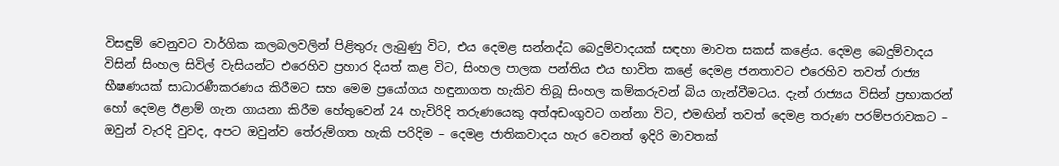විසඳුම් වෙනුවට වාර්ගික කලබලවලින් පිළිතුරු ලැබුණු විට, එය දෙමළ සන්නද්ධ බෙදුම්වාදයක් සඳහා මාවත සකස් කළේය. දෙමළ බෙදුම්වාදය විසින් සිංහල සිවිල් වැසියන්ට එරෙහිව ප්‍රහාර දියත් කළ විට, සිංහල පාලක පන්තිය එය භාවිත කළේ දෙමළ ජනතාවට එරෙහිව තවත් රාජ්‍ය භීෂණයක් සාධාරණීකරණය කිරීමට සහ මෙම ප්‍රයෝගය හඳුනාගත හැකිව තිබූ සිංහල කම්කරුවන් බිය ගැන්වීමටය. දැන් රාජ්‍යය විසින් ප්‍රභාකරන් හෝ දෙමළ ඊළාම් ගැන ගායනා කිරීම හේතුවෙන් 24 හැවිරිදි තරුණයෙකු අත්අඩංගුවට ගන්නා විට, එමඟින් තවත් දෙමළ තරුණ පරම්පරාවකට – ඔවුන් වැරදි වුවද, අපට ඔවුන්ව තේරුම්ගත හැකි පරිදිම – දෙමළ ජාතිකවාදය හැර වෙනත් ඉදිරි මාවතක්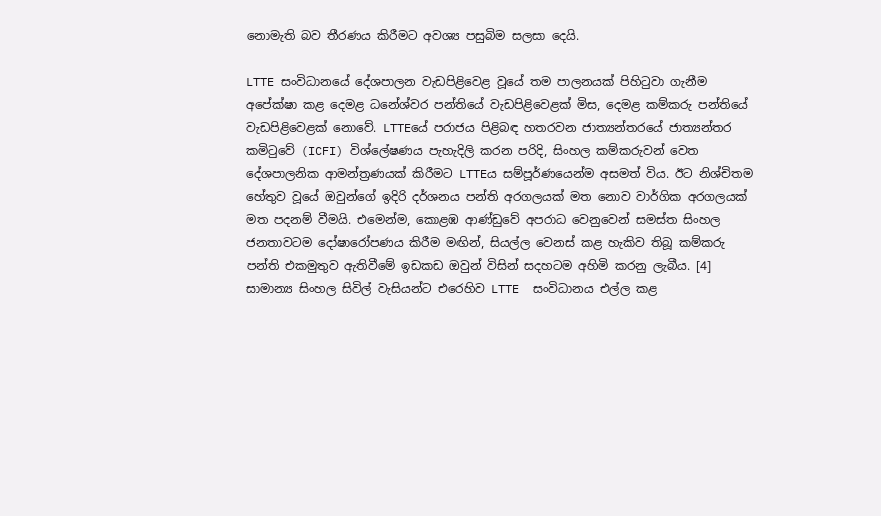නොමැති බව තීරණය කිරීමට අවශ්‍ය පසුබිම සලසා දෙයි.

LTTE සංවිධානයේ දේශපාලන වැඩපිළිවෙළ වූයේ තම පාලනයක් පිහිටුවා ගැනීම අපේක්ෂා කළ දෙමළ ධනේශ්වර පන්තියේ වැඩපිළිවෙළක් මිස, දෙමළ කම්කරු පන්තියේ වැඩපිළිවෙළක් නොවේ. LTTEයේ පරාජය පිළිබඳ හතරවන ජාත්‍යන්තරයේ ජාත්‍යන්තර කමිටුවේ (ICFI) විශ්ලේෂණය පැහැදිලි කරන පරිදි, සිංහල කම්කරුවන් වෙත දේශපාලනික ආමන්ත්‍රණයක් කිරීමට LTTEය සම්පූර්ණයෙන්ම අසමත් විය. ඊට නිශ්චිතම හේතුව වූයේ ඔවුන්ගේ ඉදිරි දර්ශනය පන්ති අරගලයක් මත නොව වාර්ගික අරගලයක් මත පදනම් වීමයි. එමෙන්ම, කොළඹ ආණ්ඩුවේ අපරාධ වෙනුවෙන් සමස්ත සිංහල ජනතාවටම දෝෂාරෝපණය කිරීම මඟින්, සියල්ල වෙනස් කළ හැකිව තිබූ කම්කරු පන්ති එකමුතුව ඇතිවීමේ ඉඩකඩ ඔවුන් විසින් සදහටම අහිමි කරනු ලැබීය. [4] සාමාන්‍ය සිංහල සිවිල් වැසියන්ට එරෙහිව LTTE  සංවිධානය එල්ල කළ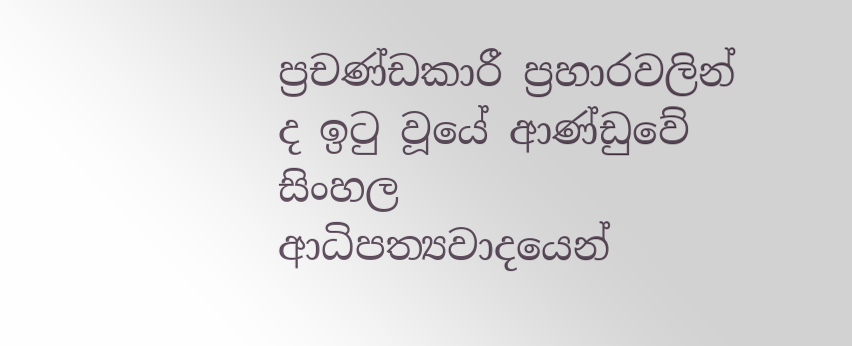ප්‍රචණ්ඩකාරී ප්‍රහාරවලින් ද ඉටු වූයේ ආණ්ඩුවේ සිංහල ආධිපත්‍යවාදයෙන්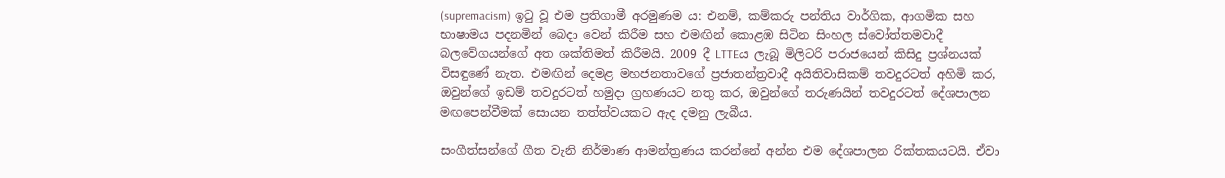(supremacism) ඉටු වූ එම ප්‍රතිගාමී අරමුණම ය: එනම්, කම්කරු පන්තිය වාර්ගික, ආගමික සහ භාෂාමය පදනමින් බෙදා වෙන් කිරීම සහ එමඟින් කොළඹ සිටින සිංහල ස්වෝත්තමවාදී බලවේගයන්ගේ අත ශක්තිමත් කිරීමයි. 2009 දී LTTEය ලැබූ මිලිටරි පරාජයෙන් කිසිදු ප්‍රශ්නයක් විසඳුණේ නැත. එමඟින් දෙමළ මහජනතාවගේ ප්‍රජාතන්ත්‍රවාදී අයිතිවාසිකම් තවදුරටත් අහිමි කර, ඔවුන්ගේ ඉඩම් තවදුරටත් හමුදා ග්‍රහණයට නතු කර, ඔවුන්ගේ තරුණයින් තවදුරටත් දේශපාලන මඟපෙන්වීමක් සොයන තත්ත්වයකට ඇද දමනු ලැබීය.

සංගීත්සන්ගේ ගීත වැනි නිර්මාණ ආමන්ත්‍රණය කරන්නේ අන්න එම දේශපාලන රික්තකයටයි. ඒවා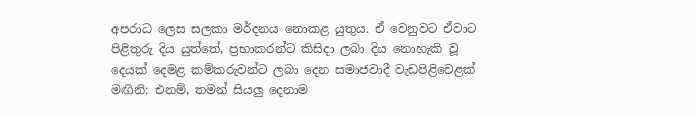අපරාධ ලෙස සලකා මර්දනය නොකළ යුතුය. ඒ වෙනුවට ඒවාට පිළිතුරු දිය යුත්තේ, ප්‍රභාකරන්ට කිසිදා ලබා දිය නොහැකි වූ දෙයක් දෙමළ කම්කරුවන්ට ලබා දෙන සමාජවාදී වැඩපිළිවෙළක් මඟිනි: එනම්, තමන් සියලු දෙනාම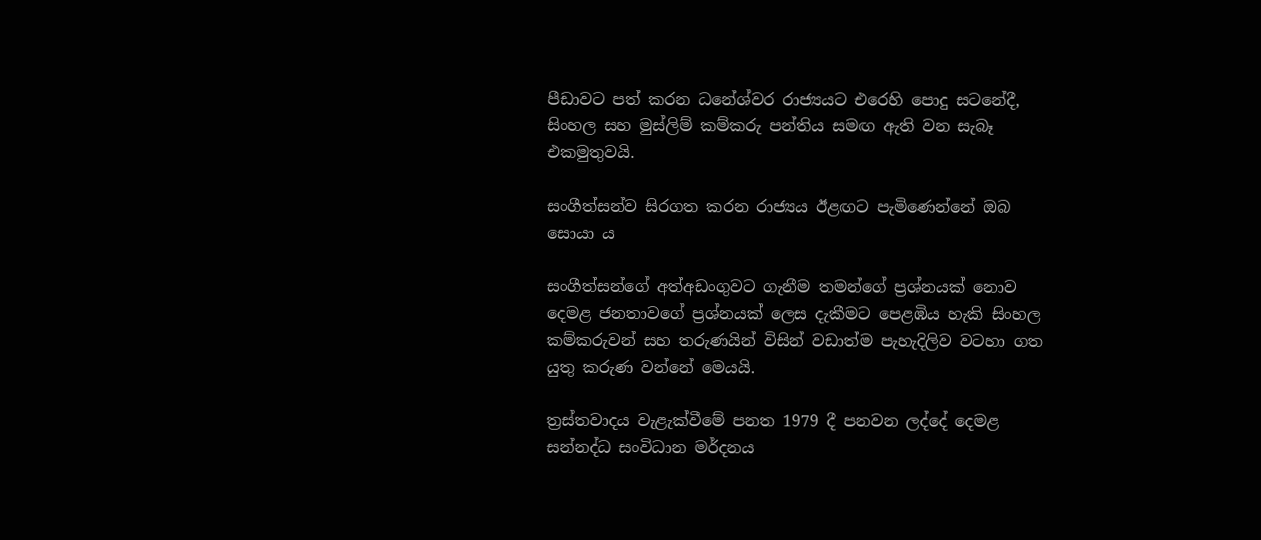පීඩාවට පත් කරන ධනේශ්වර රාජ්‍යයට එරෙහි පොදු සටනේදී, සිංහල සහ මුස්ලිම් කම්කරු පන්තිය සමඟ ඇති වන සැබෑ එකමුතුවයි.

සංගීත්සන්ව සිරගත කරන රාජ්‍යය ඊළඟට පැමිණෙන්නේ ඔබ සොයා ය

සංගීත්සන්ගේ අත්අඩංගුවට ගැනීම තමන්ගේ ප්‍රශ්නයක් නොව දෙමළ ජනතාවගේ ප්‍රශ්නයක් ලෙස දැකීමට පෙළඹිය හැකි සිංහල කම්කරුවන් සහ තරුණයින් විසින් වඩාත්ම පැහැදිලිව වටහා ගත යුතු කරුණ වන්නේ මෙයයි.

ත්‍රස්තවාදය වැළැක්වීමේ පනත 1979 දී පනවන ලද්දේ දෙමළ සන්නද්ධ සංවිධාන මර්දනය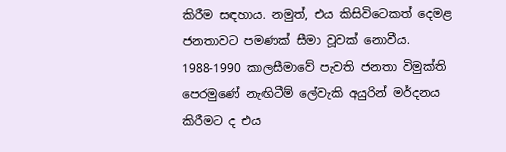කිරීම සඳහාය. නමුත්, එය කිසිවිටෙකත් දෙමළ ජනතාවට පමණක් සීමා වූවක් නොවීය. 1988-1990 කාලසීමාවේ පැවති ජනතා විමුක්ති පෙරමුණේ නැඟිටීම් ලේවැකි අයුරින් මර්දනය කිරීමට ද එය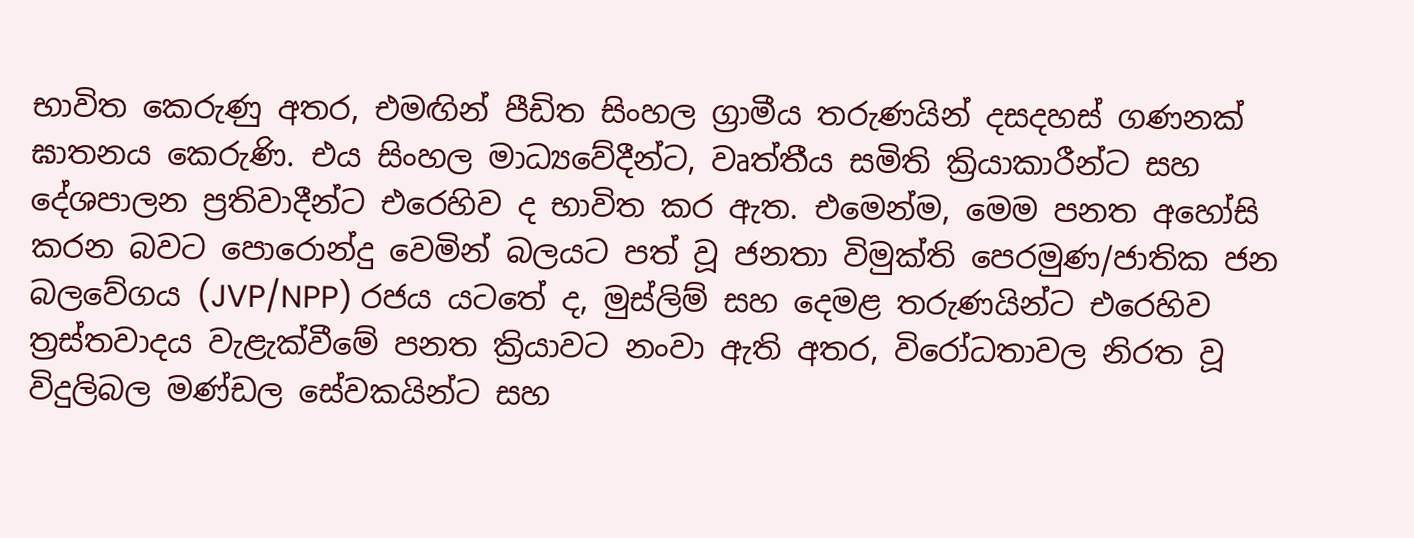භාවිත කෙරුණු අතර, එමඟින් පීඩිත සිංහල ග්‍රාමීය තරුණයින් දසදහස් ගණනක් ඝාතනය කෙරුණි. එය සිංහල මාධ්‍යවේදීන්ට, වෘත්තීය සමිති ක්‍රියාකාරීන්ට සහ දේශපාලන ප්‍රතිවාදීන්ට එරෙහිව ද භාවිත කර ඇත. එමෙන්ම, මෙම පනත අහෝසි කරන බවට පොරොන්දු වෙමින් බලයට පත් වූ ජනතා විමුක්ති පෙරමුණ/ජාතික ජන බලවේගය (JVP/NPP) රජය යටතේ ද, මුස්ලිම් සහ දෙමළ තරුණයින්ට එරෙහිව ත්‍රස්තවාදය වැළැක්වීමේ පනත ක්‍රියාවට නංවා ඇති අතර, විරෝධතාවල නිරත වූ විදුලිබල මණ්ඩල සේවකයින්ට සහ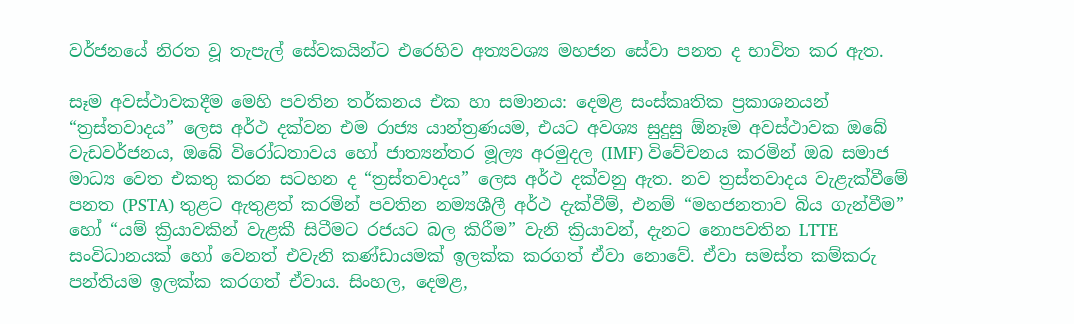වර්ජනයේ නිරත වූ තැපැල් සේවකයින්ට එරෙහිව අත්‍යවශ්‍ය මහජන සේවා පනත ද භාවිත කර ඇත.

සෑම අවස්ථාවකදීම මෙහි පවතින තර්කනය එක හා සමානය: දෙමළ සංස්කෘතික ප්‍රකාශනයන් “ත්‍රස්තවාදය” ලෙස අර්ථ දක්වන එම රාජ්‍ය යාන්ත්‍රණයම, එයට අවශ්‍ය සුදුසු ඕනෑම අවස්ථාවක ඔබේ වැඩවර්ජනය, ඔබේ විරෝධතාවය හෝ ජාත්‍යන්තර මූල්‍ය අරමුදල (IMF) විවේචනය කරමින් ඔබ සමාජ මාධ්‍ය වෙත එකතු කරන සටහන ද “ත්‍රස්තවාදය” ලෙස අර්ථ දක්වනු ඇත. නව ත්‍රස්තවාදය වැළැක්වීමේ පනත (PSTA) තුළට ඇතුළත් කරමින් පවතින නම්‍යශීලී අර්ථ දැක්වීම්, එනම් “මහජනතාව බිය ගැන්වීම” හෝ “යම් ක්‍රියාවකින් වැළකී සිටීමට රජයට බල කිරීම” වැනි ක්‍රියාවන්, දැනට නොපවතින LTTE සංවිධානයක් හෝ වෙනත් එවැනි කණ්ඩායමක් ඉලක්ක කරගත් ඒවා නොවේ. ඒවා සමස්ත කම්කරු පන්තියම ඉලක්ක කරගත් ඒවාය. සිංහල, දෙමළ,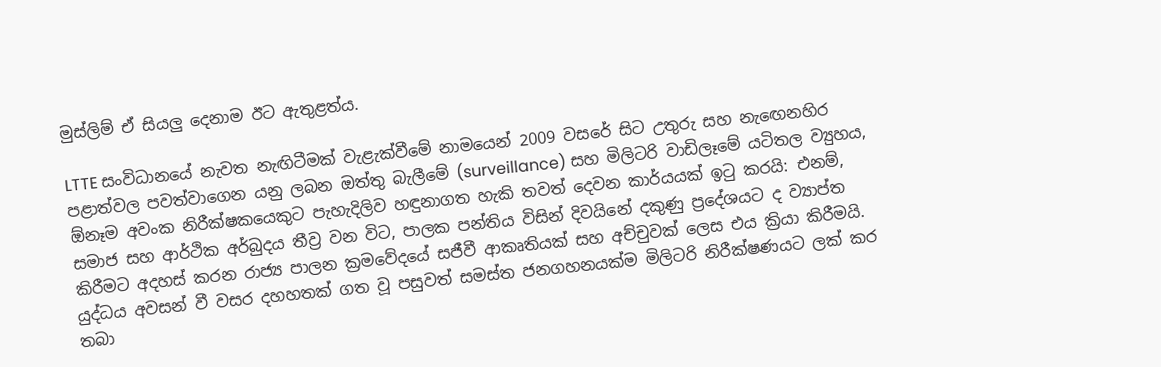මුස්ලිම් ඒ සියලු දෙනාම ඊට ඇතුළත්ය.

LTTE සංවිධානයේ නැවත නැඟිටීමක් වැළැක්වීමේ නාමයෙන් 2009 වසරේ සිට උතුරු සහ නැඟෙනහිර පළාත්වල පවත්වාගෙන යනු ලබන ඔත්තු බැලීමේ (surveillance) සහ මිලිටරි වාඩිලෑමේ යටිතල ව්‍යුහය, ඕනෑම අවංක නිරීක්ෂකයෙකුට පැහැදිලිව හඳුනාගත හැකි තවත් දෙවන කාර්යයක් ඉටු කරයි: එනම්, සමාජ සහ ආර්ථික අර්බුදය තීව්‍ර වන විට, පාලක පන්තිය විසින් දිවයිනේ දකුණු ප්‍රදේශයට ද ව්‍යාප්ත කිරීමට අදහස් කරන රාජ්‍ය පාලන ක්‍රමවේදයේ සජීවී ආකෘතියක් සහ අච්චුවක් ලෙස එය ක්‍රියා කිරීමයි. යුද්ධය අවසන් වී වසර දහහතක් ගත වූ පසුවත් සමස්ත ජනගහනයක්ම මිලිටරි නිරීක්ෂණයට ලක් කර තබා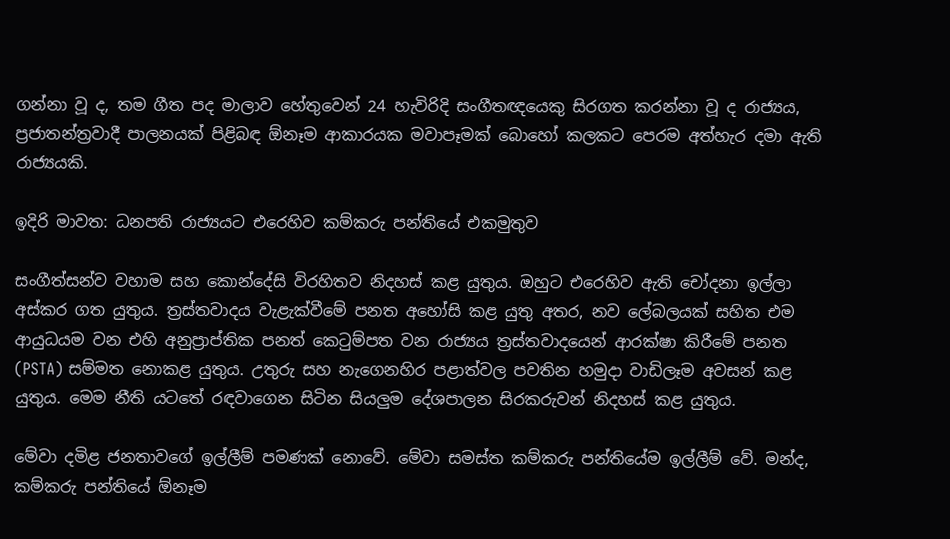ගන්නා වූ ද, තම ගීත පද මාලාව හේතුවෙන් 24 හැවිරිදි සංගීතඥයෙකු සිරගත කරන්නා වූ ද රාජ්‍යය, ප්‍රජාතන්ත්‍රවාදී පාලනයක් පිළිබඳ ඕනෑම ආකාරයක මවාපෑමක් බොහෝ කලකට පෙරම අත්හැර දමා ඇති රාජ්‍යයකි.

ඉදිරි මාවත: ධනපති රාජ්‍යයට එරෙහිව කම්කරු පන්තියේ එකමුතුව

සංගීත්සන්ව වහාම සහ කොන්දේසි විරහිතව නිදහස් කළ යුතුය. ඔහුට එරෙහිව ඇති චෝදනා ඉල්ලා අස්කර ගත යුතුය. ත්‍රස්තවාදය වැළැක්වීමේ පනත අහෝසි කළ යුතු අතර, නව ලේබලයක් සහිත එම ආයුධයම වන එහි අනුප්‍රාප්තික පනත් කෙටුම්පත වන රාජ්‍යය ත්‍රස්තවාදයෙන් ආරක්ෂා කිරීමේ පනත (PSTA) සම්මත නොකළ යුතුය. උතුරු සහ නැගෙනහිර පළාත්වල පවතින හමුදා වාඩිලෑම අවසන් කළ යුතුය. මෙම නීති යටතේ රඳවාගෙන සිටින සියලුම දේශපාලන සිරකරුවන් නිදහස් කළ යුතුය.

මේවා දමිළ ජනතාවගේ ඉල්ලීම් පමණක් නොවේ. මේවා සමස්ත කම්කරු පන්තියේම ඉල්ලීම් වේ. මන්ද, කම්කරු පන්තියේ ඕනෑම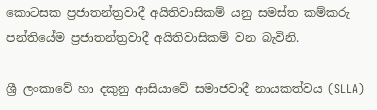කොටසක ප්‍රජාතන්ත්‍රවාදී අයිතිවාසිකම් යනු සමස්ත කම්කරු පන්තියේම ප්‍රජාතන්ත්‍රවාදී අයිතිවාසිකම් වන බැවිනි.

ශ්‍රී ලංකාවේ හා දකුනු ආසියාවේ සමාජවාදී නායකත්වය (SLLA)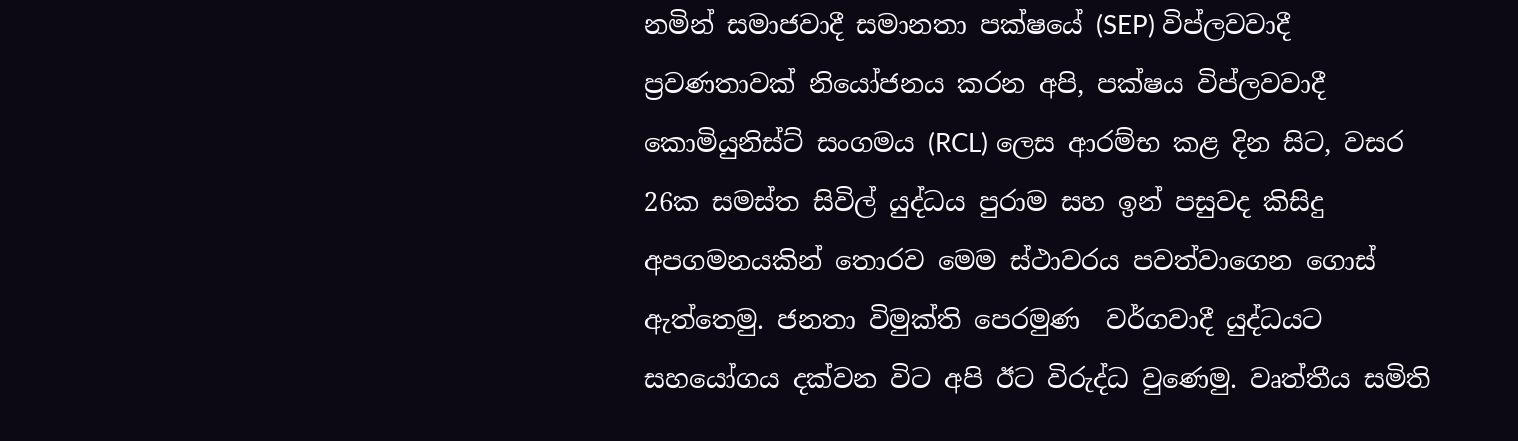නමින් සමාජවාදී සමානතා පක්ෂයේ (SEP) විප්ලවවාදී ප්‍රවණතාවක් නියෝජනය කරන අපි, පක්ෂය විප්ලවවාදී කොමියුනිස්ට් සංගමය (RCL) ලෙස ආරම්භ කළ දින සිට, වසර 26ක සමස්ත සිවිල් යුද්ධය පුරාම සහ ඉන් පසුවද කිසිදු අපගමනයකින් තොරව මෙම ස්ථාවරය පවත්වාගෙන ගොස් ඇත්තෙමු. ජනතා විමුක්ති පෙරමුණ  වර්ගවාදී යුද්ධයට සහයෝගය දක්වන විට අපි ඊට විරුද්ධ වුණෙමු. වෘත්තීය සමිති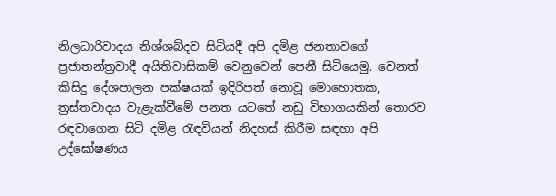නිලධාරිවාදය නිශ්ශබ්දව සිටියදී අපි දමිළ ජනතාවගේ ප්‍රජාතන්ත්‍රවාදී අයිතිවාසිකම් වෙනුවෙන් පෙනී සිටියෙමු. වෙනත් කිසිදු දේශපාලන පක්ෂයක් ඉදිරිපත් නොවූ මොහොතක, ත්‍රස්තවාදය වැළැක්වීමේ පනත යටතේ නඩු විභාගයකින් තොරව රඳවාගෙන සිටි දමිළ රැඳවියන් නිදහස් කිරීම සඳහා අපි උද්ඝෝෂණය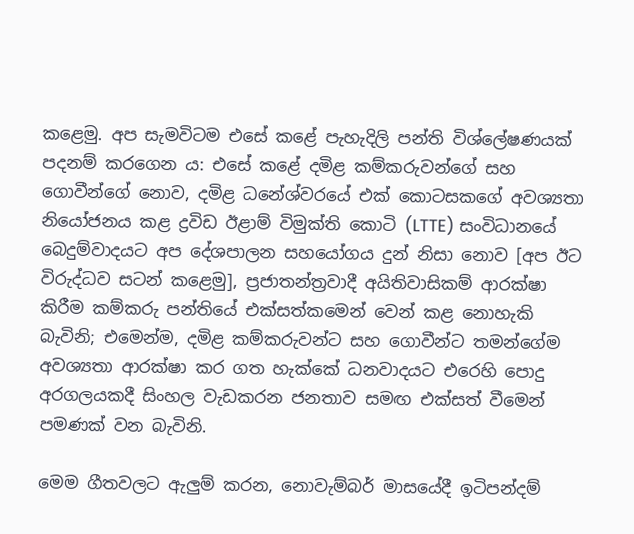කළෙමු. අප සැමවිටම එසේ කළේ පැහැදිලි පන්ති විශ්ලේෂණයක් පදනම් කරගෙන ය: එසේ කළේ දමිළ කම්කරුවන්ගේ සහ ගොවීන්ගේ නොව, දමිළ ධනේශ්වරයේ එක් කොටසකගේ අවශ්‍යතා නියෝජනය කළ ද්‍රවිඩ ඊළාම් විමුක්ති කොටි (LTTE) සංවිධානයේ බෙදුම්වාදයට අප දේශපාලන සහයෝගය දුන් නිසා නොව [අප ඊට විරුද්ධව සටන් කළෙමු], ප්‍රජාතන්ත්‍රවාදී අයිතිවාසිකම් ආරක්ෂා කිරීම කම්කරු පන්තියේ එක්සත්කමෙන් වෙන් කළ නොහැකි බැවිනි; එමෙන්ම, දමිළ කම්කරුවන්ට සහ ගොවීන්ට තමන්ගේම අවශ්‍යතා ආරක්ෂා කර ගත හැක්කේ ධනවාදයට එරෙහි පොදු අරගලයකදී සිංහල වැඩකරන ජනතාව සමඟ එක්සත් වීමෙන් පමණක් වන බැවිනි.

මෙම ගීතවලට ඇලුම් කරන, නොවැම්බර් මාසයේදී ඉටිපන්දම්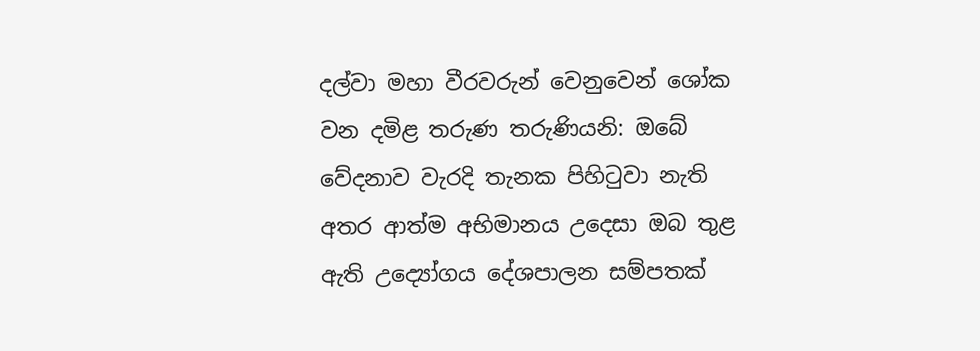දල්වා මහා වීරවරුන් වෙනුවෙන් ශෝක වන දමිළ තරුණ තරුණියනි: ඔබේ වේදනාව වැරදි තැනක පිහිටුවා නැති අතර ආත්ම අභිමානය උදෙසා ඔබ තුළ ඇති උද්‍යෝගය දේශපාලන සම්පතක්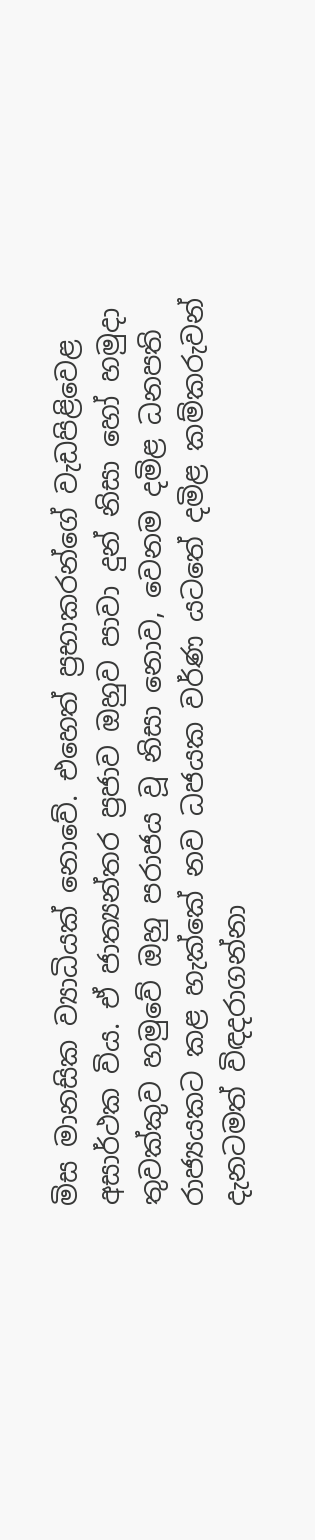මිස මානසික ව්‍යාධියක් නොවේ. එහෙත් ප්‍රභාකරන්ගේ වැඩපිළිවෙළ අසාර්ථක විය. ඒ ජාත්‍යන්තර ප්‍රජාව ඔහුව පාවා දුන් නිසා හෝ හමුදා තුවක්කුව හමුවේ ඔහු පරාජය වූ නිසා නොව, වෙනම දමිළ ධනපති රාජ්‍යයකට කළ හැක්කේ නව ධජයක වර්ණ යටතේ දමිළ කම්කරුවන් දැනටමත් විඳදරාගන්නා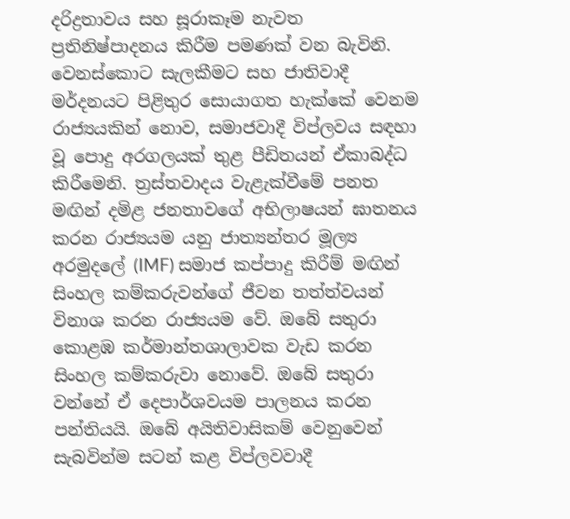දරිද්‍රතාවය සහ සූරාකෑම නැවත ප්‍රතිනිෂ්පාදනය කිරීම පමණක් වන බැවිනි. වෙනස්කොට සැලකීමට සහ ජාතිවාදී මර්දනයට පිළිතුර සොයාගත හැක්කේ වෙනම රාජ්‍යයකින් නොව, සමාජවාදී විප්ලවය සඳහා වූ පොදු අරගලයක් තුළ පීඩිතයන් ඒකාබද්ධ කිරීමෙනි. ත්‍රස්තවාදය වැළැක්වීමේ පනත මඟින් දමිළ ජනතාවගේ අභිලාෂයන් ඝාතනය කරන රාජ්‍යයම යනු ජාත්‍යන්තර මූල්‍ය අරමුදලේ (IMF) සමාජ කප්පාදු කිරීම් මඟින් සිංහල කම්කරුවන්ගේ ජීවන තත්ත්වයන් විනාශ කරන රාජ්‍යයම වේ. ඔබේ සතුරා කොළඹ කර්මාන්තශාලාවක වැඩ කරන සිංහල කම්කරුවා නොවේ. ඔබේ සතුරා වන්නේ ඒ දෙපාර්ශවයම පාලනය කරන පන්තියයි. ඔබේ අයිතිවාසිකම් වෙනුවෙන් සැබවින්ම සටන් කළ විප්ලවවාදී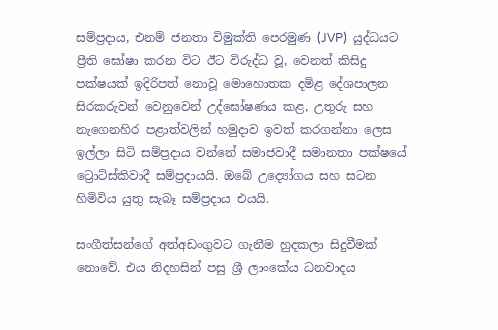සම්ප්‍රදාය, එනම් ජනතා විමුක්ති පෙරමුණ (JVP)  යුද්ධයට ප්‍රීති ඝෝෂා කරන විට ඊට විරුද්ධ වූ, වෙනත් කිසිදු පක්ෂයක් ඉදිරිපත් නොවූ මොහොතක දමිළ දේශපාලන සිරකරුවන් වෙනුවෙන් උද්ඝෝෂණය කළ, උතුරු සහ නැගෙනහිර පළාත්වලින් හමුදාව ඉවත් කරගන්නා ලෙස ඉල්ලා සිටි සම්ප්‍රදාය වන්නේ සමාජවාදී සමානතා පක්ෂයේ ට්‍රොට්ස්කිවාදී සම්ප්‍රදායයි. ඔබේ උද්‍යෝගය සහ සටන හිමිවිය යුතු සැබෑ සම්ප්‍රදාය එයයි.

සංගීත්සන්ගේ අත්අඩංගුවට ගැනීම හුදකලා සිදුවීමක් නොවේ. එය නිදහසින් පසු ශ්‍රී ලාංකේය ධනවාදය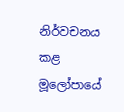නිර්වචනය කළ මූලෝපායේ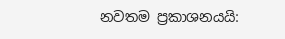නවතම ප්‍රකාශනයයි: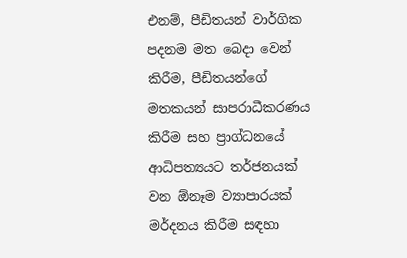එනම්, පීඩිතයන් වාර්ගික පදනම මත බෙදා වෙන් කිරීම, පීඩිතයන්ගේ මතකයන් සාපරාධීකරණය කිරීම සහ ප්‍රාග්ධනයේ ආධිපත්‍යයට තර්ජනයක් වන ඕනෑම ව්‍යාපාරයක් මර්දනය කිරීම සඳහා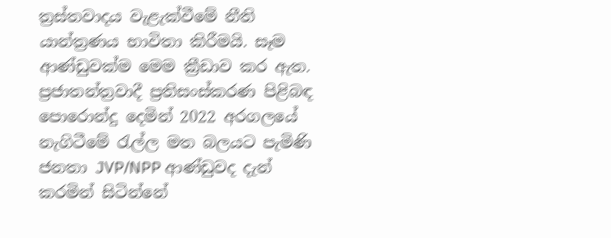ත්‍රස්තවාදය වැළැක්වීමේ නීති යාන්ත්‍රණය භාවිතා කිරීමයි. සෑම ආණ්ඩුවක්ම මෙම ක්‍රීඩාව කර ඇත. ප්‍රජාතන්ත්‍රවාදී ප්‍රතිසංස්කරණ පිළිබඳ පොරොන්දු දෙමින් 2022 අරගලයේ නැගිටීමේ රැල්ල මත බලයට පැමිණි ජනතා JVP/NPP ආණ්ඩුවද දැන් කරමින් සිටින්නේ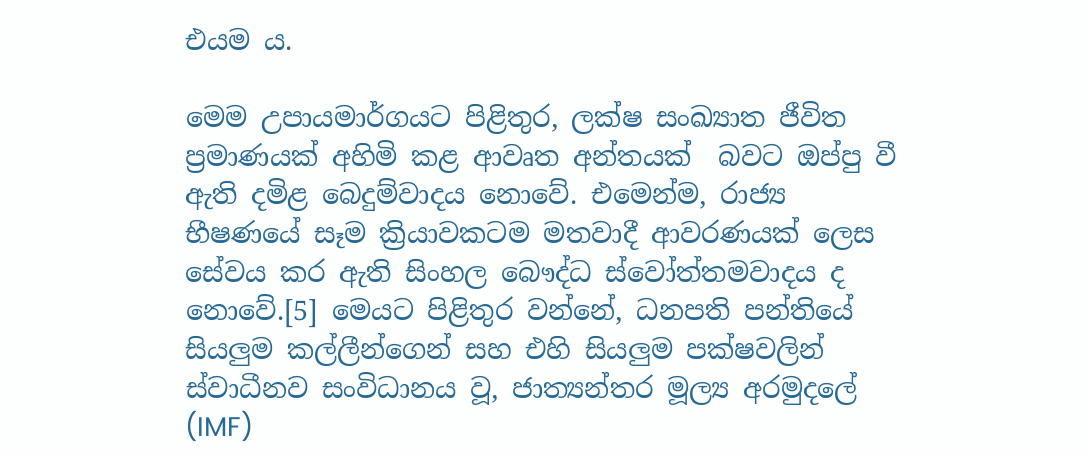එයම ය.

මෙම උපායමාර්ගයට පිළිතුර, ලක්ෂ සංඛ්‍යාත ජීවිත ප්‍රමාණයක් අහිමි කළ ආවෘත අන්තයක්  බවට ඔප්පු වී ඇති දමිළ බෙදුම්වාදය නොවේ. එමෙන්ම, රාජ්‍ය භීෂණයේ සෑම ක්‍රියාවකටම මතවාදී ආවරණයක් ලෙස සේවය කර ඇති සිංහල බෞද්ධ ස්වෝත්තමවාදය ද නොවේ.[5] මෙයට පිළිතුර වන්නේ, ධනපති පන්තියේ සියලුම කල්ලීන්ගෙන් සහ එහි සියලුම පක්ෂවලින් ස්වාධීනව සංවිධානය වූ, ජාත්‍යන්තර මූල්‍ය අරමුදලේ (IMF)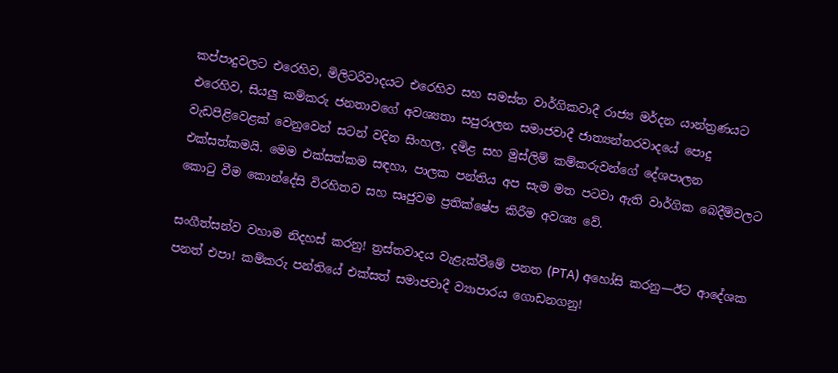කප්පාදුවලට එරෙහිව, මිලිටරිවාදයට එරෙහිව සහ සමස්ත වාර්ගිකවාදී රාජ්‍ය මර්දන යාන්ත්‍රණයට එරෙහිව, සියලු කම්කරු ජනතාවගේ අවශ්‍යතා සපුරාලන සමාජවාදී ජාත්‍යන්තරවාදයේ පොදු වැඩපිළිවෙළක් වෙනුවෙන් සටන් වදින සිංහල, දමිළ සහ මුස්ලිම් කම්කරුවන්ගේ දේශපාලන එක්සත්කමයි. මෙම එක්සත්කම සඳහා, පාලක පන්තිය අප සැම මත පටවා ඇති වාර්ගික බෙදීම්වලට කොටු වීම කොන්දේසි විරහිතව සහ සෘජුවම ප්‍රතික්ෂේප කිරීම අවශ්‍ය වේ.

සංගීත්සන්ව වහාම නිදහස් කරනු! ත්‍රස්තවාදය වැළැක්වීමේ පනත (PTA) අහෝසි කරනු—ඊට ආදේශක පනත් එපා! කම්කරු පන්තියේ එක්සත් සමාජවාදී ව්‍යාපාරය ගොඩනගනු!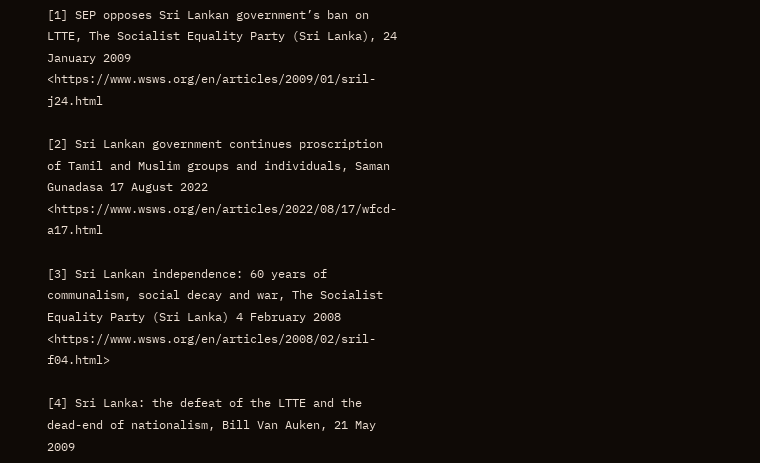[1] SEP opposes Sri Lankan government’s ban on LTTE, The Socialist Equality Party (Sri Lanka), 24 January 2009 <https://www.wsws.org/en/articles/2009/01/sril-j24.html

[2] Sri Lankan government continues proscription of Tamil and Muslim groups and individuals, Saman Gunadasa 17 August 2022 <https://www.wsws.org/en/articles/2022/08/17/wfcd-a17.html

[3] Sri Lankan independence: 60 years of communalism, social decay and war, The Socialist Equality Party (Sri Lanka) 4 February 2008 <https://www.wsws.org/en/articles/2008/02/sril-f04.html>

[4] Sri Lanka: the defeat of the LTTE and the dead-end of nationalism, Bill Van Auken, 21 May 2009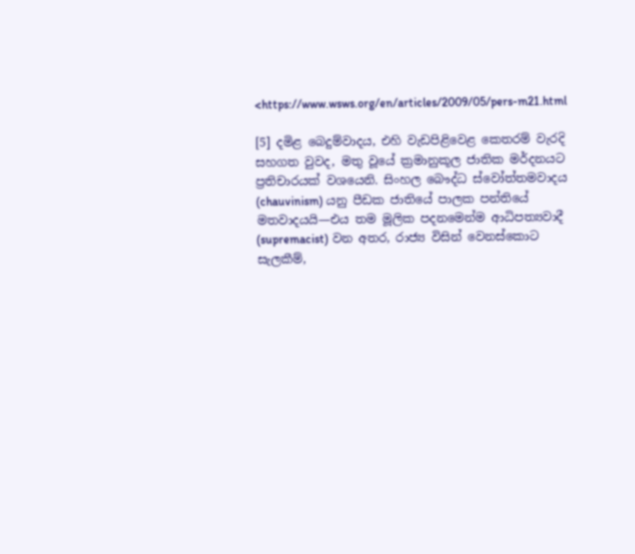<https://www.wsws.org/en/articles/2009/05/pers-m21.html

[5] දමිළ බෙදුම්වාදය, එහි වැඩපිළිවෙළ කෙතරම් වැරදි සහගත වුවද, මතු වූයේ ක්‍රමානුකූල ජාතික මර්දනයට ප්‍රතිචාරයක් වශයෙනි. සිංහල බෞද්ධ ස්වෝත්තමවාදය (chauvinism) යනු පීඩක ජාතියේ පාලක පන්තියේ මතවාදයයි—එය තම මූලික පදනමෙන්ම ආධිපත්‍යවාදී (supremacist) වන අතර, රාජ්‍ය විසින් වෙනස්කොට සැලකීම්,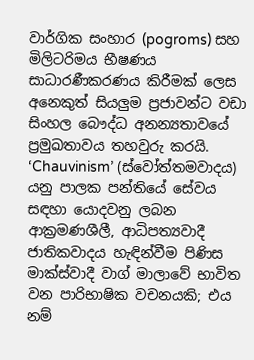වාර්ගික සංහාර (pogroms) සහ මිලිටරිමය භීෂණය සාධාරණීකරණය කිරීමක් ලෙස අනෙකුත් සියලුම ප්‍රජාවන්ට වඩා සිංහල බෞද්ධ අනන්‍යතාවයේ ප්‍රමුඛතාවය තහවුරු කරයි. ‘Chauvinism’ (ස්වෝත්තමවාදය) යනු පාලක පන්තියේ සේවය සඳහා යොදවනු ලබන ආක්‍රමණශීලී, ආධිපත්‍යවාදී ජාතිකවාදය හැඳින්වීම පිණිස මාක්ස්වාදී වාග් මාලාවේ භාවිත වන පාරිභාෂික වචනයකි; එය නම්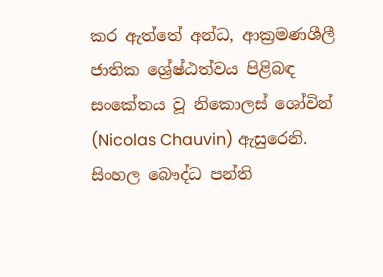කර ඇත්තේ අන්ධ, ආක්‍රමණශීලී ජාතික ශ්‍රේෂ්ඨත්වය පිළිබඳ සංකේතය වූ නිකොලස් ශෝවින් (Nicolas Chauvin) ඇසුරෙනි. සිංහල බෞද්ධ පන්ති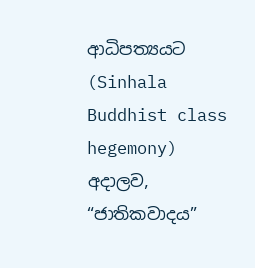ආධිපත්‍යයට (Sinhala Buddhist class hegemony) අදාලව, “ජාතිකවාදය”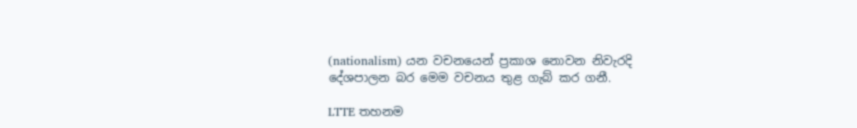(nationalism) යන වචනයෙන් ප්‍රකාශ නොවන නිවැරදි දේශපාලන බර මෙම වචනය තුළ ගැබ් කර ගනී.

LTTE තහනම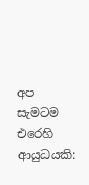අප සැමටම එරෙහි ආයුධයකි: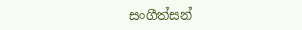සංගීත්සන්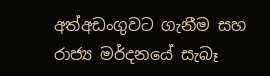අත්අඩංගුවට ගැනීම සහ රාජ්‍ය මර්දනයේ සැබෑ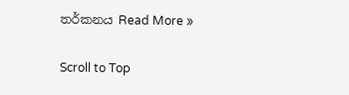තර්කනය Read More »

Scroll to Top